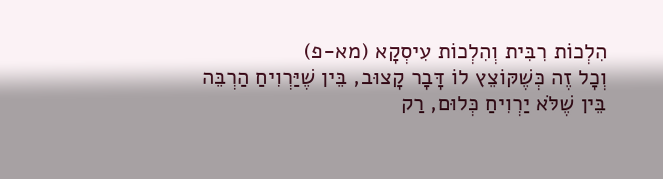הִלְכוֹת רִבִּית וְהִלְכוֹת עִיסְקָא (מא-פ)
וְכָל זֶה כְּשֶׁקּוֹצֵץ לוֹ דָּבָר קָצוּב, בֵּין שֶׁיַּרְוִיחַ הַרְבֵּה בֵּין שֶׁלֹּא יַרְוִיחַ כְּלוּם, רַק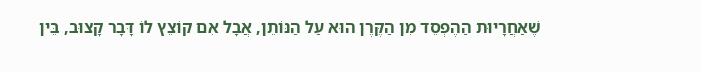שֶׁאַחֲרָיוּת הַהֶפְסֵד מִן הַקֶּרֶן הוּא עַל הַנּוֹתֵן, אֲבָל אִם קוֹצֵץ לוֹ דָּבָר קָצוּב, בֵּין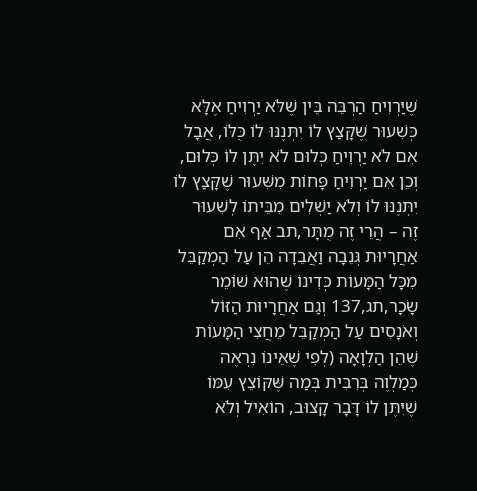שֶׁיַּרְוִיחַ הַרְבֵּה בֵּין שֶׁלֹּא יַרְוִיחַ אֶלָּא כְּשִׁעוּר שֶׁקָּצַץ לוֹ יִתְּנֶנּוּ לוֹ כֻּלּוֹ, אֲבָל אִם לֹא יַרְוִיחַ כְּלוּם לֹא יִתֶּן לוֹ כְּלוּם, וְכֵן אִם יַרְוִיחַ פָּחוֹת מִשִּׁעוּר שֶׁקָּצַץ לוֹ יִתְּנֶנּוּ לוֹ וְלֹא יַשְׁלִים מִבֵּיתוֹ לְשִׁעוּר זֶה – הֲרֵי זֶה מֻתָּר,תב אַף אִם אַחֲרָיוּת גְּנֵבָה וַאֲבֵדָה הֵן עַל הַמְקַבֵּל מִכָּל הַמָּעוֹת כְּדִינוֹ שֶׁהוּא שׁוֹמֵר שָׂכָר,תג,137 וְגַם אַחֲרָיוּת הַזּוֹל וְאֹנָסִים עַל הַמְקַבֵּל מֵחֲצִי הַמָּעוֹת שֶׁהֵן הַלְוָאָה (לְפִי שֶׁאֵינוֹ נִרְאֶה כְּמַלְוֶה בְּרִבִּית בְּמַה שֶּׁקּוֹצֵץ עִמּוֹ שֶׁיִּתֶּן לוֹ דָּבָר קָצוּב, הוֹאִיל וְלֹא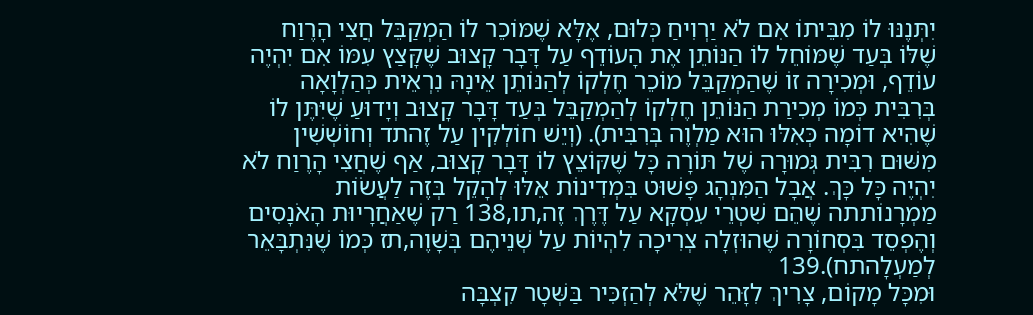יִתְּנֶנּוּ לוֹ מִבֵּיתוֹ אִם לֹא יַרְוִיחַ כְּלוּם, אֶלָּא שֶׁמּוֹכֵר לוֹ הַמְקַבֵּל חֲצִי הָרֶוַח שֶׁלּוֹ בְּעַד שֶׁמּוֹחֵל לוֹ הַנּוֹתֵן אֶת הָעוֹדֵף עַל דָּבָר קָצוּב שֶׁקָּצַץ עִמּוֹ אִם יִהְיֶה עוֹדֵף, וּמְכִירָה זוֹ שֶׁהַמְקַבֵּל מוֹכֵר חֶלְקוֹ לְהַנּוֹתֵן אֵינָהּ נִרְאֵית כְּהַלְוָאָה בְּרִבִּית כְּמוֹ מְכִירַת הַנּוֹתֵן חֶלְקוֹ לְהַמְקַבֵּל בְּעַד דָּבָר קָצוּב וְיָדוּעַ שֶׁיִּתֶּן לוֹ שֶׁהִיא דוֹמָה כְּאִלּוּ הוּא מַלְוֶה בְּרִבִּית). (וְיֵשׁ חוֹלְקִין עַל זֶהתד וְחוֹשְׁשִׁין מִשּׁוּם רִבִּית גְּמוּרָה שֶׁל תּוֹרָה כָּל שֶׁקּוֹצֵץ לוֹ דָּבָר קָצוּב, אַף שֶׁחֲצִי הָרֶוַח לֹא יִהְיֶה כָּל כָּךְ. אֲבָל הַמִּנְהָג פָּשׁוּט בִּמְדִינוֹת אֵלּוּ לְהָקֵל בְּזֶה לַעֲשׂוֹת מַמְרָנוֹתתה שֶׁהֵם שִׁטְרֵי עִסְקָא עַל דֶּרֶךְ זֶה,תו,138 רַק שֶׁאַחֲרָיוּת הָאֹנָסִים וְהֶפְסֵד בִּסְחוֹרָה שֶׁהוּזְלָה צְרִיכָה לִהְיוֹת עַל שְׁנֵיהֶם בְּשָׁוֶה,תז כְּמוֹ שֶׁנִּתְבָּאֵר לְמַעְלָהתח).139
וּמִכָּל מָקוֹם, צָרִיךְ לִזָּהֵר שֶׁלֹּא לְהַזְכִּיר בַּשְּׁטָר קִצְבָּה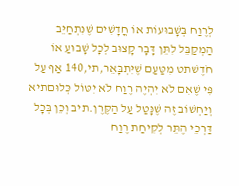לְרֶוַח בְּשָׁבוּעוֹת אוֹ חֳדָשִׁים שֶׁנִּתְחַיֵּב הַמְקַבֵּל לִתֵּן דָּבָר קָצוּב לְכָל שָׁבוּעַ אוֹ חֹדֶשׁתט מִטַּעַם שֶׁיִּתְבָּאֵר,תי,140 אַף עַל פִּי שֶׁאִם לֹא יִהְיֶה רֶוַח לֹא יִטּוֹל כְּלוּםתיא וְיַחְשׁוֹב זֶה שֶׁנָּטַל עַל הַקֶּרֶן.תיב וְכֵן בְּכָל דַּרְכֵי הֶתֵּר לְקִיחַת רֶוַח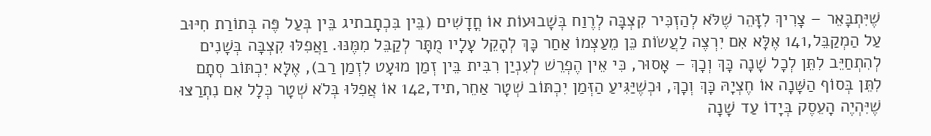שֶׁיִּתְבָּאֵר – צָרִיךְ לִזָּהֵר שֶׁלֹּא לְהַזְכִּיר קִצְבָּה לְרֶוַח בְּשָׁבוּעוֹת אוֹ חֳדָשִׁים (בֵּין בִּכְתָבתיג בֵּין בְּעַל פֶּה בְּתוֹרַת חִיּוּב עַל הַמְקַבֵּל,141 אֶלָּא אִם יִרְצֶה לַעֲשׂוֹת כֵּן מֵעַצְמוֹ אַחַר כָּךְ לְהָקֵל עָלָיו מֻתָּר לְקַבֵּל מִמֶּנּוּ. וַאֲפִלּוּ קִצְבָּה בְּשָׁנִים לְהִתְחַיֵּב לִתֵּן לְכָל שָׁנָה כָּךְ וְכָךְ – אָסוּר, כִּי אֵין הֶפְרֵשׁ לְעִנְיַן רִבִּית בֵּין זְמַן מוּעָט לִזְמַן רַב), אֶלָּא יִכְתּוֹב סְתָם לִתֵּן בְּסוֹף הַשָּׁנָה אוֹ חֶצְיָהּ כָּךְ וְכָךְ, וּכְשֶׁיַּגִּיעַ הַזְּמַן יִכְתּוֹב שְׁטָר אַחֵר,תיד,142 אוֹ אֲפִלּוּ בְּלֹא שְׁטָר כְּלָל אִם נִתְרַצּוּ שֶׁיִּהְיֶה הָעֵסֶק בְּיָדוֹ עַד שָׁנָה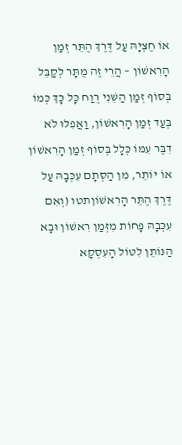אוֹ חֶצְיָהּ עַל דֶּרֶךְ הֶתֵּר זְמַן הָרִאשׁוֹן – הֲרֵי זֶה מֻתָּר לְקַבֵּל בְּסוֹף זְמַן הַשֵּׁנִי רֶוַח כָּל כָּךְ כְּמוֹ בְּעַד זְמַן הָרִאשׁוֹן, וַאֲפִלּוּ לֹא דִבֶּר עִמּוֹ כְּלָל בְּסוֹף זְמַן הָרִאשׁוֹן אוֹ יוֹתֵר, מִן הַסְּתָם עִכְּבָהּ עַל דֶּרֶךְ הֶתֵּר הָרִאשׁוֹןתטו (וְאִם עִכְּבָהּ פָּחוֹת מִזְּמַן רִאשׁוֹן וּבָא הַנּוֹתֵן לִטּוֹל הָעִסְקָא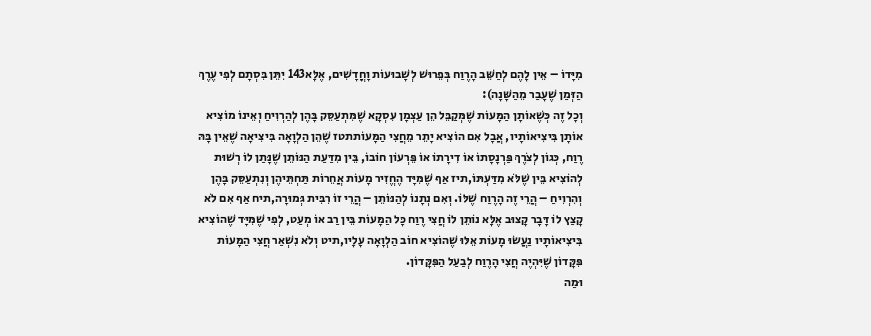מִיָּדוֹ – אֵין לָהֶם לְחַשֵּׁב הָרֶוַח בְּפֵרוּשׁ לְשָׁבוּעוֹת וָחֳדָשִׁים, אֶלָּא143 יִתֵּן בִּסְתָם לְפִי עֶרֶךְ הַזְּמַן שֶׁעָבַר מֵהַשָּׁנָה):
וְכָל זֶה כְּשֶׁאוֹתָן הַמָּעוֹת שֶׁמְּקַבֵּל הֵן עַצְמָן עִסְקָא שֶׁמִּתְעַסֵּק בָּהֶן לְהַרְוִיחַ וְאֵינוֹ מוֹצִיא אוֹתָן בִּיצִיאוֹתָיו, אֲבָל אִם הוֹצִיא יָתֵר מֵחֲצִי הַמָּעוֹתתטז שֶׁהֵן הַלְוָאָה בִּיצִיאָה שֶׁאֵין בָּהּ רֶוַח, כְּגוֹן לְצֹרֶךְ פַּרְנָסָתוֹ אוֹ דִירָתוֹ אוֹ פֵּרְעוֹן חוֹבוֹ, בֵּין מִדַּעַת הַנּוֹתֵן שֶׁנָּתַן לוֹ רְשׁוּת לְהוֹצִיא בֵּין שֶׁלֹּא מִדַּעְתּוֹ,תיז אַף שֶׁמִּיָּד הֶחֱזִיר מָעוֹת אֲחֵרוֹת תַּחְתֵּיהֶן וְנִתְעַסֵּק בָּהֶן וְהִרְוִיחַ – הֲרֵי זֶה הָרֶוַח שֶׁלּוֹ. וְאִם נְתָנוֹ לְהַנּוֹתֵן – הֲרֵי זוֹ רִבִּית גְּמוּרָה,תיח אַף אִם לֹא קָצַץ לוֹ דָּבָר קָצוּב אֶלָּא נוֹתֵן לוֹ חֲצִי רֶוַח כָּל הַמָּעוֹת בֵּין רַב אוֹ מְעַט, לְפִי שֶׁמִּיָּד שֶׁהוֹצִיא בִּיצִיאוֹתָיו נַעֲשׂוּ מָעוֹת אֵלּוּ שֶׁהוֹצִיא חוֹב הַלְוָאָה עָלָיו,תיט וְלֹא נִשְׁאַר חֲצִי הַמָּעוֹת פִּקָּדוֹן שֶׁיִּהְיֶה חֲצִי הָרֶוַח לְבַעַל הַפִּקָּדוֹן.
וּמַה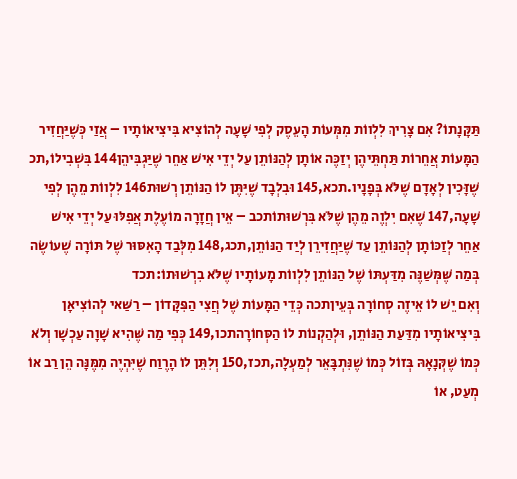תַּקָּנָתוֹ? אִם צָרִיךְ לִלְווֹת מִמְּעוֹת הָעֵסֶק לְפִי שָׁעָה לְהוֹצִיא בִּיצִיאוֹתָיו – אֲזַי כְּשֶׁיַּחֲזִיר הַמָּעוֹת אֲחֵרוֹת תַּחְתֵּיהֶן יְזַכֶּה אוֹתָן לְהַנּוֹתֵן עַל יְדֵי אִישׁ אַחֵר שֶׁיַּגְבִּיהֵן144 בִּשְׁבִילוֹ,תכ שֶׁזָּכִין לְאָדָם שֶׁלֹּא בְּפָנָיו.תכא,145 וּבִלְבָד שֶׁיִּתֶּן לוֹ הַנּוֹתֵן רְשׁוּת146 לִלְווֹת מֵהֶן לְפִי שָׁעָה,147 שֶׁאִם יִלְוֶה מֵהֶן שֶׁלֹּא בִּרְשׁוּתוֹתכב – אֵין חֲזָרָה מוֹעֶלֶת אֲפִלּוּ עַל יְדֵי אִישׁ אַחֵר לְזַכּוֹתָן לְהַנּוֹתֵן עַד שֶׁיַּחֲזִירֵן לְיַד הַנּוֹתֵן,תכג,148 מִלְּבַד הָאִסּוּר שֶׁל תּוֹרָה שֶׁעוֹשֶׂה בְּמַה שֶּׁמְּשַׁנֶּה מִדַּעְתּוֹ שֶׁל הַנּוֹתֵן לִלְווֹת מָעוֹתָיו שֶׁלֹּא בִרְשׁוּתוֹ:תכד
וְאִם יֵשׁ לוֹ אֵיזֶה סְחוֹרָה בְּעֵיןתכה כְּדֵי הַמָּעוֹת שֶׁל חֲצִי הַפִּקָּדוֹן – רַשַּׁאי לְהוֹצִיאָן בִּיצִיאוֹתָיו מִדַּעַת הַנּוֹתֵן, וּלְהַקְנוֹת לוֹ הַסְּחוֹרָהתכו,149 כְּפִי מַה שֶּׁהִיא שָׁוָה עַכְשָׁו וְלֹא כְּמוֹ שֶׁקְּנָאָהּ בְּזוֹל כְּמוֹ שֶׁנִּתְבָּאֵר לְמַעְלָה,תכז,150 וְלִתֵּן לוֹ הָרֶוַח שֶׁיִּהְיֶה מִמֶּנָּה הֵן רַב אוֹ מְעַט, אוֹ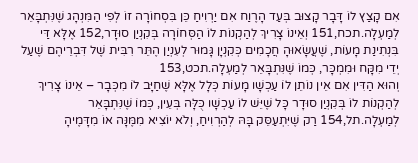אִם קָצַץ לוֹ דָּבָר קָצוּב בְּעַד הָרֶוַח אִם יַרְוִיחַ כֵּן בִּסְחוֹרָה זוֹ לְפִי הַמִּנְהָג שֶׁנִּתְבָּאֵר לְמַעְלָה.תכח,151 וְאֵינוֹ צָרִיךְ לְהַקְנוֹת לוֹ הַסְּחוֹרָה בְּקִנְיַן סוּדָר,152 אֶלָּא דַּי בִּנְתִינַת מָעוֹת, שֶׁעֲשָׂאוּהָ חֲכָמִים כְּקִנְיָן גָּמוּר לְעִנְיַן הֶתֵּר רִבִּית שֶׁל דִּבְרֵיהֶם שֶׁעַל יְדֵי מִקָּח וּמִמְכָּר, כְּמוֹ שֶׁנִּתְבָּאֵר לְמַעְלָה.תכט,153
וְהוּא הַדִּין אִם אֵין נוֹתֵן לוֹ עַכְשָׁו מָעוֹת כְּלָל אֶלָּא שֶׁחַיָּב לוֹ מִכְּבָר – אֵינוֹ צָרִיךְ לְהַקְנוֹת לוֹ בְּקִנְיַן סוּדָר כָּל שֶׁיֵּשׁ לוֹ עַכְשָׁו כֻּלָּה בְּעֵין, כְּמוֹ שֶׁנִּתְבָּאֵר לְמַעְלָה.תל,154 רַק שֶׁיִּתְעַסֵּק בָּהּ לְהַרְוִיחַ, וְלֹא יוֹצִיא מִמֶּנָּה אוֹ מִדָּמֶיהָ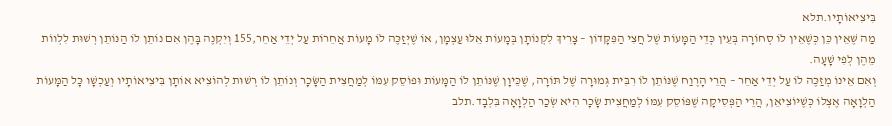בִּיצִיאוֹתָיו.תלא
מַה שֶּׁאֵין כֵּן כְּשֶׁאֵין לוֹ סְחוֹרָה בְּעֵין כְּדֵי הַמָּעוֹת שֶׁל חֲצִי הַפִּקָּדוֹן – צָרִיךְ לִקְנוֹתָן בְּמָעוֹת אֵלּוּ עַצְמָן, אוֹ שֶׁיְּזַכֶּה לוֹ מָעוֹת אֲחֵרוֹת עַל יְדֵי אַחֵר,155 וְיִקְנֶה בָּהֶן אִם נוֹתֵן לוֹ הַנּוֹתֵן רְשׁוּת לִלְווֹת מֵהֶן לְפִי שָׁעָה.
וְאִם אֵינוֹ מְזַכֶּה לוֹ עַל יְדֵי אַחֵר – הֲרֵי הָרֶוַח שֶׁנּוֹתֵן לוֹ רִבִּית גְּמוּרָה שֶׁל תּוֹרָה, שֶׁכֵּיוָן שֶׁנּוֹתֵן לוֹ הַמָּעוֹת וּפוֹסֵק עִמּוֹ לְמַחֲצִית הַשָּׂכָר וְנוֹתֵן לוֹ רְשׁוּת לְהוֹצִיא אוֹתָן בִּיצִיאוֹתָיו וְעַכְשָׁו כָּל הַמָּעוֹת הַלְוָאָה אֶצְלוֹ כְּשֶׁיּוֹצִיאֵן, הֲרֵי הַפְּסִיקָה שֶׁפּוֹסֵק עִמּוֹ לְמַחֲצִית שָׂכָר הִיא שְׂכַר הַלְוָאָה בִּלְבָד.תלב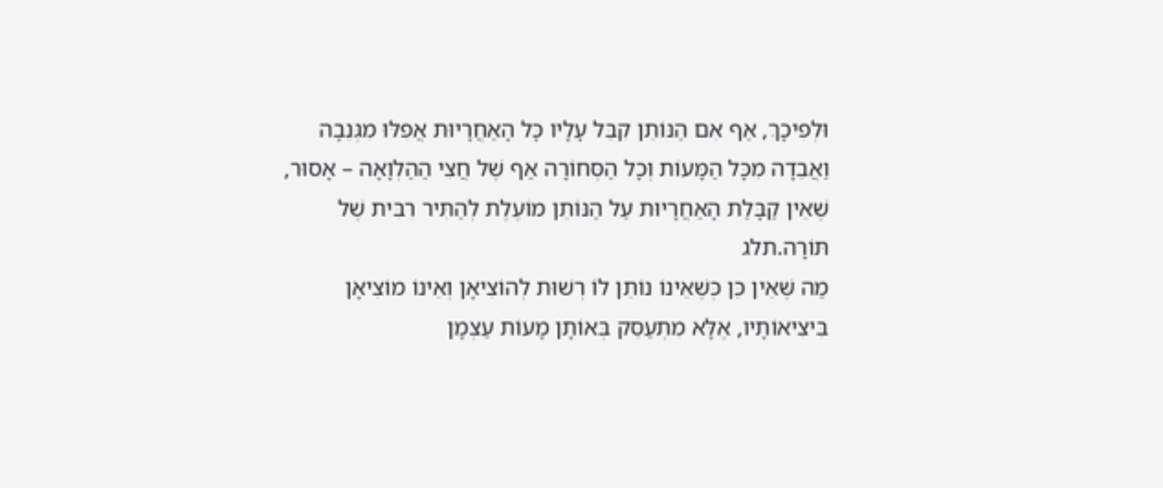וּלְפִיכָךְ, אַף אִם הַנּוֹתֵן קִבֵּל עָלָיו כָּל הָאַחֲרָיוּת אֲפִלּוּ מִגְּנֵבָה וַאֲבֵדָה מִכָּל הַמָּעוֹת וְכָל הַסְּחוֹרָה אַף שֶׁל חֲצִי הַהַלְוָאָה – אָסוּר, שֶׁאֵין קַבָּלַת הָאַחֲרָיוּת עַל הַנּוֹתֵן מוֹעֶלֶת לְהַתִּיר רִבִּית שֶׁל תּוֹרָה.תלג
מַה שֶּׁאֵין כֵּן כְּשֶׁאֵינוֹ נוֹתֵן לוֹ רְשׁוּת לְהוֹצִיאָן וְאֵינוֹ מוֹצִיאָן בִּיצִיאוֹתָיו, אֶלָּא מִתְעַסֵּק בְּאוֹתָן מָעוֹת עַצְמָן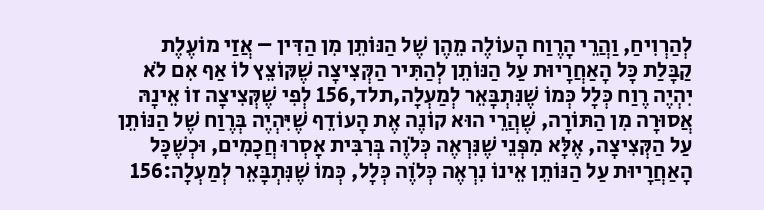לְהַרְוִיחַ, וַהֲרֵי הָרֶוַח הָעוֹלֶה מֵהֶן שֶׁל הַנּוֹתֵן מִן הַדִּין – אֲזַי מוֹעֶלֶת קַבָּלַת כָּל הָאַחֲרָיוּת עַל הַנּוֹתֵן לְהַתִּיר הַקְּצִיצָה שֶׁקּוֹצֵץ לוֹ אַף אִם לֹא יִהְיֶה רֶוַח כְּלָל כְּמוֹ שֶׁנִּתְבָּאֵר לְמַעְלָה,תלד,156 לְפִי שֶׁקְּצִיצָה זוֹ אֵינָהּ אֲסוּרָה מִן הַתּוֹרָה, שֶׁהֲרֵי הוּא קוֹנֶה אֶת הָעוֹדֵף שֶׁיִּהְיֶה בְּרֶוַח שֶׁל הַנּוֹתֵן עַל הַקְּצִיצָה, אֶלָּא מִפְּנֵי שֶׁנִּרְאֶה כְּלֹוֶה בְּרִבִּית אָסְרוּ חֲכָמִים, וּכְשֶׁכָּל הָאַחֲרָיוּת עַל הַנּוֹתֵן אֵינוֹ נִרְאֶה כְּלֹוֶה כְּלָל, כְּמוֹ שֶׁנִּתְבָּאֵר לְמַעְלָה:156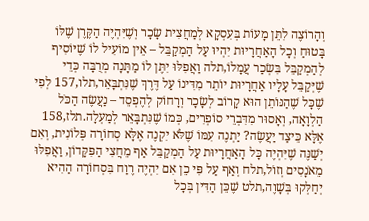וְהָרוֹצֶה לִתֵּן מָעוֹת בְּעִסְקָא לְמַחֲצִית שָׂכָר וְשֶׁיִּהְיֶה הַקֶּרֶן שֶׁלּוֹ בָּטוּחַ וְכָל הָאַחֲרָיוּת יִהְיוּ עַל הַמְקַבֵּל – אֵין מוֹעִיל לוֹ שֶׁיּוֹסִיף לְהַמְקַבֵּל בִּשְׂכַר עֲמָלוֹ,תלה וַאֲפִלּוּ יִתֶּן לוֹ מַתָּנָה מְרֻבָּה כְּדֵי שֶׁיְּקַבֵּל עָלָיו אַחֲרָיוּת יוֹתֵר מִדִּינוֹ עַל דֶּרֶךְ שֶׁנִּתְבָּאֵר,תלו,157 לְפִי שֶׁכָּל שֶׁהַנּוֹתֵן הוּא קָרוֹב לְשָׂכָר וְרָחוֹק לְהֶפְסֵד – נַעֲשֶׂה הַכֹּל הַלְוָאָה, וְאָסוּר מִדִּבְרֵי סוֹפְרִים, כְּמוֹ שֶׁנִּתְבָּאֵר לְמַעְלָה.תלז,158
אֶלָּא כֵּיצַד יַעֲשֶׂה? יַתְנֶה עִמּוֹ שֶׁלֹּא יִקְנֶה אֶלָּא סְחוֹרָה פְּלוֹנִית, וְאִם יְשַׁנֶּה שֶׁיִּהְיֶה כָּל הָאַחֲרָיוּת עַל הַמְקַבֵּל אַף מֵחֲצִי הַפִּקָּדוֹן, וַאֲפִלּוּ מֵאֹנָסִים וְזוֹל,תלח וְאַף עַל פִּי כֵן אִם יִהְיֶה רֶוַח בִּסְחוֹרָה הַהִיא יְחַלְּקוּ בְּשָׁוֶה,תלט שֶׁכֵּן הַדִּין בְּכָל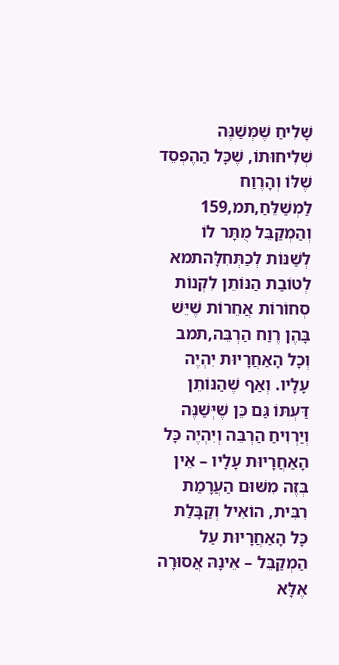שָׁלִיחַ שֶׁמְּשַׁנֶּה שְׁלִיחוּתוֹ, שֶׁכָּל הַהֶפְסֵד שֶׁלּוֹ וְהָרֶוַח לַמְשַׁלֵּחַ,תמ,159 וְהַמְקַבֵּל מֻתָּר לוֹ לְשַׁנּוֹת לְכַתְּחִלָּהתמא לְטוֹבַת הַנּוֹתֵן לִקְנוֹת סְחוֹרוֹת אֲחֵרוֹת שֶׁיֵּשׁ בָּהֶן רֶוַח הַרְבֵּה,תמב וְכָל הָאַחֲרָיוּת יִהְיֶה עָלָיו. וְאַף שֶׁהַנּוֹתֵן דַּעְתּוֹ גַּם כֵּן שֶׁיְּשַׁנֶּה וְיַרְוִיחַ הַרְבֵּה וְיִהְיֶה כָּל הָאַחֲרָיוּת עָלָיו – אֵין בְּזֶה מִשּׁוּם הַעֲרָמַת רִבִּית, הוֹאִיל וְקַבָּלַת כָּל הָאַחֲרָיוּת עַל הַמְקַבֵּל – אֵינָהּ אֲסוּרָה אֶלָּא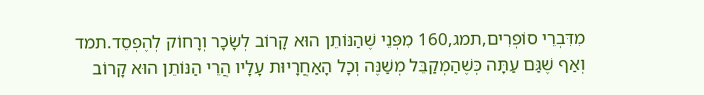מִדִּבְרֵי סוֹפְרִים,תמג,160 מִפְּנֵי שֶׁהַנּוֹתֵן הוּא קָרוֹב לְשָׂכָר וְרָחוֹק לְהֶפְסֵד.תמד וְאַף שֶׁגַּם עַתָּה כְּשֶׁהַמְקַבֵּל מְשַׁנֶּה וְכָל הָאַחֲרָיוּת עָלָיו הֲרֵי הַנּוֹתֵן הוּא קָרוֹב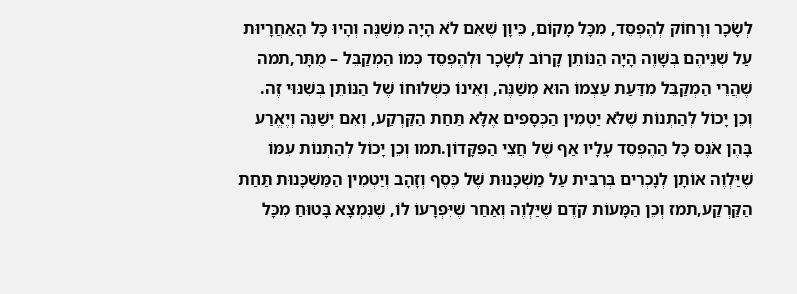לְשָׂכָר וְרָחוֹק לְהֶפְסֵד, מִכָּל מָקוֹם, כֵּיוָן שֶׁאִם לֹא הָיָה מְשַׁנֶּה וְהָיוּ כָּל הָאַחֲרָיוּת עַל שְׁנֵיהֶם בְּשָׁוֶה הָיָה הַנּוֹתֵן קָרוֹב לְשָׂכָר וּלְהֶפְסֵד כְּמוֹ הַמְקַבֵּל – מֻתָּר,תמה שֶׁהֲרֵי הַמְקַבֵּל מִדַּעַת עַצְמוֹ הוּא מְשַׁנֶּה, וְאֵינוֹ כִּשְׁלוּחוֹ שֶׁל הַנּוֹתֵן בְּשִׁנּוּי זֶה.
וְכֵן יָכוֹל לְהַתְנוֹת שֶׁלֹּא יַטְמִין הַכְּסָפִים אֶלָּא תַּחַת הַקַּרְקַע, וְאִם יְשַׁנֶּה וְיֶאֱרַע בָּהֶן אֹנֶס כָּל הַהֶפְסֵד עָלָיו אַף שֶׁל חֲצִי הַפִּקָּדוֹן.תמו וְכֵן יָכוֹל לְהַתְנוֹת עִמּוֹ שֶׁיַּלְוֶה אוֹתָן לְנָכְרִים בְּרִבִּית עַל מַשְׁכָּנוּת שֶׁל כֶּסֶף וְזָהָב וְיַטְמִין הַמַּשְׁכָּנוּת תַּחַת הַקַּרְקַע,תמז וְכֵן הַמָּעוֹת קֹדֶם שֶׁיַּלְוֶה וְאַחַר שֶׁיִּפְרָעוֹ לוֹ, שֶׁנִּמְצָא בָּטוּחַ מִכָּל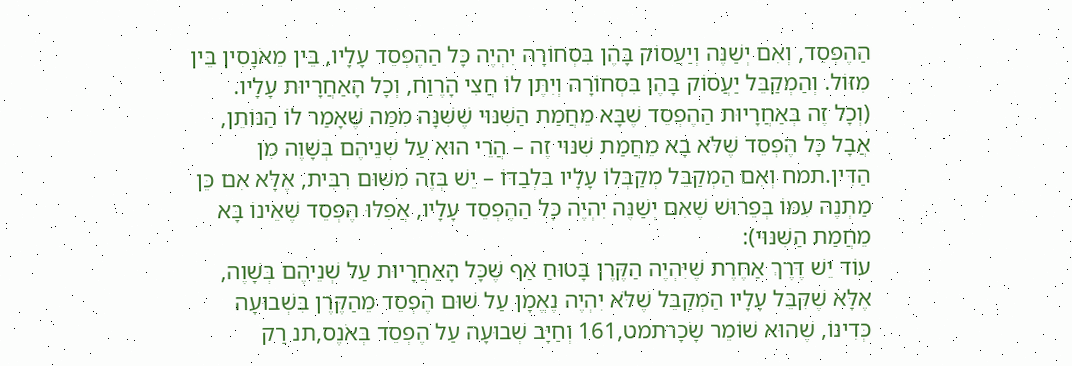הַהֶפְסֵד, וְאִם יְשַׁנֶּה וְיַעֲסוֹק בָּהֶן בִּסְחוֹרָה יִהְיֶה כָּל הַהֶפְסֵד עָלָיו, בֵּין מֵאֹנָסִין בֵּין מִזּוֹל. וְהַמְקַבֵּל יַעֲסוֹק בָּהֶן בִּסְחוֹרָה וְיִתֶּן לוֹ חֲצִי הָרֶוַח, וְכָל הָאַחֲרָיוּת עָלָיו.
(וְכָל זֶה בְּאַחֲרָיוּת הַהֶפְסֵד שֶׁבָּא מֵחֲמַת הַשִּׁנּוּי שֶׁשִּׁנָּה מִמַּה שֶּׁאָמַר לוֹ הַנּוֹתֵן, אֲבָל כָּל הֶפְסֵד שֶׁלֹּא בָא מֵחֲמַת שִׁנּוּי זֶה – הֲרֵי הוּא עַל שְׁנֵיהֶם בְּשָׁוֶה מִן הַדִּין.תמח וְאִם הַמְקַבֵּל מְקַבְּלוֹ עָלָיו בִּלְבַדּוֹ – יֵשׁ בְּזֶה מִשּׁוּם רִבִּית, אֶלָּא אִם כֵּן מַתְנֶה עִמּוֹ בְּפֵרוּשׁ שֶׁאִם יְשַׁנֶּה יִהְיֶה כָּל הַהֶפְסֵד עָלָיו, אֲפִלּוּ הֶפְסֵד שֶׁאֵינוֹ בָּא מֵחֲמַת הַשִּׁנּוּי):
עוֹד יֵשׁ דֶּרֶךְ אַחֶרֶת שֶׁיִּהְיֶה הַקֶּרֶן בָּטוּחַ אַף שֶׁכָּל הָאַחֲרָיוּת עַל שְׁנֵיהֶם בְּשָׁוֶה, אֶלָּא שֶׁקִּבֵּל עָלָיו הַמְקַבֵּל שֶׁלֹּא יִהְיֶה נֶאֱמָן עַל שׁוּם הֶפְסֵד מֵהַקֶּרֶן בִּשְׁבוּעָה כְּדִינוֹ, שֶׁהוּא שׁוֹמֵר שָׂכָרתמט,161 וְחַיָּב שְׁבוּעָה עַל הֶפְסֵד בְּאֹנֶס,תנ רַק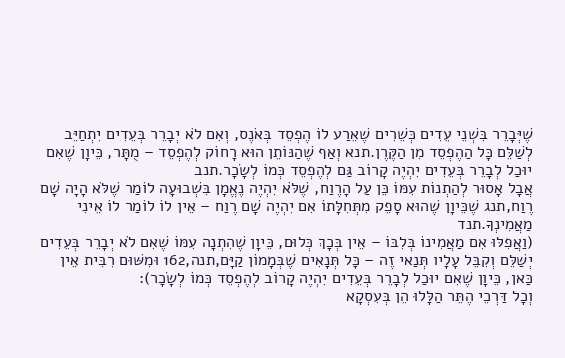שֶׁיְּבָרֵר בִּשְׁנֵי עֵדִים כְּשֵׁרִים שֶׁאֵרַע לוֹ הֶפְסֵד בְּאֹנֶס, וְאִם לֹא יְבָרֵר בְּעֵדִים יִתְחַיֵּב לְשַׁלֵּם כָּל הַהֶפְסֵד מִן הַקֶּרֶן.תנא וְאַף שֶׁהַנּוֹתֵן הוּא רָחוֹק לְהֶפְסֵד – מֻתָּר, כֵּיוָן שֶׁאִם יוּכַל לְבָרֵר בְּעֵדִים יִהְיֶה קָרוֹב גַּם לְהֶפְסֵד כְּמוֹ לְשָׂכָר.תנב
אֲבָל אָסוּר לְהַתְנוֹת עִמּוֹ כֵּן עַל הָרֶוַח, שֶׁלֹּא יִהְיֶה נֶאֱמָן בִּשְׁבוּעָה לוֹמַר שֶׁלֹּא הָיָה שָׁם רֶוַח,תנג שֶׁכֵּיוָן שֶׁהוּא סָפֵק מִתְּחִלָּתוֹ אִם יִהְיֶה שָׁם רֶוַח – אֵין לוֹ לוֹמַר לוֹ אֵינִי מַאֲמִינְךָ.תנד
(וַאֲפִלּוּ אִם מַאֲמִינוֹ בְּלִבּוֹ – אֵין בְּכָךְ כְּלוּם, כֵּיוָן שֶׁהִתְנָה עִמּוֹ שֶׁאִם לֹא יְבָרֵר בְּעֵדִים יְשַׁלֵּם וְקִבֵּל עָלָיו תְּנַאי זֶה – כָּל תְּנָאִים שֶׁבְּמָמוֹן קַיָּם,תנה,162 וּמִשּׁוּם רִבִּית אֵין כַּאן, כֵּיוָן שֶׁאִם יוּכַל לְבָרֵר בְּעֵדִים יִהְיֶה קָרוֹב לְהֶפְסֵד כְּמוֹ לְשָׂכָר):
וְכָל דַּרְכֵי הֶתֵּר הַלָּלוּ הֵן בְּעִסְקָא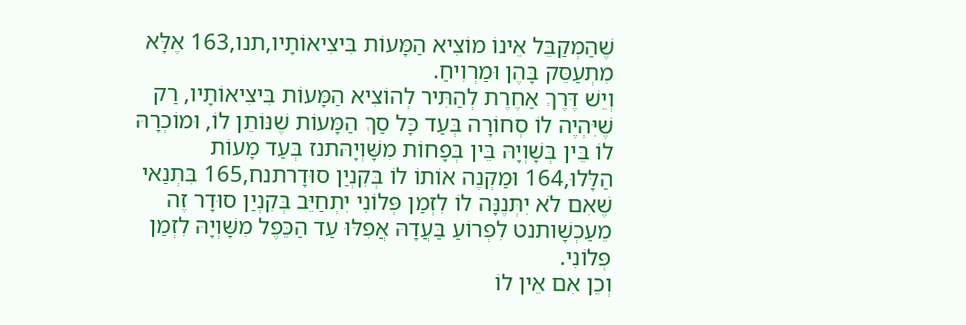שֶׁהַמְקַבֵּל אֵינוֹ מוֹצִיא הַמָּעוֹת בִּיצִיאוֹתָיו,תנו,163 אֶלָּא מִתְעַסֵּק בָּהֶן וּמַרְוִיחַ.
וְיֵשׁ דֶּרֶךְ אַחֶרֶת לְהַתִּיר לְהוֹצִיא הַמָּעוֹת בִּיצִיאוֹתָיו, רַק שֶׁיִּהְיֶה לוֹ סְחוֹרָה בְּעַד כָּל סַךְ הַמָּעוֹת שֶׁנּוֹתֵן לוֹ, וּמוֹכְרָהּ לוֹ בֵּין בְּשָׁוְיָהּ בֵּין בְּפָחוֹת מִשָּׁוְיָהּתנז בְּעַד מָעוֹת הַלָּלוּ,164 וּמַקְנֶה אוֹתוֹ לוֹ בְּקִנְיַן סוּדָרתנח,165 בִּתְנַאי שֶׁאִם לֹא יִתְּנֶנָּה לוֹ לִזְמַן פְּלוֹנִי יִתְחַיֵּב בְּקִנְיַן סוּדָר זֶה מֵעַכְשָׁותנט לִפְרוֹעַ בַּעֲדָהּ אֲפִלּוּ עַד הַכֵּפֶל מִשָּׁוְיָהּ לִזְמַן פְּלוֹנִי.
וְכֵן אִם אֵין לוֹ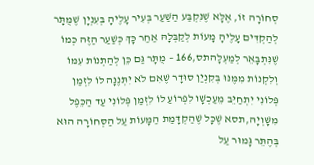סְחוֹרָה זוֹ, אֶלָּא שֶׁנִּקְבַּע הַשַּׁעַר בְּעִיר עָלֶיהָ בְּעִנְיָן שֶׁמֻּתָּר לְהַקְדִּים עָלֶיהָ מָעוֹת לְקַבְּלָהּ אַחַר כָּךְ כְּשַׁעַר הַזֶּה כְּמוֹ שֶׁנִּתְבָּאֵר לְמַעְלָהתס,166 – מֻתָּר גַּם כֵּן לְהַתְנוֹת עִמּוֹ וְלִקְנוֹת מִמֶּנּוּ בְּקִנְיַן סוּדָר שֶׁאִם לֹא יִתְּנֶנָּה לוֹ לִזְמַן פְּלוֹנִי יִתְחַיֵּב מֵעַכְשָׁו לִפְרוֹעַ לוֹ לִזְמַן פְּלוֹנִי עַד הַכֵּפֶל מִשָּׁוְיָהּ,תסא שֶׁכָּל שֶׁהַקְדָּמַת הַמָּעוֹת עַל הַסְּחוֹרָה הוּא בְּהֶתֵּר גָּמוּר עַל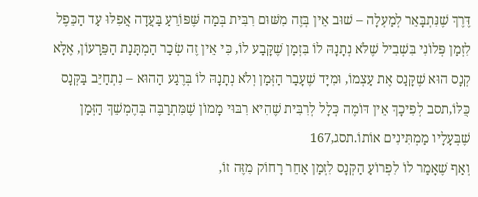דֶּרֶךְ שֶׁנִּתְבָּאֵר לְמַעְלָה – שׁוּב אֵין בְּזֶה מִשּׁוּם רִבִּית בְּמַה שֶּׁפּוֹרֵעַ בַּעֲדָה אֲפִלּוּ עַד הַכֵּפֶל לִזְמַן פְּלוֹנִי בִּשְׁבִיל שֶׁלֹּא נְתָנָהּ לוֹ בִּזְמַן שֶׁקָּבַע לוֹ, כִּי אֵין זֶה שְׂכַר הַמְתָּנַת הַפֵּרָעוֹן, אֶלָּא קְנָס הוּא שֶׁקָּנַס אֶת עַצְמוֹ, וּמִיָּד שֶׁעָבַר הַזְּמַן וְלֹא נְתָנָהּ לוֹ בְּרֶגַע הַהוּא – נִתְחַיֵּב בַּקְּנָס כֻּלּוֹ,תסב לְפִיכָךְ אֵין דּוֹמֶה כְּלָל לְרִבִּית שֶׁהִיא רִבּוּי מָמוֹן שֶׁמִּתְרַבֶּה בְּהֶמְשֵׁךְ הַזְּמַן שֶׁבְּעָלָיו מַמְתִּינִים אוֹתוֹ.תסג,167
וְאַף שֶׁאָמַר לוֹ לִפְרוֹעַ הַקְּנָס לִזְמַן אַחֵר רָחוֹק מִזֶּה זוֹ,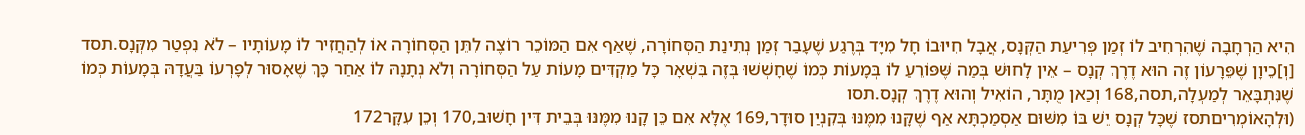הִיא הַרְחָבָה שֶׁהִרְחִיב לוֹ זְמַן פְּרִיעַת הַקְּנָס, אֲבָל חִיּוּבוֹ חָל מִיָּד בְּרֶגַע שֶׁעָבַר זְמַן נְתִינַת הַסְּחוֹרָה, שֶׁאַף אִם הַמּוֹכֵר רוֹצֶה לִתֵּן הַסְּחוֹרָה אוֹ לְהַחֲזִיר לוֹ מָעוֹתָיו – לֹא נִפְטַר מִקְּנָס.תסד
[וְ]כֵיוָן שֶׁפֵּרָעוֹן זֶה הוּא דֶרֶךְ קְנָס – אֵין לָחוּשׁ בְּמַה שֶּׁפּוֹרֵעַ לוֹ בְּמָעוֹת כְּמוֹ שֶׁחָשְׁשׁוּ בְּזֶה בִּשְׁאָר כָּל מַקְדִּים מָעוֹת עַל הַסְּחוֹרָה וְלֹא נְתָנָהּ לוֹ אַחַר כָּךְ שֶׁאָסוּר לְפָרְעוֹ בַּעֲדָהּ בְּמָעוֹת כְּמוֹ שֶׁנִּתְבָּאֵר לְמַעְלָה,תסה,168 וְכַאן מֻתָּר, הוֹאִיל וְהוּא דֶרֶךְ קְנָס.תסו
(וּלְהָאוֹמְרִיםתסז שֶׁכָּל קְנָס יֵשׁ בּוֹ מִשּׁוּם אַסְמַכְתָּא אַף שֶׁקָּנוּ מִמֶּנּוּ בְּקִנְיַן סוּדָר,169 אֶלָּא אִם כֵּן קָנוּ מִמֶּנּוּ בְּבֵית דִּין חָשׁוּב,170 וְכֵן עִקָּר172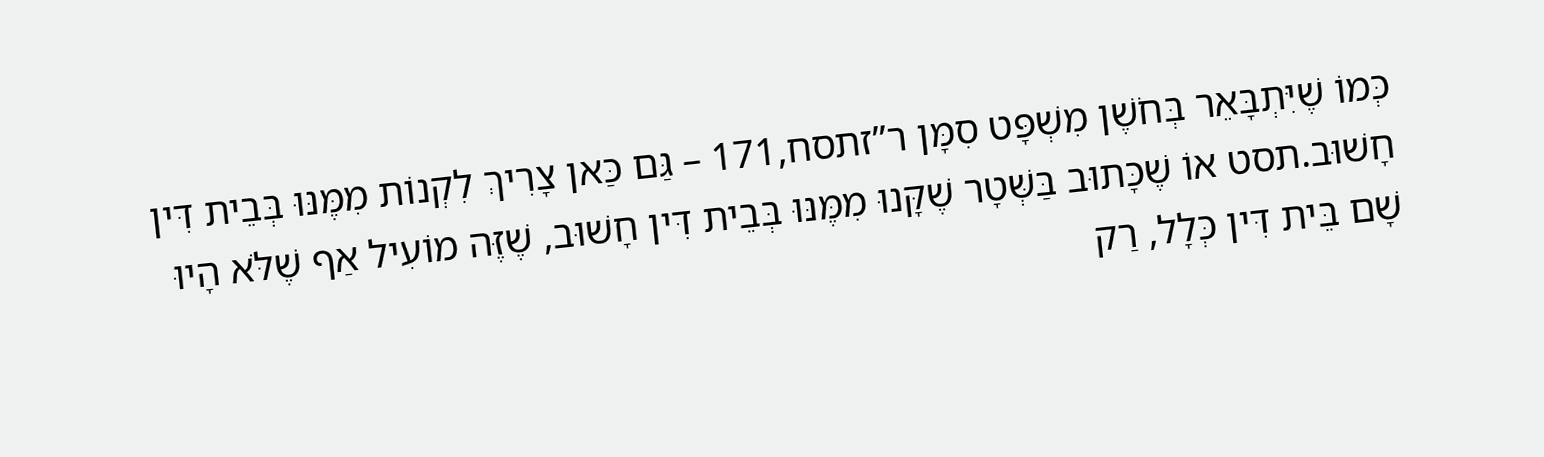כְּמוֹ שֶׁיִּתְבָּאֵר בְּחֹשֶׁן מִשְׁפָּט סִמָּן ר”זתסח,171 – גַּם כַּאן צָרִיךְ לִקְנוֹת מִמֶּנּוּ בְּבֵית דִּין חָשׁוּב.תסט אוֹ שֶׁכָּתוּב בַּשְּׁטָר שֶׁקָּנוּ מִמֶּנּוּ בְּבֵית דִּין חָשׁוּב, שֶׁזֶּה מוֹעִיל אַף שֶׁלֹּא הָיוּ שָׁם בֵּית דִּין כְּלָל, רַק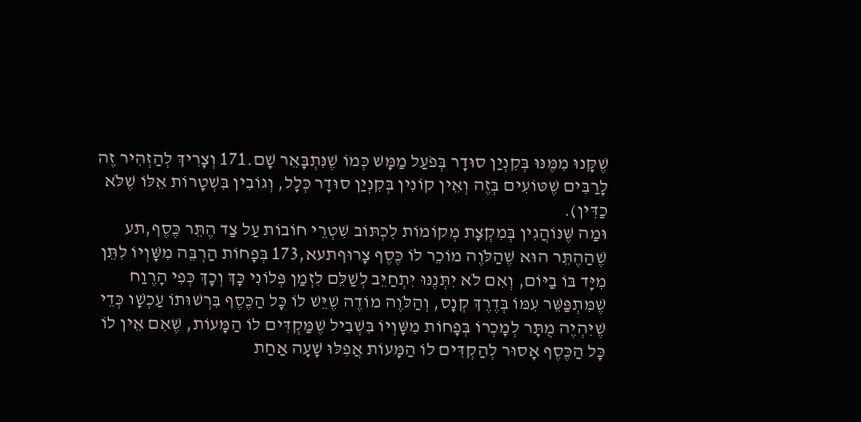שֶׁקָּנוּ מִמֶּנּוּ בְּקִנְיַן סוּדָר בְּפֹעַל מַמָּשׁ כְּמוֹ שֶׁנִּתְבָּאֵר שָׁם.171 וְצָרִיךְ לְהַזְהִיר זֶה לָרַבִּים שֶׁטּוֹעִים בְּזֶה וְאֵין קוֹנִין בְּקִנְיַן סוּדָר כְּלָל, וְגוֹבִין בִּשְׁטָרוֹת אֵלּוֹ שֶׁלֹּא כַדִּין).
וּמַה שֶּׁנּוֹהֲגִין בְּמִקְצָת מְקוֹמוֹת לִכְתּוֹב שִׁטְרֵי חוֹבוֹת עַל צַד הֶתֵּר כֶּסֶף,תע שֶׁהַהֶתֵּר הוּא שֶׁהַלֹּוֶה מוֹכֵר לוֹ כֶּסֶף צָרוּףתעא,173 בְּפָחוֹת הַרְבֵּה מִשָּׁוְיוֹ לִתֵּן מִיָּד בּוֹ בַיּוֹם, וְאִם לֹא יִתְּנֶנּוּ יִתְחַיֵּב לְשַׁלֵּם לִזְמַן פְּלוֹנִי כָּךְ וְכָךְ כְּפִי הָרֶוַח שֶׁמִּתְפַּשֵּׁר עִמּוֹ בְּדֶרֶךְ קְנָס, וְהַלֹּוֶה מוֹדֶה שֶׁיֵּשׁ לוֹ כָּל הַכֶּסֶף בִּרְשׁוּתוֹ עַכְשָׁו כְּדֵי שֶׁיִּהְיֶה מֻתָּר לְמָכְרוֹ בְּפָחוֹת מִשָּׁוְיוֹ בִּשְׁבִיל שֶׁמַּקְדִּים לוֹ הַמָּעוֹת, שֶׁאִם אֵין לוֹ כָּל הַכֶּסֶף אָסוּר לְהַקְדִּים לוֹ הַמָּעוֹת אֲפִלּוּ שָׁעָה אַחַת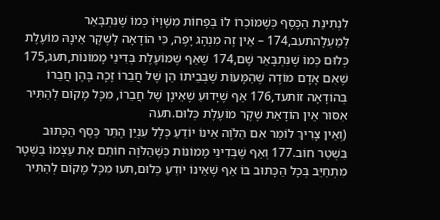לִנְתִינַת הַכֶּסֶף כְּשֶׁמּוֹכְרוֹ לוֹ בְּפָחוֹת מִשָּׁוְיוֹ כְּמוֹ שֶׁנִּתְבָּאֵר לְמַעְלָהתעב,174 – אֵין זֶה מִנְהָג יָפֶה, כִּי הוֹדָאָה לְשֶׁקֶר אֵינָהּ מוֹעֶלֶת כְּלוּם כְּמוֹ שֶׁנִּתְבָּאֵר שָׁם,174 שֶׁאַף שֶׁמּוֹעֶלֶת בְּדִינֵי מָמוֹנוֹת,תעג,175 שֶׁאִם אָדָם מוֹדֶה שֶׁהַמָּעוֹת שֶׁבְּבֵיתוֹ הֵן שֶׁל חֲבֵרוֹ זָכָה בָּהֶן חֲבֵרוֹ בְּהוֹדָאָה זוֹתעד,176 אַף שֶׁיָּדוּעַ שֶׁאֵינָן שֶׁל חֲבֵרוֹ, מִכָּל מָקוֹם לְהַתִּיר אִסּוּר אֵין הוֹדָאַת שֶׁקֶר מוֹעֶלֶת כְּלוּם.תעה
(וְאֵין צָרִיךְ לוֹמַר אִם הַלֹּוֶה אֵינוֹ יוֹדֵעַ כְּלָל עִנְיַן הֶתֵּר כֶּסֶף הַכָּתוּב בִּשְׁטַר חוֹב.177 וְאַף שֶׁבְּדִינֵי מָמוֹנוֹת כְּשֶׁהַלֹּוֶה חוֹתֵם אֶת עַצְמוֹ בַּשְּׁטָר מִתְחַיֵּב בְּכָל הַכָּתוּב בּוֹ אַף שֶׁאֵינוֹ יוֹדֵעַ כְּלוּם,תעו מִכָּל מָקוֹם לְהַתִּיר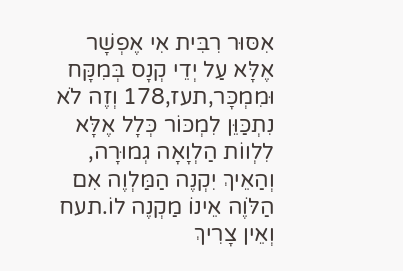אִסּוּר רִבִּית אִי אֶפְשָׁר אֶלָּא עַל יְדֵי קְנָס בְּמִקָּח וּמִמְכָּר,תעז,178 וְזֶה לֹא נִתְכַּוֵּן לִמְכּוֹר כְּלָל אֶלָּא לִלְווֹת הַלְוָאָה גְמוּרָה, וְהַאֵיךְ יִקְנֶה הַמַּלְוֶה אִם הַלֹּוֶה אֵינוֹ מַקְנֶה לוֹ.תעח וְאֵין צָרִיךְ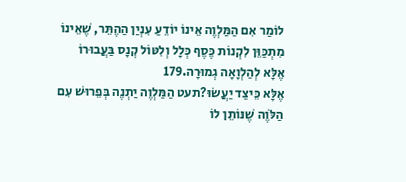לוֹמַר אִם הַמַּלְוֶה אֵינוֹ יוֹדֵעַ עִנְיַן הַהֶתֵּר, שֶׁאֵינוֹ מִתְכַּוֵּן לִקְנוֹת כֶּסֶף כְּלָל וְלִטּוֹל קְנָס בַּעֲבוּרוֹ אֶלָּא לְהַלְוָאָה גְמוּרָה.179
אֶלָּא כֵּיצַד יַעֲשׂוּ?תעט הַמַּלְוֶה יַתְנֶה בְּפֵרוּשׁ עִם הַלֹּוֶה שֶׁנּוֹתֵן לוֹ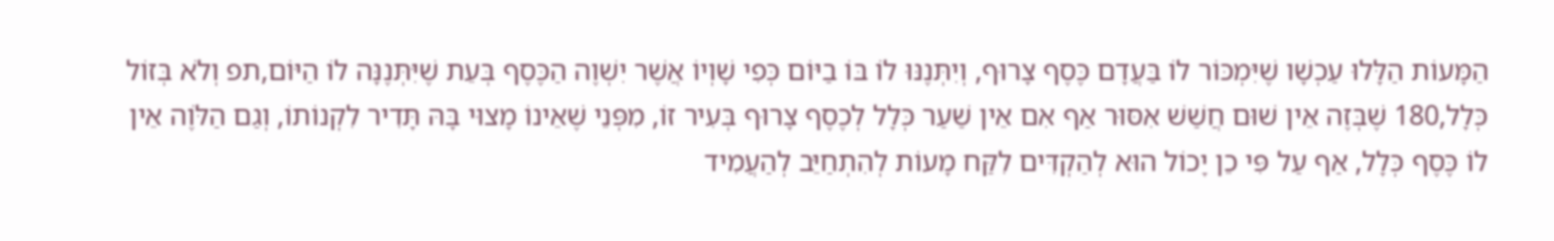הַמָּעוֹת הַלָּלוּ עַכְשָׁו שֶׁיִּמְכּוֹר לוֹ בַּעֲדָם כֶּסֶף צָרוּף, וְיִתְּנֶנּוּ לוֹ בּוֹ בַיּוֹם כְּפִי שָׁוְיוֹ אֲשֶׁר יִשְׁוֶה הַכֶּסֶף בְּעֵת שֶׁיִּתְּנֶנָּה לוֹ הַיּוֹם,תפ וְלֹא בְּזוֹל כְּלָל,180 שֶׁבְּזֶה אֵין שׁוּם חֲשַׁשׁ אִסּוּר אַף אִם אֵין שַׁעַר כְּלָל לְכֶסֶף צָרוּף בְּעִיר זוֹ, מִפְּנֵי שֶׁאֵינוֹ מָצוּי בָּהּ תָּדִיר לִקְנוֹתוֹ, וְגַם הַלֹּוֶה אֵין לוֹ כֶּסֶף כְּלָל, אַף עַל פִּי כֵן יָכוֹל הוּא לְהַקְדִּים לִקַּח מָעוֹת לְהִתְחַיֵּב לְהַעֲמִיד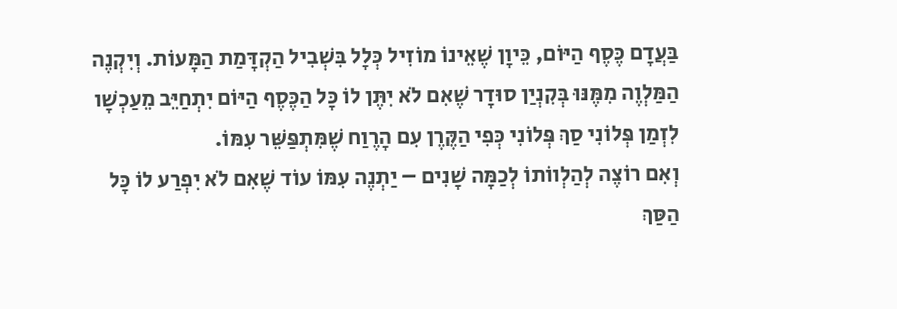בַּעֲדָם כֶּסֶף הַיּוֹם, כֵּיוָן שֶׁאֵינוֹ מוֹזִיל כְּלָל בִּשְׁבִיל הַקְדָּמַת הַמָּעוֹת. וְיִקְנֶה הַמַּלְוֶה מִמֶּנּוּ בְּקִנְיַן סוּדָר שֶׁאִם לֹא יִתֶּן לוֹ כָּל הַכֶּסֶף הַיּוֹם יִתְחַיֵּב מֵעַכְשָׁו לִזְמַן פְּלוֹנִי סַךְ פְּלוֹנִי כְּפִי הַקֶּרֶן עִם הָרֶוַח שֶׁמִּתְפַּשֵּׁר עִמּוֹ.
וְאִם רוֹצֶה לְהַלְווֹתוֹ לְכַמָּה שָׁנִים – יַתְנֶה עִמּוֹ עוֹד שֶׁאִם לֹא יִפְרַע לוֹ כָּל הַסַּךְ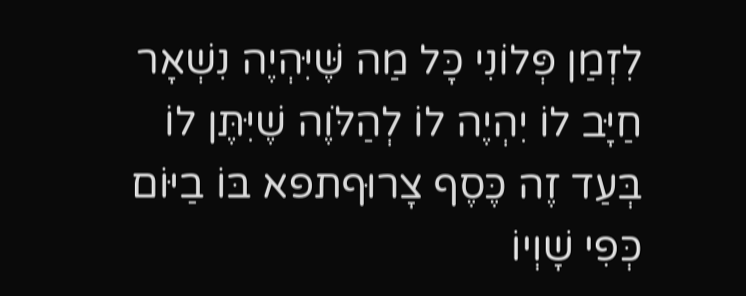לִזְמַן פְּלוֹנִי כָּל מַה שֶּׁיִּהְיֶה נִשְׁאָר חַיָּב לוֹ יִהְיֶה לוֹ לְהַלֹּוֶה שֶׁיִּתֶּן לוֹ בְּעַד זֶה כֶּסֶף צָרוּףתפא בּוֹ בַיּוֹם כְּפִי שָׁוְיוֹ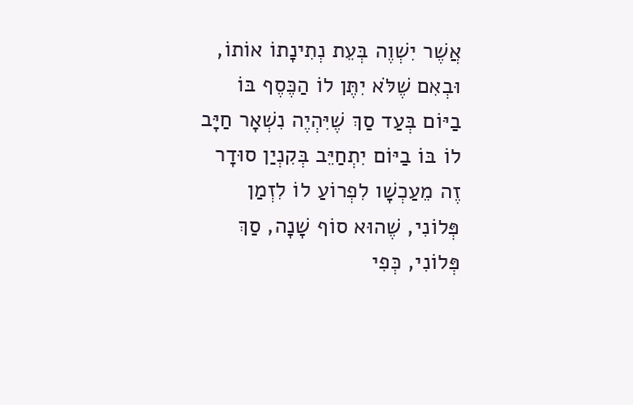אֲשֶׁר יִשְׁוֶה בְּעֵת נְתִינָתוֹ אוֹתוֹ, וּבְאִם שֶׁלֹּא יִתֶּן לוֹ הַכֶּסֶף בּוֹ בַיּוֹם בְּעַד סַךְ שֶׁיִּהְיֶה נִשְׁאָר חַיָּב לוֹ בּוֹ בַיּוֹם יִתְחַיֵּב בְּקִנְיַן סוּדָר זֶה מֵעַכְשָׁו לִפְרוֹעַ לוֹ לִזְמַן פְּלוֹנִי, שֶׁהוּא סוֹף שָׁנָה, סַךְ פְּלוֹנִי, כְּפִי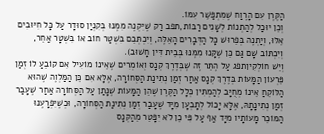הַקֶּרֶן עִם הָרֶוַח שֶׁמִּתְפַּשֵּׁר עִמּוֹ.
וְכֵן יוּכַל לְהַתְנוֹת לְשָׁנִים רַבּוֹת,תפב רַק שֶׁיִּקְנֶה מִמֶּנּוּ בְּקִנְיַן סוּדָר עַל כָּל חִיּוּבִים אֵלּוּ, וְיַתְנֶה בְּפֵרוּשׁ כָּל הַדְּבָרִים הָאֵלֶּה, וְיִכְתְּבֵם בִּשְׁטַר חוֹב אוֹ בִּשְׁטָר אַחֵר, וְיִכְתּוֹב שָׁם גַּם כֵּן שֶׁקָּנוּ מִמֶּנּוּ בְּבֵית דִּין חָשׁוּב).
וְיֵשׁ חוֹלְקִיןתפג עַל הֶתֵּר זֶה שֶׁבְּדֶרֶךְ קְנָס וְאוֹמְרִים שֶׁאֵינוֹ מוֹעִיל אִם קוֹבֵעַ לוֹ זְמַן פֵּרְעוֹן הַמָּעוֹת בְּדֶרֶךְ קְנָס אַחַר זְמַן נְתִינַת הַסְּחוֹרָה, אֶלָּא אִם כֵּן הַמַּלְוֶה שֶׁהוּא הַלּוֹקֵחַ אֵינוֹ מְחֻיָּב לְהַמְתִּין כְּלָל הַקֶּרֶן שֶׁהֵן הַמָּעוֹת שֶׁנָּתַן עַל הַסְּחוֹרָה אַחַר שֶׁעָבַר זְמַן נְתִינָתָהּ, אֶלָּא יָכוֹל לְתָבְעָן מִיָּד שֶׁעָבַר זְמַן נְתִינַת הַסְּחוֹרָה, וּכְשֶׁיִּפְרָעֶנּוּ הַמּוֹכֵר מָעוֹתָיו מִיָּד אַף עַל פִּי כֵן לֹא יִפָּטֵר מֵהַקְּנָס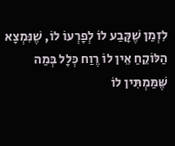לִזְמַן שֶׁקָּבַע לוֹ לְפָרְעוֹ לוֹ, שֶׁנִּמְצָא הַלּוֹקֵחַ אֵין לוֹ רֶוַח כְּלָל בְּמַה שֶּׁמַּמְתִּין לוֹ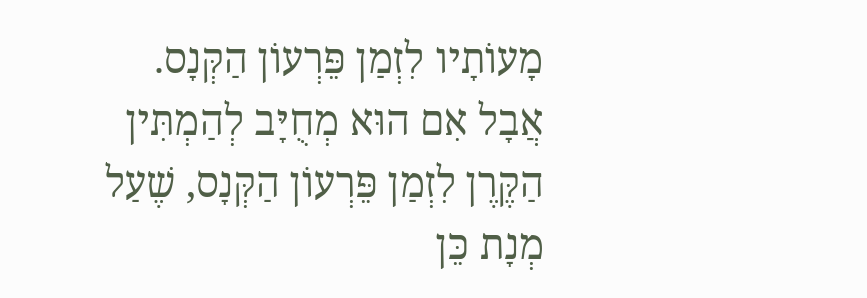מָעוֹתָיו לִזְמַן פֵּרְעוֹן הַקְּנָס.
אֲבָל אִם הוּא מְחֻיָּב לְהַמְתִּין הַקֶּרֶן לִזְמַן פֵּרְעוֹן הַקְּנָס, שֶׁעַל מְנָת כֵּן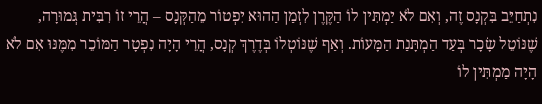נִתְחַיֵּב בִּקְנָס זֶה, וְאִם לֹא יַמְתִּין לוֹ הַקֶּרֶן לִזְמַן הַהוּא יִפְטוֹר מֵהַקְּנָס – הֲרֵי זוֹ רִבִּית גְּמוּרָה, שֶׁנּוֹטֵל שָׂכָר בְּעַד הַמְתָּנַת הַמָּעוֹת. וְאַף שֶׁנּוֹטְלוֹ בְּדֶרֶךְ קְנָס, הֲרֵי הָיָה נִפְטָר הַמּוֹכֵר מִמֶּנּוּ אִם לֹא הָיָה מַמְתִּין לוֹ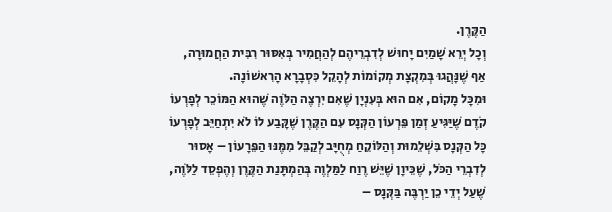הַקֶּרֶן.
וְכָל יְרֵא שָׁמַיִם יָחוּשׁ לְדִבְרֵיהֶם לְהַחֲמִיר בְּאִסּוּר רִבִּית הַחֲמוּרָה, אַף שֶׁנָּהֲגוּ בְּמִקְצָת מְקוֹמוֹת לְהָקֵל כִּסְבָרָא הָרִאשׁוֹנָה.
וּמִכָּל מָקוֹם, אִם הוּא בְּעִנְיָן שֶׁאִם יִרְצֶה הַלֹּוֶה שֶׁהוּא הַמּוֹכֵר לְפָרְעוֹ קֹדֶם שֶׁיַּגִּיעַ זְמַן פֵּרְעוֹן הַקְּנָס עִם הַקֶּרֶן שֶׁקָּבַע לוֹ לֹא יִתְחַיֵּב לְפָרְעוֹ כָּל הַקְּנָס בִּשְׁלֵמוּת וְהַלּוֹקֵחַ מְחֻיָּב לְקַבֵּל מִמֶּנּוּ הַפֵּרָעוֹן – אָסוּר לְדִבְרֵי הַכֹּל, שֶׁכֵּיוָן שֶׁיֵּשׁ רֶוַח לַמַּלְוֶה בְּהַמְתָּנַת הַקֶּרֶן וְהֶפְסֵד לַלֹּוֶה, שֶׁעַל יְדֵי כֵן יַרְבֶּה בַּקְּנָס –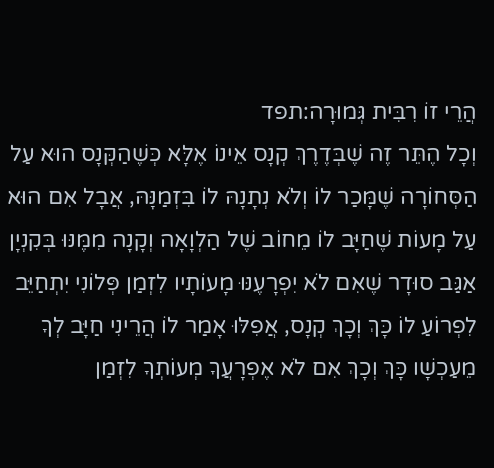הֲרֵי זוֹ רִבִּית גְּמוּרָה:תפד
וְכָל הֶתֵּר זֶה שֶׁבְּדֶרֶךְ קְנָס אֵינוֹ אֶלָּא כְּשֶׁהַקְּנָס הוּא עַל הַסְּחוֹרָה שֶׁמָּכַר לוֹ וְלֹא נְתָנָהּ לוֹ בִּזְמַנָּהּ, אֲבָל אִם הוּא עַל מָעוֹת שֶׁחַיָּב לוֹ מֵחוֹב שֶׁל הַלְוָאָה וְקָנָה מִמֶּנּוּ בְּקִנְיָן אַגַּב סוּדָר שֶׁאִם לֹא יִפְרָעֶנּוּ מָעוֹתָיו לִזְמַן פְּלוֹנִי יִתְחַיֵּב לִפְרוֹעַ לוֹ כָּךְ וְכָךְ קְנָס, אֲפִלּוּ אָמַר לוֹ הֲרֵינִי חַיָּב לְךָ מֵעַכְשָׁו כָּךְ וְכָךְ אִם לֹא אֶפְרָעֲךָ מְעוֹתְךָ לִזְמַן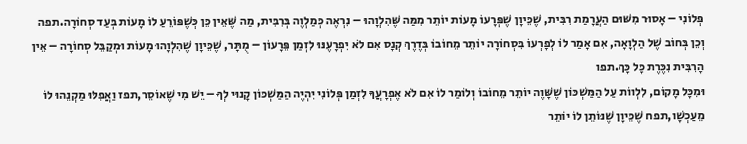פְּלוֹנִי – אָסוּר מִשּׁוּם הַעֲרָמַת רִבִּית, שֶׁכֵּיוָן שֶׁפְּרָעוֹ מָעוֹת יוֹתֵר מִמַּה שֶּׁהִלְוָהוּ – נִרְאֶה כְּמַלְוֶה בְּרִבִּית, מַה שֶּׁאֵין כֵּן כְּשֶׁפּוֹרֵעַ לוֹ מָעוֹת בְּעַד סְחוֹרָה.תפה
וְכֵן בְּחוֹב שֶׁל הַלְוָאָה, אִם אָמַר לוֹ לְפָרְעוֹ בִּסְחוֹרָה יוֹתֵר מֵחוֹבוֹ בְּדֶרֶךְ קְנָס אִם לֹא יִפְרָעֶנּוּ לִזְמַן פֵּרָעוֹן – מֻתָּר, שֶׁכֵּיוָן שֶׁהִלְוָהוּ מָעוֹת וּמְקַבֵּל סְחוֹרָה – אֵין הָרִבִּית נִכֶּרֶת כָּל כָּךְ.תפו
וּמִכָּל מָקוֹם, לִלְווֹת עַל הַמַּשְׁכּוֹן שֶׁשָּׁוֶה יוֹתֵר מֵחוֹבוֹ וְלוֹמַר לוֹ אִם לֹא אֶפְרָעֲךָ לִזְמַן פְּלוֹנִי יִהְיֶה הַמַּשְׁכּוֹן קָנוּי לְךָ – יֵשׁ מִי שֶׁאוֹסֵר,תפז וַאֲפִלּוּ מַקְנֵהוּ לוֹ מֵעַכְשָׁו,תפח שֶׁכֵּיוָן שֶׁנּוֹתֵן לוֹ יוֹתֵר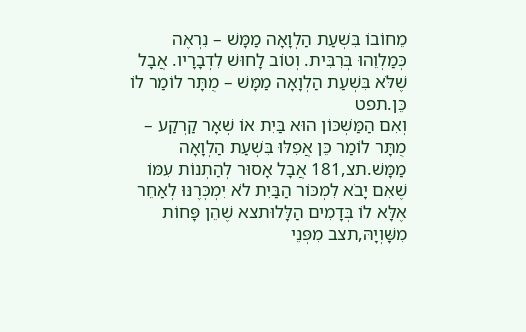מֵחוֹבוֹ בִּשְׁעַת הַלְוָאָה מַמָּשׁ – נִרְאֶה כְּמַלְוֵהוּ בְּרִבִּית. וְטוֹב לָחוּשׁ לִדְבָרָיו. אֲבָל שֶׁלֹּא בִּשְׁעַת הַלְוָאָה מַמָּשׁ – מֻתָּר לוֹמַר לוֹ כֵּן.תפט
וְאִם הַמַּשְׁכּוֹן הוּא בַּיִת אוֹ שְׁאָר קַרְקַע – מֻתָּר לוֹמַר כֵּן אֲפִלּוּ בִּשְׁעַת הַלְוָאָה מַמָּשׁ.תצ,181 אֲבָל אָסוּר לְהַתְנוֹת עִמּוֹ שֶׁאִם יָבֹא לִמְכּוֹר הַבַּיִת לֹא יִמְכְּרֶנּוּ לְאַחֵר אֶלָּא לוֹ בְּדָמִים הַלָּלוּתצא שֶׁהֵן פָּחוֹת מִשָּׁוְיָהּ,תצב מִפְּנֵי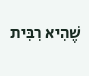שֶׁהִיא רִבִּית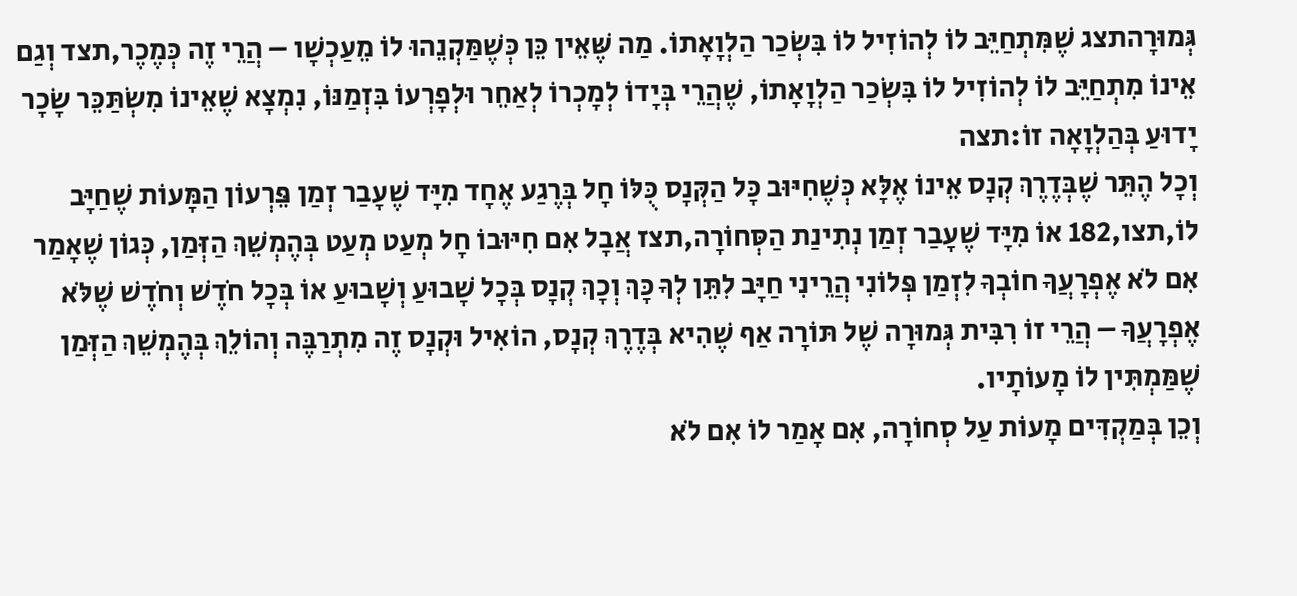גְּמוּרָהתצג שֶׁמִּתְחַיֵּב לוֹ לְהוֹזִיל לוֹ בִּשְׂכַר הַלְוָאָתוֹ. מַה שֶּׁאֵין כֵּן כְּשֶׁמַּקְנֵהוּ לוֹ מֵעַכְשָׁו – הֲרֵי זֶה כְּמֶכֶר,תצד וְגַם אֵינוֹ מִתְחַיֵּב לוֹ לְהוֹזִיל לוֹ בִּשְׂכַר הַלְוָאָתוֹ, שֶׁהֲרֵי בְּיָדוֹ לְמָכְרוֹ לְאַחֵר וּלְפָרְעוֹ בִּזְמַנּוֹ, נִמְצָא שֶׁאֵינוֹ מִשְׂתַּכֵּר שָׂכָר יָדוּעַ בְּהַלְוָאָה זוֹ:תצה
וְכָל הֶתֵּר שֶׁבְּדֶרֶךְ קְנָס אֵינוֹ אֶלָּא כְּשֶׁחִיּוּב כָּל הַקְּנָס כֻּלּוֹ חָל בְּרֶגַע אֶחָד מִיָּד שֶׁעָבַר זְמַן פֵּרְעוֹן הַמָּעוֹת שֶׁחַיָּב לוֹ,תצו,182 אוֹ מִיָּד שֶׁעָבַר זְמַן נְתִינַת הַסְּחוֹרָה,תצז אֲבָל אִם חִיּוּבוֹ חָל מְעַט מְעַט בְּהֶמְשֵׁךְ הַזְּמַן, כְּגוֹן שֶׁאָמַר אִם לֹא אֶפְרָעֲךָ חוֹבְךָ לִזְמַן פְּלוֹנִי הֲרֵינִי חַיָּב לִתֵּן לְךָ כָּךְ וְכָךְ קְנָס בְּכָל שָׁבוּעַ וְשָׁבוּעַ אוֹ בְּכָל חֹדֶשׁ וְחֹדֶשׁ שֶׁלֹּא אֶפְרָעֲךָ – הֲרֵי זוֹ רִבִּית גְּמוּרָה שֶׁל תּוֹרָה אַף שֶׁהִיא בְּדֶרֶךְ קְנָס, הוֹאִיל וּקְנָס זֶה מִתְרַבֶּה וְהוֹלֵךְ בְּהֶמְשֵׁךְ הַזְּמַן שֶׁמַּמְתִּין לוֹ מָעוֹתָיו.
וְכֵן בְּמַקְדִּים מָעוֹת עַל סְחוֹרָה, אִם אָמַר לוֹ אִם לֹא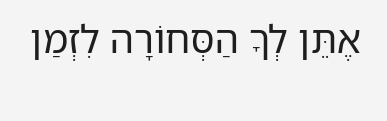אֶתֵּן לְךָ הַסְּחוֹרָה לִזְמַן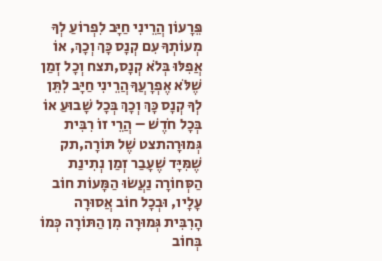פֵּרָעוֹן הֲרֵינִי חַיָּב לִפְרוֹעַ לְךָ מְעוֹתְךָ עִם קְנָס כָּךְ וְכָךְ, אוֹ אֲפִלּוּ בְּלֹא קְנָס,תצח וְכָל זְמַן שֶׁלֹּא אֶפְרָעֲךָ הֲרֵינִי חַיָּב לִתֵּן לְךָ קְנָס כָּךְ וְכָךְ בְּכָל שָׁבוּעַ אוֹ בְּכָל חֹדֶשׁ – הֲרֵי זוֹ רִבִּית גְּמוּרָהתצט שֶׁל תּוֹרָה,תק שֶׁמִּיָּד שֶׁעָבַר זְמַן נְתִינַת הַסְּחוֹרָה נַעֲשׂוּ הַמָּעוֹת חוֹב עָלָיו, וּבְכָל חוֹב אֲסוּרָה הָרִבִּית גְּמוּרָה מִן הַתּוֹרָה כְּמוֹ בְּחוֹב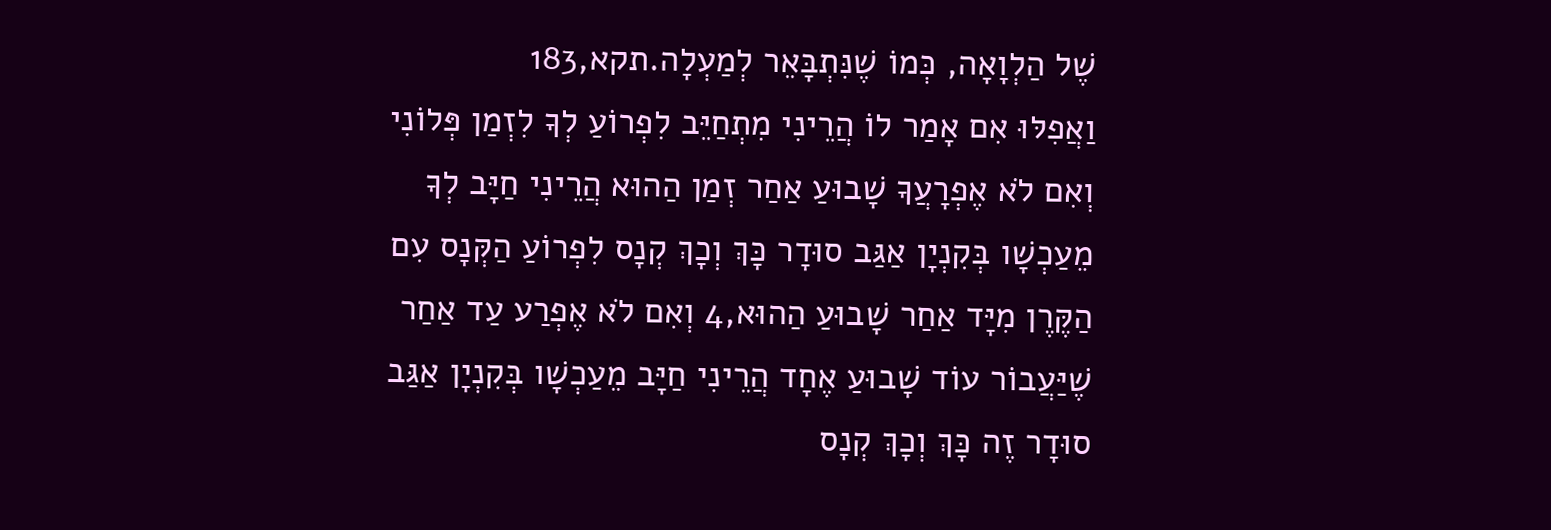שֶׁל הַלְוָאָה, כְּמוֹ שֶׁנִּתְבָּאֵר לְמַעְלָה.תקא,183
וַאֲפִלּוּ אִם אָמַר לוֹ הֲרֵינִי מִתְחַיֵּב לִפְרוֹעַ לְךָ לִזְמַן פְּלוֹנִי וְאִם לֹא אֶפְרָעֲךָ שָׁבוּעַ אַחַר זְמַן הַהוּא הֲרֵינִי חַיָּב לְךָ מֵעַכְשָׁו בְּקִנְיָן אַגַּב סוּדָר כָּךְ וְכָךְ קְנָס לִפְרוֹעַ הַקְּנָס עִם הַקֶּרֶן מִיָּד אַחַר שָׁבוּעַ הַהוּא,4 וְאִם לֹא אֶפְרַע עַד אַחַר שֶׁיַּעֲבוֹר עוֹד שָׁבוּעַ אֶחָד הֲרֵינִי חַיָּב מֵעַכְשָׁו בְּקִנְיָן אַגַּב סוּדָר זֶה כָּךְ וְכָךְ קְנָס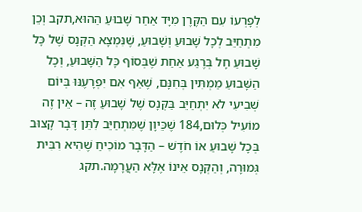לְפָרְעוֹ עִם הַקֶּרֶן מִיָּד אַחַר שָׁבוּעַ הַהוּא,תקב וְכֵן מִתְחַיֵּב לְכָל שָׁבוּעַ וְשָׁבוּעַ, שֶׁנִּמְצָא הַקְּנָס שֶׁל כָּל שָׁבוּעַ חָל בְּרֶגַע אַחַת שֶׁבְּסוֹף כָּל הַשָּׁבוּעַ, וְכָל הַשָּׁבוּעַ מַמְתִּין בְּחִנָּם, שֶׁאַף אִם יִפְרָעֶנּוּ בְּיוֹם שְׁבִיעִי לֹא יִתְחַיֵּב בַּקְּנָס שֶׁל שָׁבוּעַ זֶה – אֵין זֶה מוֹעִיל כְּלוּם,184 שֶׁכֵּיוָן שֶׁמִּתְחַיֵּב לִתֵּן דָּבָר קָצוּב בְּכָל שָׁבוּעַ אוֹ חֹדֶשׁ – הַדָּבָר מוֹכִיחַ שֶׁהִיא רִבִּית גְּמוּרָה, וְהַקְּנָס אֵינוֹ אֶלָּא הַעֲרָמָה.תקג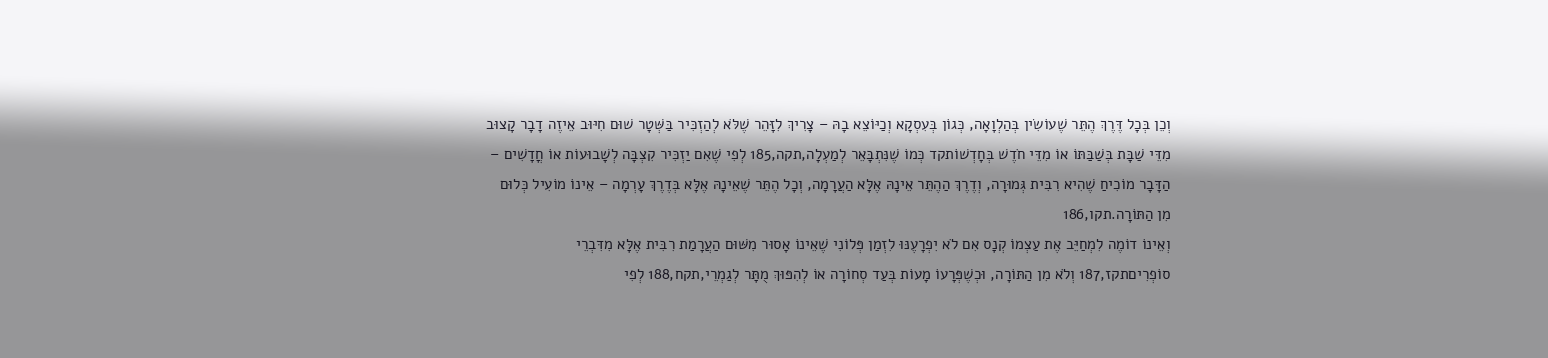וְכֵן בְּכָל דֶּרֶךְ הֶתֵּר שֶׁעוֹשִׂין בְּהַלְוָאָה, כְּגוֹן בְּעִסְקָא וְכַיּוֹצֵא בָהּ – צָרִיךְ לִזָּהֵר שֶׁלֹּא לְהַזְכִּיר בַּשְּׁטָר שׁוּם חִיּוּב אֵיזֶה דָבָר קָצוּב מִדֵּי שַׁבָּת בְּשַׁבַּתּוֹ אוֹ מִדֵּי חֹדֶשׁ בְּחָדְשׁוֹתקד כְּמוֹ שֶׁנִּתְבָּאֵר לְמַעְלָה,תקה,185 לְפִי שֶׁאִם יַזְכִּיר קִצְבָּה לְשָׁבוּעוֹת אוֹ חֳדָשִׁים – הַדָּבָר מוֹכִיחַ שֶׁהִיא רִבִּית גְּמוּרָה, וְדֶרֶךְ הַהֶתֵּר אֵינָהּ אֶלָּא הַעֲרָמָה, וְכָל הֶתֵּר שֶׁאֵינָהּ אֶלָּא בְּדֶרֶךְ עָרְמָה – אֵינוֹ מוֹעִיל כְּלוּם מִן הַתּוֹרָה.תקו,186
וְאֵינוֹ דוֹמֶה לִמְחַיֵּב אֶת עַצְמוֹ קְנָס אִם לֹא יִפְרָעֶנּוּ לִזְמַן פְּלוֹנִי שֶׁאֵינוֹ אָסוּר מִשּׁוּם הַעֲרָמַת רִבִּית אֶלָּא מִדִּבְרֵי סוֹפְרִיםתקז,187 וְלֹא מִן הַתּוֹרָה, וּכְשֶׁפְּרָעוֹ מָעוֹת בְּעַד סְחוֹרָה אוֹ לְהִפּוּךְ מֻתָּר לְגַמְרֵי,תקח,188 לְפִי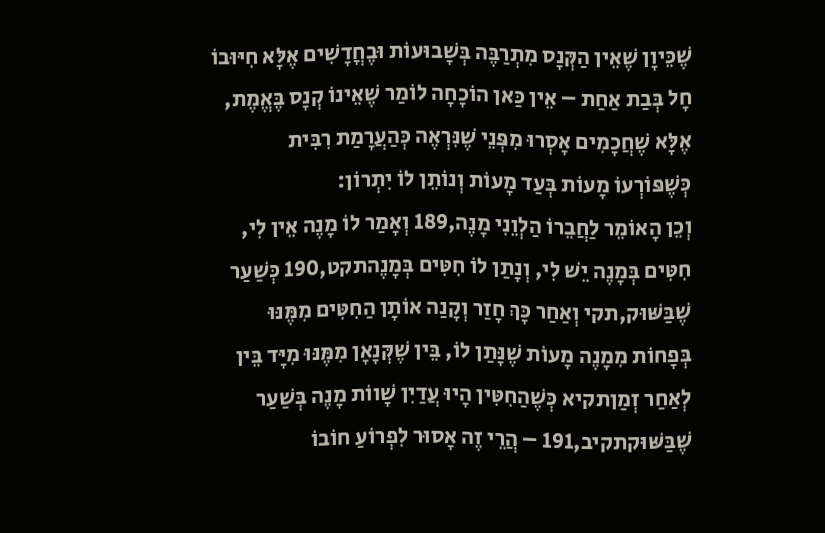שֶׁכֵּיוָן שֶׁאֵין הַקְּנָס מִתְרַבֶּה בְּשָׁבוּעוֹת וּבֶחֳדָשִׁים אֶלָּא חִיּוּבוֹ חָל בְּבַת אַחַת – אֵין כַּאן הוֹכָחָה לוֹמַר שֶׁאֵינוֹ קְנָס בֶּאֱמֶת, אֶלָּא שֶׁחֲכָמִים אָסְרוּ מִפְּנֵי שֶׁנִּרְאֶה כְּהַעֲרָמַת רִבִּית כְּשֶׁפּוֹרְעוֹ מָעוֹת בְּעַד מָעוֹת וְנוֹתֵן לוֹ יִתְרוֹן:
וְכֵן הָאוֹמֵר לַחֲבֵרוֹ הַלְוֵנִי מָנֶה,189 וְאָמַר לוֹ מָנֶה אֵין לִי, חִטִּים בְּמָנֶה יֵשׁ לִי, וְנָתַן לוֹ חִטִּים בְּמָנֶהתקט,190 כְּשַׁעַר שֶׁבַּשּׁוּק,תקי וְאַחַר כָּךְ חָזַר וְקָנַה אוֹתָן הַחִטִּים מִמֶּנּוּ בְּפָחוֹת מִמָנֶה מָעוֹת שֶׁנָּתַן לוֹ, בֵּין שֶׁקְּנָאָן מִמֶּנּוּ מִיָּד בֵּין לְאַחַר זְמַןתקיא כְּשֶׁהַחִטִּין הָיוּ עֲדַיִן שָׁווֹת מָנֶה בְּשַׁעַר שֶׁבַּשּׁוּקתקיב,191 – הֲרֵי זֶה אָסוּר לִפְרוֹעַ חוֹבוֹ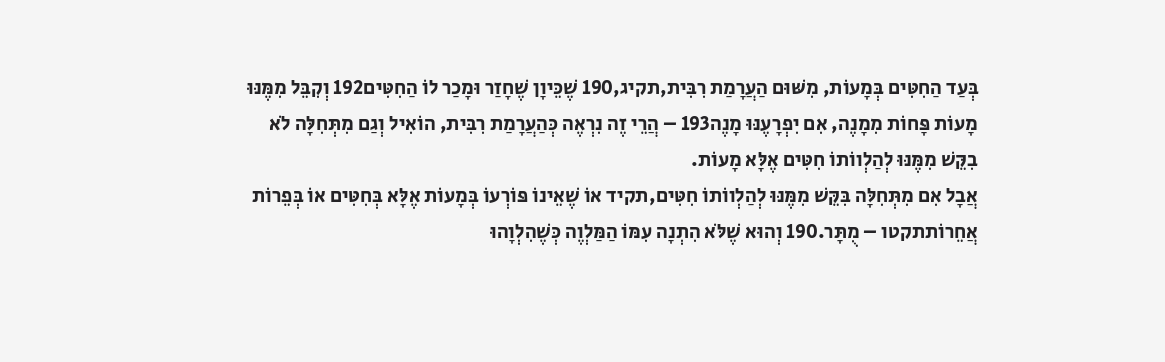בְּעַד הַחִטִּים בְּמָעוֹת, מִשּׁוּם הַעֲרָמַת רִבִּית,תקיג,190 שֶׁכֵּיוָן שֶׁחָזַר וּמָכַר לוֹ הַחִטִּים192 וְקִבֵּל מִמֶּנּוּ מָעוֹת פָּחוֹת מִמָנֶה, אִם יִפְרָעֶנּוּ מָנֶה193 – הֲרֵי זֶה נִרְאֶה כְּהַעֲרָמַת רִבִּית, הוֹאִיל וְגַם מִתְּחִלָּה לֹא בִקֵּשׁ מִמֶּנּוּ לְהַלְווֹתוֹ חִטִּים אֶלָּא מָעוֹת.
אֲבָל אִם מִתְּחִלָּה בִּקֵּשׁ מִמֶּנּוּ לְהַלְווֹתוֹ חִטִּים,תקיד אוֹ שֶׁאֵינוֹ פּוֹרְעוֹ בְּמָעוֹת אֶלָּא בְּחִטִּים אוֹ בְּפֵרוֹת אֲחֵרוֹתתקטו – מֻתָּר.190 וְהוּא שֶׁלֹּא הִתְנָה עִמּוֹ הַמַּלְוֶה כְּשֶׁהִלְוָהוּ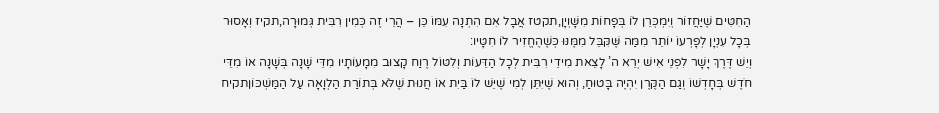הַחִטִּים שֶׁיַּחֲזוֹר וְיִמְכְּרֵן לוֹ בְּפָחוֹת מִשָּׁוְיָן,תקטז אֲבָל אִם הִתְנָה עִמּוֹ כֵּן – הֲרֵי זֶה כְּמִין רִבִּית גְּמוּרָה,תקיז וְאָסוּר בְּכָל עִנְיָן לְפָרְעוֹ יוֹתֵר מִמַּה שֶּׁקִּבֵּל מִמֶּנּוּ כְּשֶׁהֶחֱזִיר לוֹ חִטָּיו:
וְיֵשׁ דֶּרֶךְ יָשָׁר לִפְנֵי אִישׁ יְרֵא ה’ לָצֵאת מִידֵי רִבִּית לְכָל הַדֵּעוֹת וְלִטּוֹל רֶוַח קָצוּב מִמָעוֹתָיו מִדֵּי שָׁנָה בְּשָׁנָה אוֹ מִדֵּי חֹדֶשׁ בְּחָדְשׁוֹ וְגַם הַקֶּרֶן יִהְיֶה בָּטוּחַ, וְהוּא שֶׁיִּתֵּן לְמִי שֶׁיֵּשׁ לוֹ בַּיִת אוֹ חֲנוּת שֶׁלֹּא בְּתוֹרַת הַלְוָאָה עַל הַמַּשְׁכּוֹןתקיח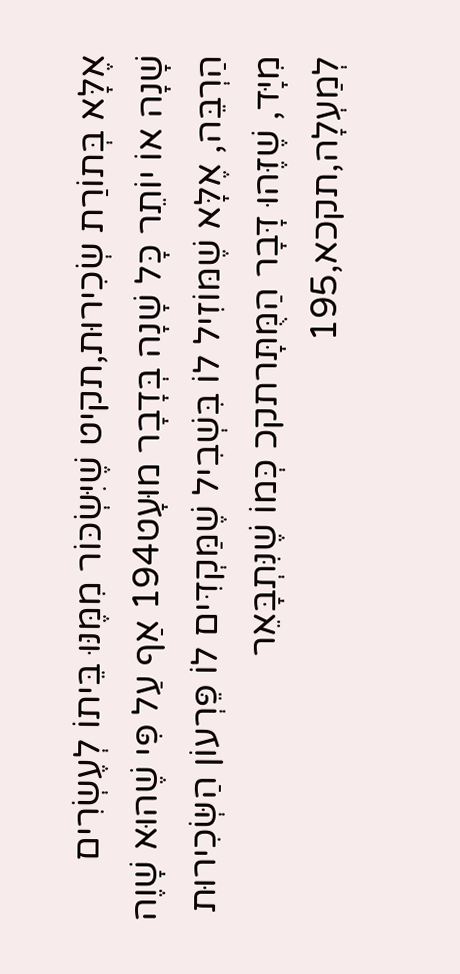אֶלָּא בְּתוֹרַת שְׂכִירוּת,תקיט שֶׁיִּשְׂכּוֹר מִמֶּנּוּ בֵּיתוֹ לְעֶשְׂרִים שָׁנָה אוֹ יוֹתֵר כָּל שָׁנָה בְּדָבָר מוּעָט194 אַף עַל פִּי שֶׁהוּא שָׁוֶה הַרְבֵּה, אֶלָּא שֶׁמּוֹזִיל לוֹ בִּשְׁבִיל שֶׁמַּקְדִּים לוֹ פֵּרְעוֹן הַשְּׂכִירוּת מִיָּד, שֶׁזֶּהוּ דָּבָר הַמֻּתָּרתקכ כְּמוֹ שֶׁנִּתְבָּאֵר לְמַעְלָה,תקכא,195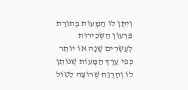וְיִתֶּן לוֹ הַמָּעוֹת בְּתוֹרַת פֵּרְעוֹן הַשְּׂכִירוּת לְעֶשְׂרִים שָׁנָה אוֹ יוֹתֵר כְּפִי עֶרֶךְ הַמָּעוֹת שֶׁנּוֹתֵן לוֹ וְהָרֶוַח שֶׁרוֹצֶה לִטּוֹל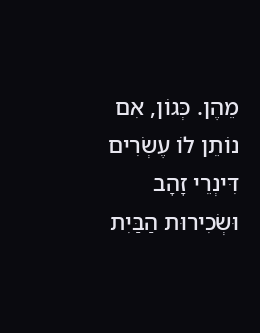מֵהֶן. כְּגוֹן, אִם נוֹתֵן לוֹ עֶשְׂרִים דִּינְרֵי זָהָב וּשְׂכִירוּת הַבַּיִת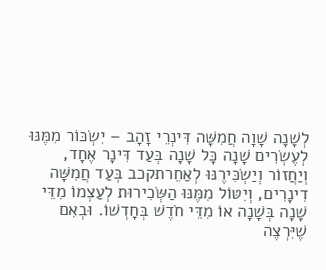לְשָׁנָה שָׁוָה חֲמִשָּׁה דִּינְרֵי זָהָב – יִשְׂכּוֹר מִמֶּנּוּ לְעֶשְׂרִים שָׁנָה כָּל שָׁנָה בְּעַד דִּינָר אֶחָד, וְיַחֲזוֹר וְיַשְׂכִּירֶנּוּ לְאַחֵרתקכב בְּעַד חֲמִשָּׁה דִינָרִים, וְיִטּוֹל מִמֶּנּוּ הַשְּׂכִירוּת לְעַצְמוֹ מִדֵּי שָׁנָה בְּשָׁנָה אוֹ מִדֵּי חֹדֶשׁ בְּחָדְשׁוֹ. וּבְאִם שֶׁיִּרְצֶה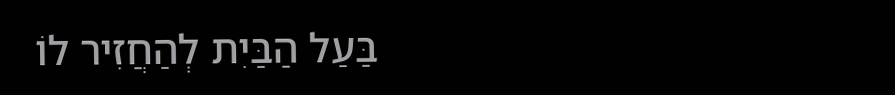בַּעַל הַבַּיִת לְהַחֲזִיר לוֹ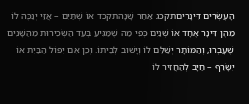הָעֶשְׂרִים דִּינָרִיםתקכג אַחַר שָׁנָהתקכד אוֹ שְׁתַּיִם – אֲזַי יְנַכֶּה לוֹ מֵהֶן דִּינָר אֶחָד אוֹ שְׁנַיִם כְּפִי מַה שֶׁמַּגִּיעַ בְּעַד הַשְּׂכִירוּת מֵהַשָּׁנִים שֶׁעָבְרוּ, וְהַמּוֹתָר יְשַׁלֵּם לוֹ וְיָשׁוּב לְבֵיתוֹ. וְכֵן אִם יִפּוֹל הַבַּיִת אוֹ יִשָּׂרֵף – חַיָּב לְהַחֲזִיר לוֹ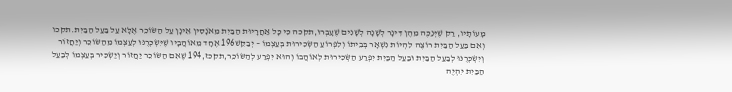מָעוֹתָיו, רַק שֶׁיְּנַכֶּה מֵהֶן דִּינָר לְשָׁנָה לְשָׁנִים שֶׁעָבְרוּ,תקכה כִּי כָּל אַחֲרָיוּת הַבַּיִת מֵאֹנָסִין אֵינָן עַל הַשּׂוֹכֵר אֶלָּא עַל בַּעַל הַבַּיִת.תקכו
וְאִם בַּעַל הַבַּיִת רוֹצֶה לִהְיוֹת נִשְׁאָר בְּבֵיתוֹ וְלִפְרוֹעַ הַשְּׂכִירוּת בְּעַצְמוֹ – יְבַקֵּשׁ196 אֶחָד מֵאוֹהֲבָיו שֶׁיִּשְׂכְּרֶנּוּ לְעַצְמוֹ מֵהַשּׂוֹכֵר וְיַחֲזוֹר וְיִשְׂכְּרֶנּוּ לְבַעַל הַבַּיִת וּבַעַל הַבַּיִת יִפְרַע הַשְּׂכִירוּת לְאוֹהֲבוֹ וְהוּא יִפְרַע לְהַשּׂוֹכֵר,תקכז,194 שֶׁאִם הַשּׂוֹכֵר יַחֲזוֹר וְיַשְׂכִּיר בְּעַצְמוֹ לְבַעַל הַבַּיִת יִהְיֶה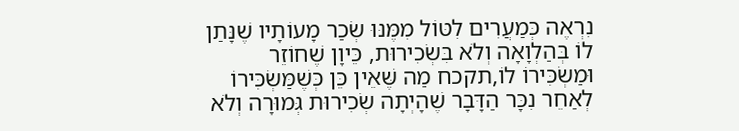נִרְאֶה כְּמַעֲרִים לִטּוֹל מִמֶּנּוּ שְׂכַר מָעוֹתָיו שֶׁנָּתַן לוֹ בְּהַלְוָאָה וְלֹא בִּשְׂכִירוּת, כֵּיוָן שֶׁחוֹזֵר וּמַשְׂכִּירוֹ לוֹ,תקכח מַה שֶּׁאֵין כֵּן כְּשֶׁמַּשְׂכִּירוֹ לְאַחֵר נִכָּר הַדָּבָר שֶׁהָיְתָה שְׂכִירוּת גְּמוּרָה וְלֹא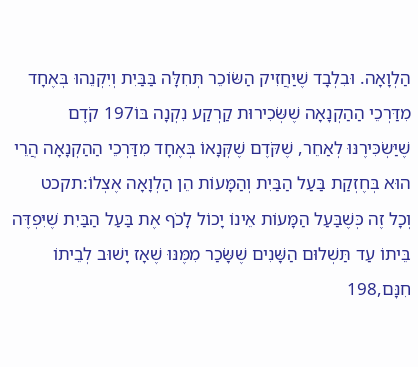הַלְוָאָה. וּבִלְבָד שֶׁיַּחֲזִיק הַשּׂוֹכֵר תְּחִלָּה בַּבַּיִת וְיִקְנֵהוּ בְּאֶחָד מִדַּרְכֵי הַהַקְנָאָה שֶׁשְּׂכִירוּת קַרְקַע נִקְנָה בּוֹ197 קֹדֶם שֶׁיַּשְׂכִּירֶנּוּ לְאַחֵר, שֶׁקֹּדֶם שֶׁקְּנָאוֹ בְּאֶחָד מִדַּרְכֵי הַהַקְנָאָה הֲרֵי הוּא בְּחֶזְקַת בַּעַל הַבַּיִת וְהַמָּעוֹת הֵן הַלְוָאָה אֶצְלוֹ:תקכט
וְכָל זֶה כְּשֶׁבַּעַל הַמָּעוֹת אֵינוֹ יָכוֹל לָכֹף אֶת בַּעַל הַבַּיִת שֶׁיִּפְדֶּה בֵּיתוֹ עַד תַּשְׁלוּם הַשָּׁנִים שֶׁשָּׂכַר מִמֶּנּוּ שֶׁאָז יָשׁוּב לְבֵיתוֹ חִנָּם,198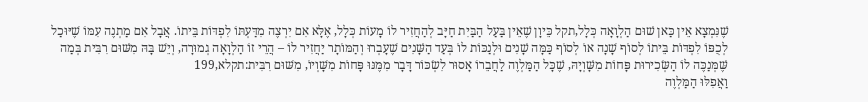שֶׁנִּמְצָא אֵין כַּאן שׁוּם הַלְוָאָה כְּלָל,תקל כֵּיוָן שֶׁאֵין בַּעַל הַבַּיִת חַיָּב לְהַחֲזִיר לוֹ מָעוֹת כְּלָל, אֶלָּא אִם יִרְצֶה מִדַּעְתּוֹ לִפְדּוֹת בֵּיתוֹ. אֲבָל אִם מַתְנֶה עִמּוֹ שֶׁיּוּכַל לְכֻפּוֹ לִפְדּוֹת בֵּיתוֹ לְסוֹף שָׁנָה אוֹ לְסוֹף כַּמָּה שָׁנִים וּלְנַכּוֹת לוֹ בְּעַד הַשָּׁנִים שֶׁעָבְרוּ וְהַמּוֹתָר יַחֲזִיר לוֹ – הֲרֵי זוֹ הַלְוָאָה גְמוּרָה, וְיֵשׁ בָּהּ מִשּׁוּם רִבִּית בְּמַה שֶּׁמְּנַכֶּה לוֹ הַשְּׂכִירוּת פָּחוֹת מִשָּׁוְיָהּ, שֶׁכָּל הַמַּלְוֶה לַחֲבֵרוֹ אָסוּר לִשְׂכּוֹר דָּבָר מִמֶּנּוּ פָּחוֹת מִשָּׁוְיוֹ, מִשּׁוּם רִבִּית:תקלא,199
וַאֲפִלּוּ הַמַּלְוֶה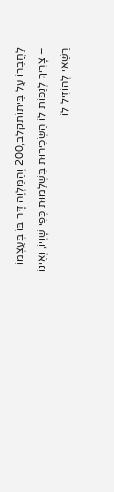לַחֲבֵרוֹ עַל בֵּיתוֹתקלב,200 וְהַמַּלְוֶה דָּר בּוֹ בְּעַצְמוֹ – צָרִיךְ לְנַכּוֹת לוֹ הַשְּׂכִירוּת בִּשְׁלֵמוּת כְּפִי שָׁוְיוֹ, וְאֵינוֹ רַשַּׁאי לְהוֹזִיל לוֹ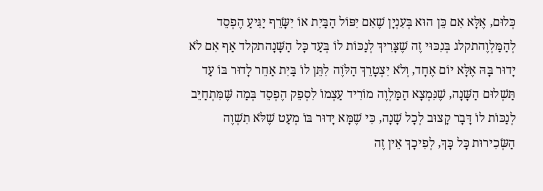כְּלוּם, אֶלָּא אִם כֵּן הוּא בְּעִנְיָן שֶׁאִם יִפּוֹל הַבַּיִת אוֹ יִשָּׂרֵף יַגִּיעַ הֶפְסֵד לְהַמַּלְוֶהתקלג בְּנִכּוּי זֶה שֶׁצָּרִיךְ לְנַכּוֹת לוֹ בְּעַד כָּל הַשָּׁנָהתקלד אַף אִם לֹא יָדוּר בָּהּ אֶלָּא יוֹם אֶחָד, וְלֹא יִצְטָרֵךְ הַלֹּוֶה לִתֵּן לוֹ בַּיִת אַחֵר לָדוּר בּוֹ עַד תַּשְׁלוּם הַשָּׁנָה, שֶׁנִּמְצָא הַמַּלְוֶה מוֹרִיד עַצְמוֹ לִסְפֵק הֶפְסֵד בְּמַה שֶּׁמִּתְחַיֵּב לְנַכּוֹת לוֹ דָּבָר קָצוּב לְכָל שָׁנָה, כִּי שֶׁמָּא יָדוּר בּוֹ מְעַט שֶׁלֹּא תִשְׁוֶה הַשְּׂכִירוּת כָּל כָּךְ, לְפִיכָךְ אֵין זֶה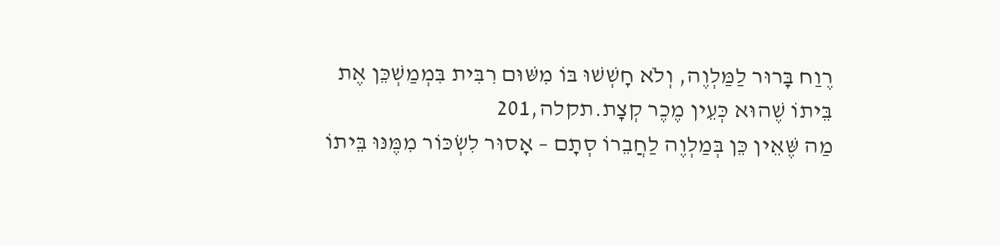רֶוַח בָּרוּר לַמַּלְוֶה, וְלֹא חָשְׁשׁוּ בּוֹ מִשּׁוּם רִבִּית בִּמְמַשְׁכֵּן אֶת בֵּיתוֹ שֶׁהוּא כְּעֵין מֶכֶר קְצָת.תקלה,201
מַה שֶּׁאֵין כֵּן בְּמַלְוֶה לַחֲבֵרוֹ סְתָם – אָסוּר לִשְׂכּוֹר מִמֶּנּוּ בֵּיתוֹ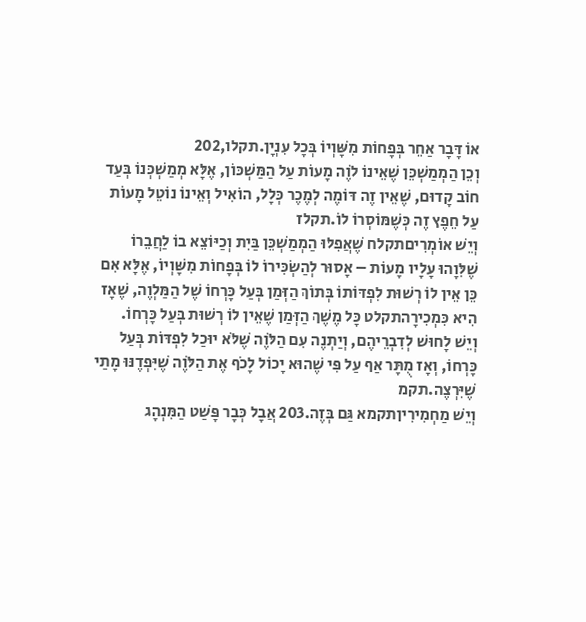אוֹ דָּבָר אַחֵר בְּפָחוֹת מִשָּׁוְיוֹ בְּכָל עִנְיָן.תקלו,202
וְכֵן הַמְמַשְׁכֵּן שֶׁאֵינוֹ לֹוֶה מָעוֹת עַל הַמַּשְׁכּוֹן, אֶלָּא מְמַשְׁכְּנוֹ בְּעַד חוֹב קָדוּם, שֶׁאֵין זֶה דּוֹמֶה לְמֶכֶר כְּלָל, הוֹאִיל וְאֵינוֹ נוֹטֵל מָעוֹת עַל חֵפֶץ זֶה כְּשֶׁמּוֹסְרוֹ לוֹ.תקלז
וְיֵשׁ אוֹמְרִיםתקלח שֶׁאֲפִלּוּ הַמְמַשְׁכֵּן בַּיִת וְכַיּוֹצֵא בוֹ לַחֲבֵרוֹ שֶׁלִּוָהוּ עָלָיו מָעוֹת – אָסוּר לְהַשְׂכִּירוֹ לוֹ בְּפָחוֹת מִשָּׁוְיוֹ, אֶלָּא אִם כֵּן אֵין לוֹ רְשׁוּת לִפְדּוֹתוֹ בְּתוֹךְ הַזְּמַן בְּעַל כָּרְחוֹ שֶׁל הַמַּלְוֶה, שֶׁאָז הִיא כִּמְכִירָהתקלט כָּל מֶשֶׁךְ הַזְּמַן שֶׁאֵין לוֹ רְשׁוּת בְּעַל כָּרְחוֹ.
וְיֵשׁ לָחוּשׁ לְדִבְרֵיהֶם, וְיַתְנֶה עִם הַלֹּוֶה שֶׁלֹּא יוּכַל לִפְדּוֹת בְּעַל כָּרְחוֹ, וְאָז מֻתָּר אַף עַל פִּי שֶׁהוּא יָכוֹל לָכֹף אֶת הַלֹּוֶה שֶׁיִּפְדֶנּוּ מָתַי שֶׁיִּרְצֶה.תקמ
וְיֵשׁ מַחְמִירִיןתקמא גַּם בְּזֶה.203 אֲבָל כְּבָר פָּשַׁט הַמִּנְהָג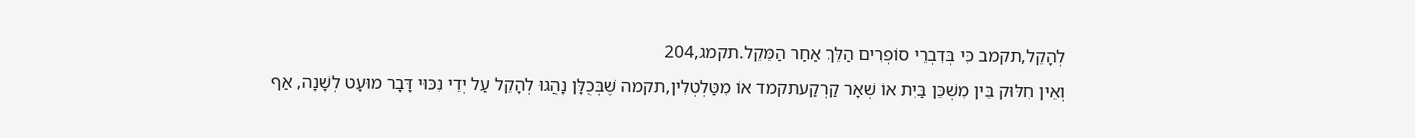לְהָקֵל,תקמב כִּי בְּדִבְרֵי סוֹפְרִים הַלֵּךְ אַחַר הַמֵּקֵל.תקמג,204
וְאֵין חִלּוּק בֵּין מִשְׁכֵּן בַּיִת אוֹ שְׁאָר קַרְקַעתקמד אוֹ מִטַּלְטְלִין,תקמה שֶׁבְּכֻלָּן נָהֲגוּ לְהָקֵל עַל יְדֵי נִכּוּי דָּבָר מוּעָט לְשָׁנָה, אַף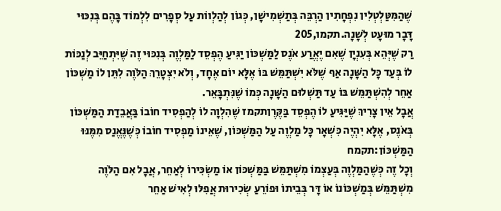שֶׁהַמִּטַּלְטְלִין נִפְחָתִין הַרְבֵּה בְּתַשְׁמִישָׁן, כְּגוֹן לְהַלְווֹת עַל סְפָרִים לִלְמוֹד בָּהֶם בְּנִכּוּי דָּבָר מוּעָט לְשָׁנָה.תקמו,205
רַק שֶׁיְּהֵא בְּעִנְיָן שֶׁאִם יֶאֱרַע אֹנֶס לַמַּשְׁכּוֹן יַגִּיעַ הֶפְסֵד לַמַּלְוֶה בְּנִכּוּי זֶה שֶׁיִּתְחַיֵּב לְנַכּוֹת לוֹ בְּעַד כָּל הַשָּׁנָה אַף שֶׁלֹּא יִשְׁתַּמֵּשׁ בּוֹ אֶלָּא יוֹם אֶחָד, וְלֹא יִצְטָרֵךְ הַלֹּוֶה לִתֵּן לוֹ מַשְׁכּוֹן אַחֵר לְהִשְׁתַּמֵּשׁ בּוֹ עַד תַּשְׁלוּם הַשָּׁנָה כְּמוֹ שֶׁנִּתְבָּאֵר.
אֲבָל אֵין צָרִיךְ שֶׁיַּגִּיעַ לוֹ הֶפְסֵד בַּקֶּרֶןתקמז שֶׁהִלְוָה לוֹ לְהַפְסִיד חוֹבוֹ בַּאֲבֵדַת הַמַּשְׁכּוֹן בְּאֹנֶס, אֶלָּא יִהְיֶה כִּשְׁאָר כָּל מַלְוֶה עַל הַמַּשְׁכּוֹן, שֶׁאֵינוֹ מַפְסִיד חוֹבוֹ כְּשֶׁנֶּאֱנַס מִמֶּנּוּ הַמַּשְׁכּוֹן:תקמח
וְכָל זֶה כְּשֶׁהַמַּלְוֶה בְּעַצְמוֹ מִשְׁתַּמֵּשׁ בַּמַּשְׁכּוֹן אוֹ מַשְׂכִּירוֹ לְאַחֵר, אֲבָל אִם הַלֹּוֶה מִשְׁתַּמֵּשׁ בְּמַשְׁכּוֹנוֹ אוֹ דָּר בְּבֵיתוֹ וּפוֹרֵעַ שְׂכִירוּת אֲפִלּוּ לְאִישׁ אַחֵר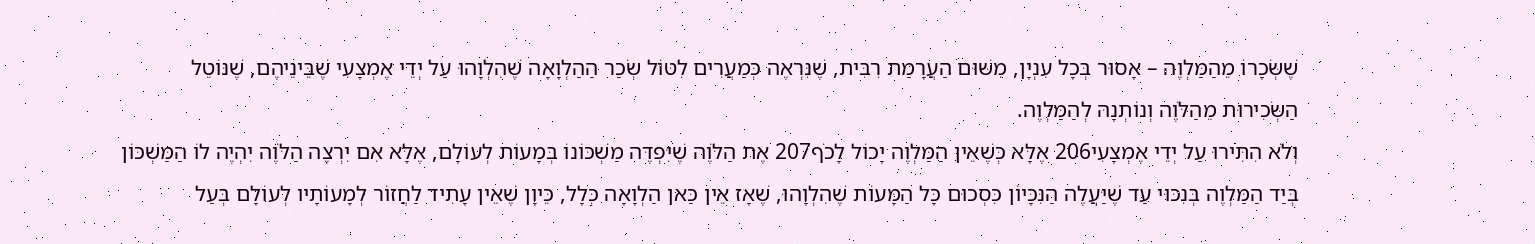שֶׁשְּׂכָרוֹ מֵהַמַּלְוֶה – אָסוּר בְּכָל עִנְיָן, מִשּׁוּם הַעֲרָמַת רִבִּית, שֶׁנִּרְאֶה כְּמַעֲרִים לִטּוֹל שְׂכַר הַהַלְוָאָה שֶׁהִלְוָהוּ עַל יְדֵי אֶמְצָעִי שֶׁבֵּינֵיהֶם, שֶׁנּוֹטֵל הַשְּׂכִירוּת מֵהַלֹּוֶה וְנוֹתְנָהּ לְהַמַּלְוֶה.
וְלֹא הִתִּירוּ עַל יְדֵי אֶמְצָעִי206 אֶלָּא כְּשֶׁאֵין הַמַּלְוֶה יָכוֹל לָכֹף207 אֶת הַלֹּוֶה שֶׁיִּפְדֶּה מַשְׁכּוֹנוֹ בְּמָעוֹת לְעוֹלָם, אֶלָּא אִם יִרְצֶה הַלֹּוֶה יִהְיֶה לוֹ הַמַּשְׁכּוֹן בְּיַד הַמַּלְוֶה בְּנִכּוּי עַד שֶׁיַּעֲלֶה הַנִּכָּיוֹן כִּסְכוּם כָּל הַמָּעוֹת שֶׁהִלְוָהוּ, שֶׁאָז אֵין כַּאן הַלְוָאָה כְּלָל, כֵּיוָן שֶׁאֵין עָתִיד לַחֲזוֹר לְמָעוֹתָיו לְעוֹלָם בְּעַל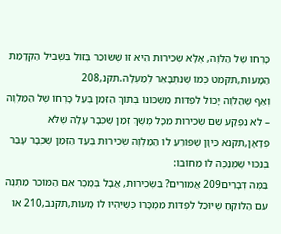כָּרְחוֹ שֶׁל הַלֹּוֶה, אֶלָּא שְׂכִירוּת הִיא זוֹ שֶׁשּׂוֹכֵר בְּזוֹל בִּשְׁבִיל הַקְדָּמַת הַמָּעוֹת,תקמט כְּמוֹ שֶׁנִּתְבָּאֵר לְמַעְלָה.תקנ,208
וְאַף שֶׁהַלֹּוֶה יָכוֹל לִפְדּוֹת מַשְׁכּוֹנוֹ בְּתוֹךְ הַזְּמַן בְּעַל כָּרְחוֹ שֶׁל הַמַּלְוֶה – לֹא נִפְקַע שֵׁם שְׂכִירוּת מִכָּל מֶשֶׁךְ זְמַן שֶׁכְּבָר עָלָה שֶׁלֹּא פְדָאָן,תקנא כֵּיוָן שֶׁפּוֹרֵעַ לוֹ הַמַּלְוֶה שְׂכִירוּת בְּעַד הַזְּמַן שֶׁכְּבָר עָבַר בְּנִכּוּי שֶׁמְּנַכֶּה לוֹ מֵחוֹבוֹ:
בַּמֶּה דְּבָרִים209 אֲמוּרִים? בִּשְׂכִירוּת, אֲבָל בְּמֶכֶר אִם הַמּוֹכֵר מַתְנֶה עִם הַלּוֹקֵחַ שֶׁיּוּכַל לִפְדּוֹת מִמְכָּרוֹ כְּשֶׁיִּהְיוּ לוֹ מָעוֹת,תקנב,210 אוֹ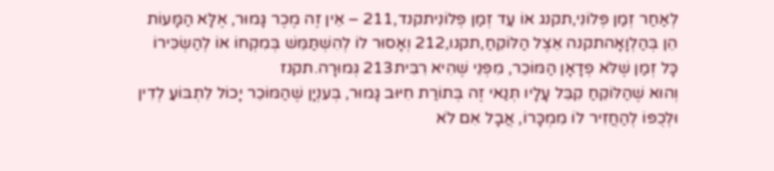לְאַחַר זְמַן פְּלוֹנִי,תקנג אוֹ עַד זְמַן פְּלוֹנִיתקנד,211 – אֵין זֶה מֶכֶר גָּמוּר, אֶלָּא הַמָּעוֹת הֵן בְּהַלְוָאָהתקנה אֵצֶל הַלּוֹקֵחַ,תקנו,212 וְאָסוּר לוֹ לְהִשְׁתַּמֵּשׁ בְּמִקְחוֹ אוֹ לְהַשְׂכִּירוֹ כָּל זְמַן שֶׁלֹּא פְדָאָן הַמּוֹכֵר, מִפְּנֵי שֶׁהִיא רִבִּית213 גְּמוּרָה.תקנז
וְהוּא שֶׁהַלּוֹקֵחַ קִבֵּל עָלָיו תְּנַאי זֶה בְּתוֹרַת חִיּוּב גָּמוּר, בְּעִנְיָן שֶׁהַמּוֹכֵר יָכוֹל לִתְבּוֹעַ לְדִין וּלְכֻפּוֹ לְהַחֲזִיר לוֹ מִמְכָּרוֹ, אֲבָל אִם לֹא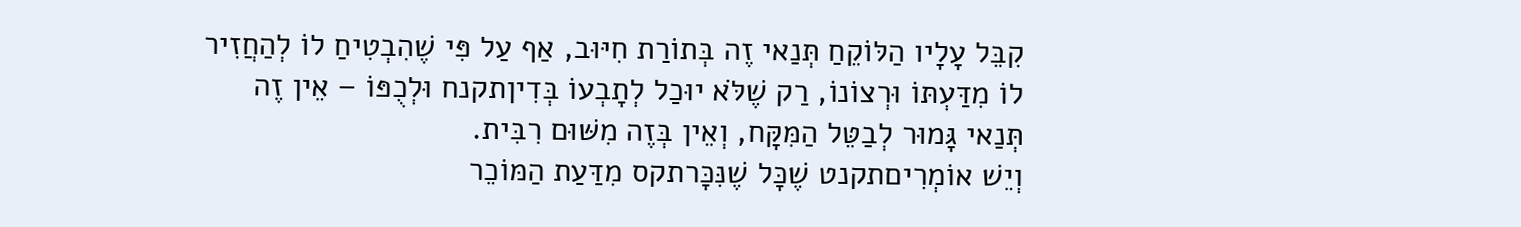קִבֵּל עָלָיו הַלּוֹקֵחַ תְּנַאי זֶה בְּתוֹרַת חִיּוּב, אַף עַל פִּי שֶׁהִבְטִיחַ לוֹ לְהַחֲזִיר לוֹ מִדַּעְתּוֹ וּרְצוֹנוֹ, רַק שֶׁלֹּא יוּכַל לְתָבְעוֹ בְּדִיןתקנח וּלְכֻפּוֹ – אֵין זֶה תְּנַאי גָּמוּר לְבַטֵּל הַמִּקָּח, וְאֵין בְּזֶה מִשּׁוּם רִבִּית.
וְיֵשׁ אוֹמְרִיםתקנט שֶׁכָּל שֶׁנִּכָּרתקס מִדַּעַת הַמּוֹכֵר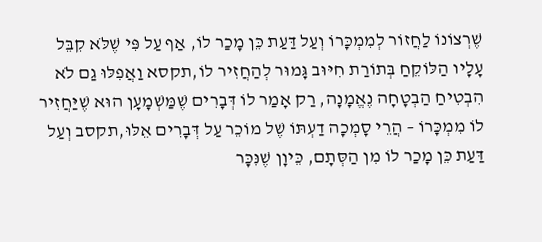שֶׁרְצוֹנוֹ לַחֲזוֹר לְמִמְכָּרוֹ וְעַל דַּעַת כֵּן מָכַר לוֹ, אַף עַל פִּי שֶׁלֹּא קִבֵּל עָלָיו הַלּוֹקֵחַ בְּתוֹרַת חִיּוּב גָּמוּר לְהַחֲזִיר לוֹ,תקסא וַאֲפִלּוּ גַם לֹא הִבְטִיחַ הַבְטָחָה נֶאֱמָנָה, רַק אָמַר לוֹ דְּבָרִים שֶׁמַּשְׁמָעָן הוּא שֶׁיַּחֲזִיר לוֹ מִמְכָּרוֹ – הֲרֵי סָמְכָה דַעְתּוֹ שֶׁל מוֹכֵר עַל דְּבָרִים אֵלּוּ,תקסב וְעַל דַּעַת כֵּן מָכַר לוֹ מִן הַסְּתָם, כֵּיוָן שֶׁנִּכָּר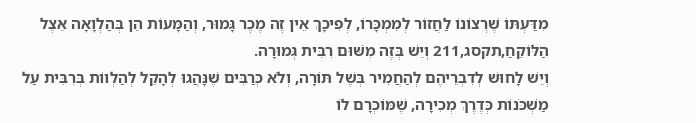מִדַּעְתּוֹ שֶׁרְצוֹנוֹ לַחֲזוֹר לְמִמְכָּרוֹ, לְפִיכָךְ אֵין זֶה מֶכֶר גָּמוּר, וְהַמָּעוֹת הֵן בְּהַלְוָאָה אֵצֶל הַלּוֹקֵחַ,תקסג,211 וְיֵשׁ בְּזֶה מִשּׁוּם רִבִּית גְּמוּרָה.
וְיֵשׁ לָחוּשׁ לְדִבְרֵיהֶם לְהַחֲמִיר בְּשֶׁל תּוֹרָה, וְלֹא כְּרַבִּים שֶׁנָּהֲגוּ לְהָקֵל לְהַלְווֹת בְּרִבִּית עַל מַשְׁכֹּנוֹת כְּדֶרֶךְ מְכִירָה, שֶׁמּוֹכְרָם לוֹ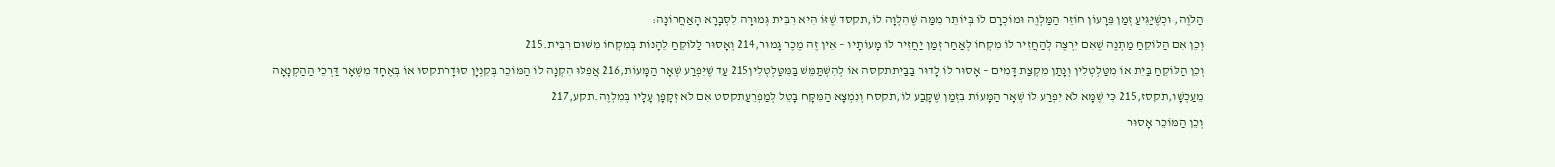הַלֹּוֶה, וּכְשֶׁיַּגִּיעַ זְמַן פֵּרָעוֹן חוֹזֵר הַמַּלְוֶה וּמוֹכְרָם לוֹ בְּיוֹתֵר מִמַּה שֶׁהִלְוָה לוֹ,תקסד שֶׁזּוֹ הִיא רִבִּית גְּמוּרָה לִסְבָרָא הָאַחֲרוֹנָה:
וְכֵן אִם הַלּוֹקֵחַ מַתְנֶה שֶׁאִם יִרְצֶה לְהַחֲזִיר לוֹ מִקְחוֹ לְאַחַר זְמַן יַחֲזִיר לוֹ מָעוֹתָיו – אֵין זֶה מֶכֶר גָּמוּר,214 וְאָסוּר לַלּוֹקֵחַ לֵהָנוֹת בְּמִקְחוֹ מִשּׁוּם רִבִּית.215
וְכֵן הַלּוֹקֵחַ בַּיִת אוֹ מִטַּלְטְלִין וְנָתַן מִקְצַת דָּמִים – אָסוּר לוֹ לָדוּר בַּבַּיִתתקסה אוֹ לְהִשְׁתַּמֵּשׁ בַּמִּטַּלְטְלִין215 עַד שֶׁיִּפְרַע שְׁאָר הַמָּעוֹת,216 אֲפִלּוּ הִקְנָה לוֹ הַמּוֹכֵר בְּקִנְיָן סוּדָרתקסו אוֹ בְּאֶחָד מִשְּׁאָר דַּרְכֵי הַהַקְנָאָה מֵעַכְשָׁו,תקסז,215 כִּי שֶׁמָּא לֹא יִפְרַע לוֹ שְׁאָר הַמָּעוֹת בִּזְמַן שֶׁקָּבַע לוֹ,תקסח וְנִמְצָא הַמִּקָּח בָּטֵל לְמַפְרֵעַתקסט אִם לֹא זְקָפָן עָלָיו בְּמִלְוֶה.תקע,217
וְכֵן הַמּוֹכֵר אָסוּר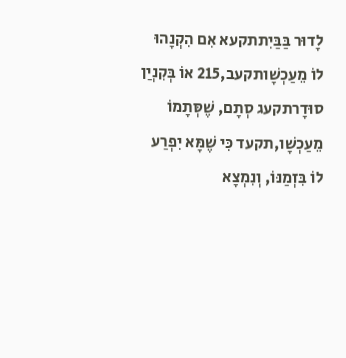לָדוּר בַּבַּיִתתקעא אִם הִקְנָהוּ לוֹ מֵעַכְשָׁותקעב,215 אוֹ בְּקִנְיַן סוּדָרתקעג סְתָם, שֶׁסְּתָמוֹ מֵעַכְשָׁו,תקעד כִּי שֶׁמָּא יִפְרַע לוֹ בִּזְמַנּוֹ, וְנִמְצָא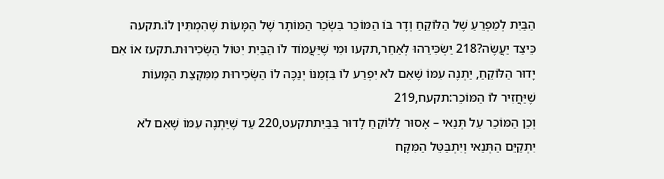הַבַּיִת לְמַפְרֵעַ שֶׁל הַלּוֹקֵחַ וְדָר בּוֹ הַמּוֹכֵר בִּשְׂכַר הַמּוֹתָר שֶׁל הַמָּעוֹת שֶׁהִמְתִּין לוֹ.תקעה
כֵּיצַד יַעֲשֶׂה?218 יַשְׂכִּירֵהוּ לְאַחֵר,תקעו וּמִי שֶׁיַּעֲמוֹד לוֹ הַבַּיִת יִטּוֹל הַשְּׂכִירוּת.תקעז אוֹ אִם יָדוּר הַלּוֹקֵחַ, יַתְנֶה עִמּוֹ שֶׁאִם לֹא יִפְרַע לוֹ בִּזְמַנּוֹ יְנַכֶּה לוֹ הַשְּׂכִירוּת מִמִּקְצַת הַמָּעוֹת שֶׁיַּחֲזִיר לוֹ הַמּוֹכֵר:תקעח,219
וְכֵן הַמּוֹכֵר עַל תְּנַאי – אָסוּר לַלּוֹקֵחַ לָדוּר בַּבַּיִתתקעט,220 עַד שֶׁיַּתְנֶה עִמּוֹ שֶׁאִם לֹא יִתְקַיֵּם הַתְּנַאי וְיִתְבַּטֵּל הַמִּקָּח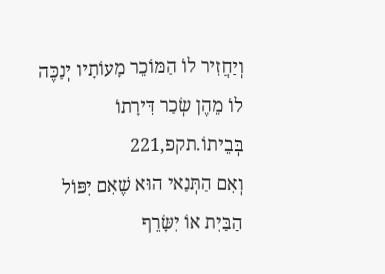וְיַחֲזִיר לוֹ הַמּוֹכֵר מָעוֹתָיו יְנַכֶּה לוֹ מֵהֶן שְׂכַר דִּירָתוֹ בְּבֵיתוֹ.תקפ,221
וְאִם הַתְּנַאי הוּא שֶׁאִם יִפּוֹל הַבַּיִת אוֹ יִשָּׂרֵף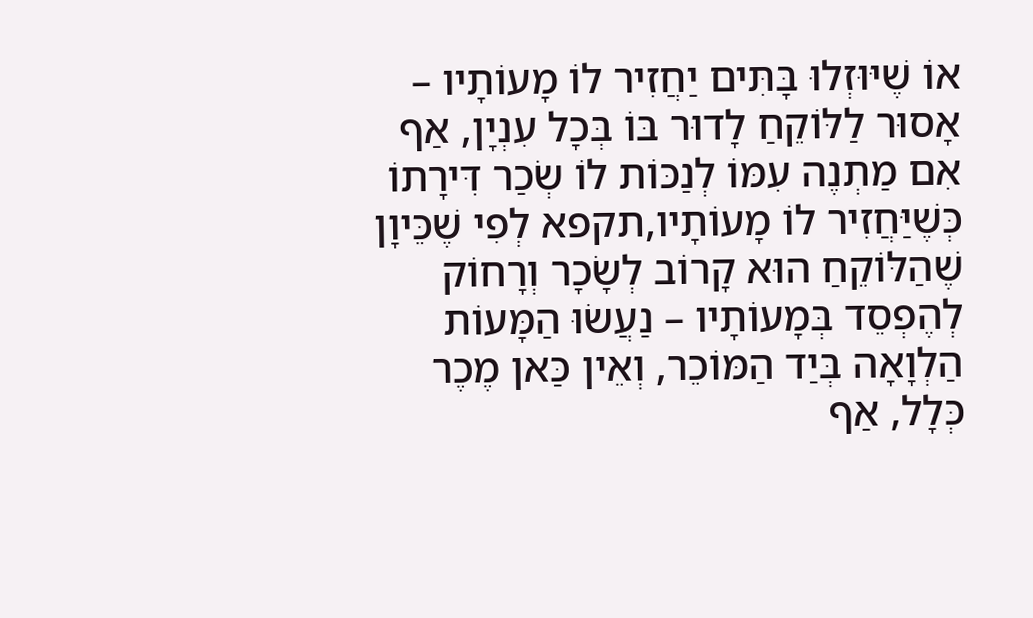אוֹ שֶׁיּוּזְלוּ בָּתִּים יַחֲזִיר לוֹ מָעוֹתָיו – אָסוּר לַלּוֹקֵחַ לָדוּר בּוֹ בְּכָל עִנְיָן, אַף אִם מַתְנֶה עִמּוֹ לְנַכּוֹת לוֹ שְׂכַר דִּירָתוֹ כְּשֶׁיַּחֲזִיר לוֹ מָעוֹתָיו,תקפא לְפִי שֶׁכֵּיוָן שֶׁהַלּוֹקֵחַ הוּא קָרוֹב לְשָׂכָר וְרָחוֹק לְהֶפְסֵד בְּמָעוֹתָיו – נַעֲשׂוּ הַמָּעוֹת הַלְוָאָה בְּיַד הַמּוֹכֵר, וְאֵין כַּאן מֶכֶר כְּלָל, אַף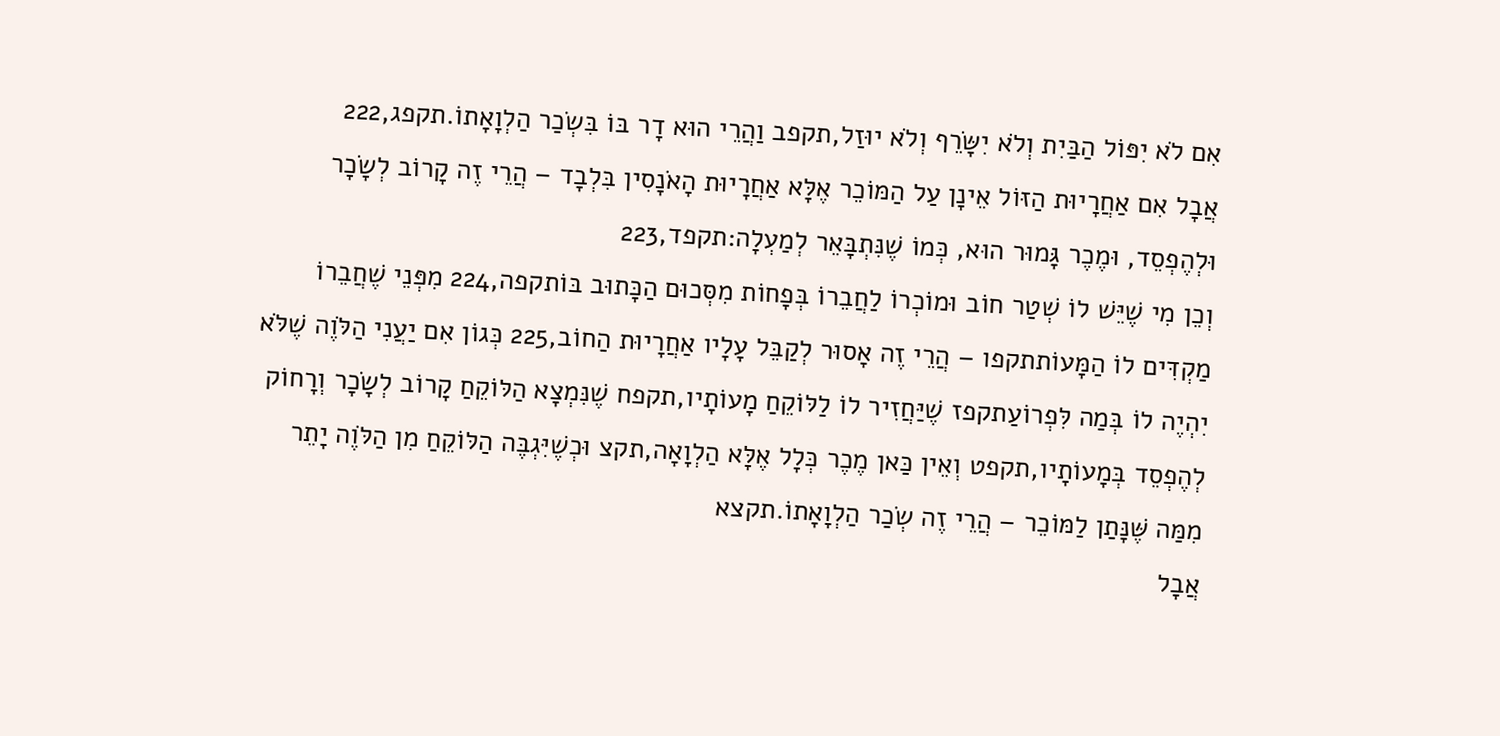אִם לֹא יִפּוֹל הַבַּיִת וְלֹא יִשָּׂרֵף וְלֹא יוּזַל,תקפב וַהֲרֵי הוּא דָר בּוֹ בִּשְׂכַר הַלְוָאָתוֹ.תקפג,222
אֲבָל אִם אַחֲרָיוּת הַזּוֹל אֵינָן עַל הַמּוֹכֵר אֶלָּא אַחֲרָיוּת הָאֹנָסִין בִּלְבָד – הֲרֵי זֶה קָרוֹב לְשָׂכָר וּלְהֶפְסֵד, וּמֶכֶר גָּמוּר הוּא, כְּמוֹ שֶׁנִּתְבָּאֵר לְמַעְלָה:תקפד,223
וְכֵן מִי שֶׁיֵּשׁ לוֹ שְׁטַר חוֹב וּמוֹכְרוֹ לַחֲבֵרוֹ בְּפָחוֹת מִסְּכוּם הַכָּתוּב בּוֹתקפה,224 מִפְּנֵי שֶׁחֲבֵרוֹ מַקְדִּים לוֹ הַמָּעוֹתתקפו – הֲרֵי זֶה אָסוּר לְקַבֵּל עָלָיו אַחֲרָיוּת הַחוֹב,225 כְּגוֹן אִם יַעֲנִי הַלֹּוֶה שֶׁלֹּא יִהְיֶה לוֹ בְּמַה לִּפְרוֹעַתקפז שֶׁיַּחֲזִיר לוֹ לַלּוֹקֵחַ מָעוֹתָיו,תקפח שֶׁנִּמְצָא הַלּוֹקֵחַ קָרוֹב לְשָׂכָר וְרָחוֹק לְהֶפְסֵד בְּמָעוֹתָיו,תקפט וְאֵין כַּאן מֶכֶר כְּלָל אֶלָּא הַלְוָאָה,תקצ וּכְשֶׁיִּגְבֶּה הַלּוֹקֵחַ מִן הַלֹּוֶה יָתֵר מִמַּה שֶּׁנָּתַן לַמּוֹכֵר – הֲרֵי זֶה שְׂכַר הַלְוָאָתוֹ.תקצא
אֲבָל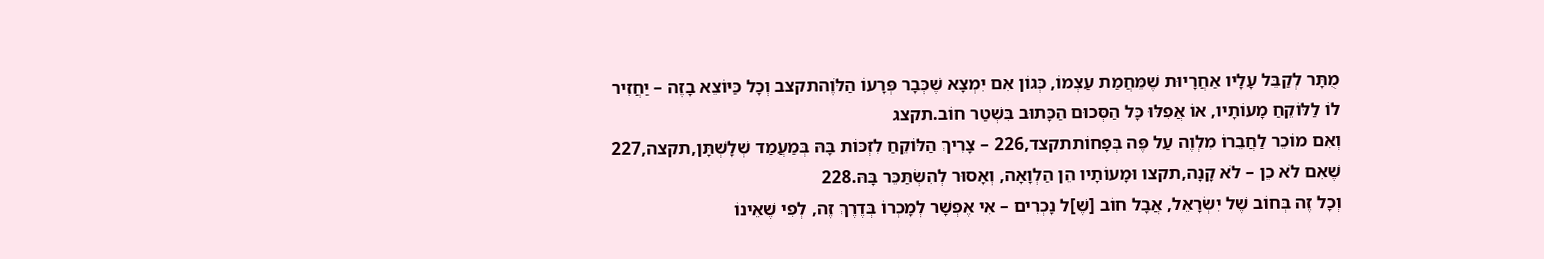מֻתָּר לְקַבֵּל עָלָיו אַחֲרָיוּת שֶׁמֵּחֲמַת עַצְמוֹ, כְּגוֹן אִם יִמְצָא שֶׁכְּבָר פְּרָעוֹ הַלֹּוֶהתקצב וְכָל כַּיּוֹצֵא בָזֶה – יַחֲזִיר לוֹ לַלּוֹקֵחַ מָעוֹתָיו, אוֹ אֲפִלּוּ כָּל הַסְּכוּם הַכָּתוּב בִּשְׁטַר חוֹב.תקצג
וְאִם מוֹכֵר לַחֲבֵרוֹ מִלְוֶה עַל פֶּה בְּפָחוֹתתקצד,226 – צָרִיךְ הַלּוֹקֵחַ לִזְכּוֹת בָּהּ בְּמַעֲמַד שְׁלָשְׁתָּן,תקצה,227 שֶׁאִם לֹא כֵן – לֹא קָנָה,תקצו וּמָעוֹתָיו הֵן הַלְוָאָה, וְאָסוּר לְהִשְׂתַּכֵּר בָּהּ.228
וְכָל זֶה בְּחוֹב שֶׁל יִשְׂרָאֵל, אֲבָל חוֹב [שֶׁ]ל נָכְרִים – אִי אֶפְשָׁר לְמָכְרוֹ בְּדֶרֶךְ זֶה, לְפִי שֶׁאֵינוֹ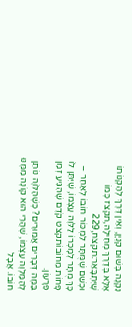נִקְנֶה בְּשׁוּם קִנְיָן, וְאֵין דֶּרֶךְ לְהַקְנוֹתוֹ אֶלָּא בְּדֶרֶךְ מְחִילָה,תקצז כְּמוֹ שֶׁיִּתְבָּאֵר:תקצח,229
וּכְשֵׁם שֶׁמֻּתָּר לִמְכּוֹר חוֹבוֹ לְאַחֵר – כָּךְ מֻתָּר לְמָכְרוֹ לַלֹּוֶה עַצְמוֹ, שֶׁיִּתֵּן לוֹ פָּחוֹת מֵחוֹבוֹתקצט קֹדֶם שֶׁהִגִּיעַ זְמַן פֵּרָעוֹן.
בַּמֶּה דְּבָרִים אֲמוּרִים? כְּשֶׁהַלֹּוֶה נוֹתֵן לְהַמַּלְוֶה עַצְמוֹ, שֶׁהֲרֵי הוּא קוֹנֶה מִמֶּנּוּ חוֹבוֹ. אֲבָל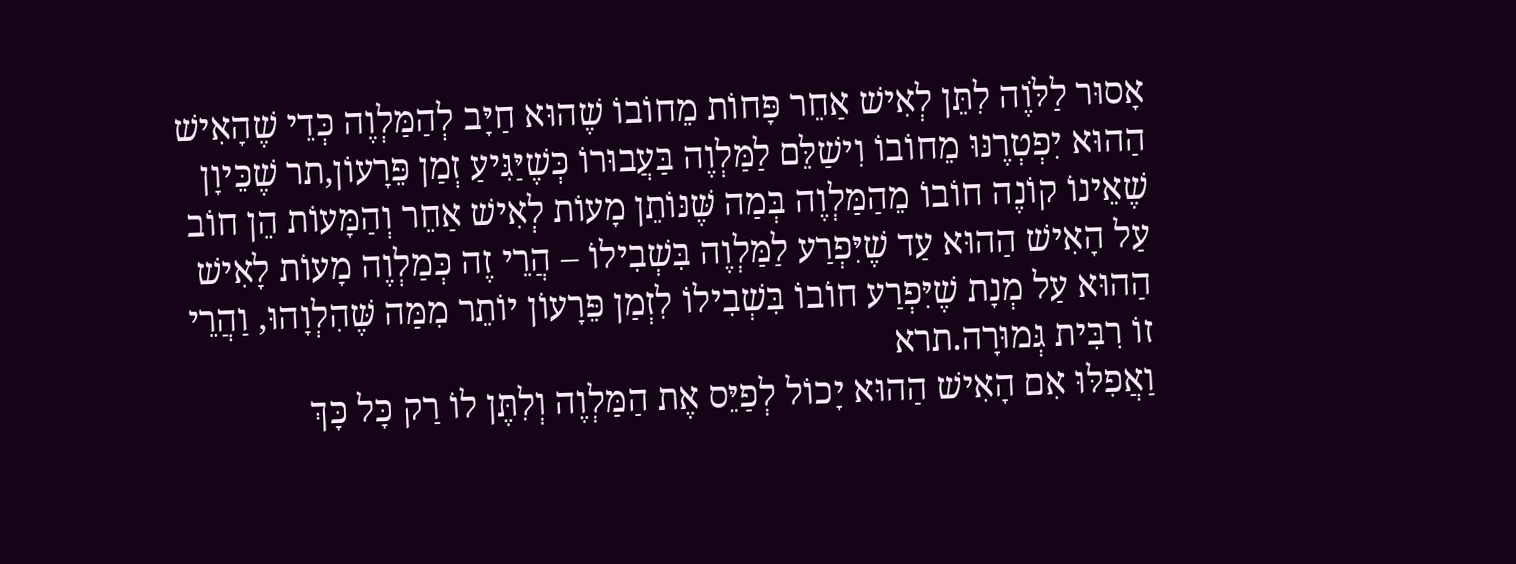אָסוּר לַלֹּוֶה לִתֵּן לְאִישׁ אַחֵר פָּחוֹת מֵחוֹבוֹ שֶׁהוּא חַיָּב לְהַמַּלְוֶה כְּדֵי שֶׁהָאִישׁ הַהוּא יִפְטְרֶנּוּ מֵחוֹבוֹ וִישַׁלֵּם לַמַּלְוֶה בַּעֲבוּרוֹ כְּשֶׁיַּגִּיעַ זְמַן פֵּרָעוֹן,תר שֶׁכֵּיוָן שֶׁאֵינוֹ קוֹנֶה חוֹבוֹ מֵהַמַּלְוֶה בְּמַה שֶּׁנּוֹתֵן מָעוֹת לְאִישׁ אַחֵר וְהַמָּעוֹת הֵן חוֹב עַל הָאִישׁ הַהוּא עַד שֶׁיִּפְרַע לַמַּלְוֶה בִּשְׁבִילוֹ – הֲרֵי זֶה כְּמַלְוֶה מָעוֹת לָאִישׁ הַהוּא עַל מְנָת שֶׁיִּפְרַע חוֹבוֹ בִּשְׁבִילוֹ לִזְמַן פֵּרָעוֹן יוֹתֵר מִמַּה שֶּׁהִלְוָהוּ, וַהֲרֵי זוֹ רִבִּית גְּמוּרָה.תרא
וַאֲפִלּוּ אִם הָאִישׁ הַהוּא יָכוֹל לְפַיֵּס אֶת הַמַּלְוֶה וְלִתֶּן לוֹ רַק כָּל כָּךְ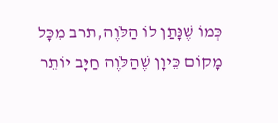כְּמוֹ שֶׁנָּתַן לוֹ הַלֹּוֶה,תרב מִכָּל מָקוֹם כֵּיוָן שֶׁהַלֹּוֶה חַיָּב יוֹתֵר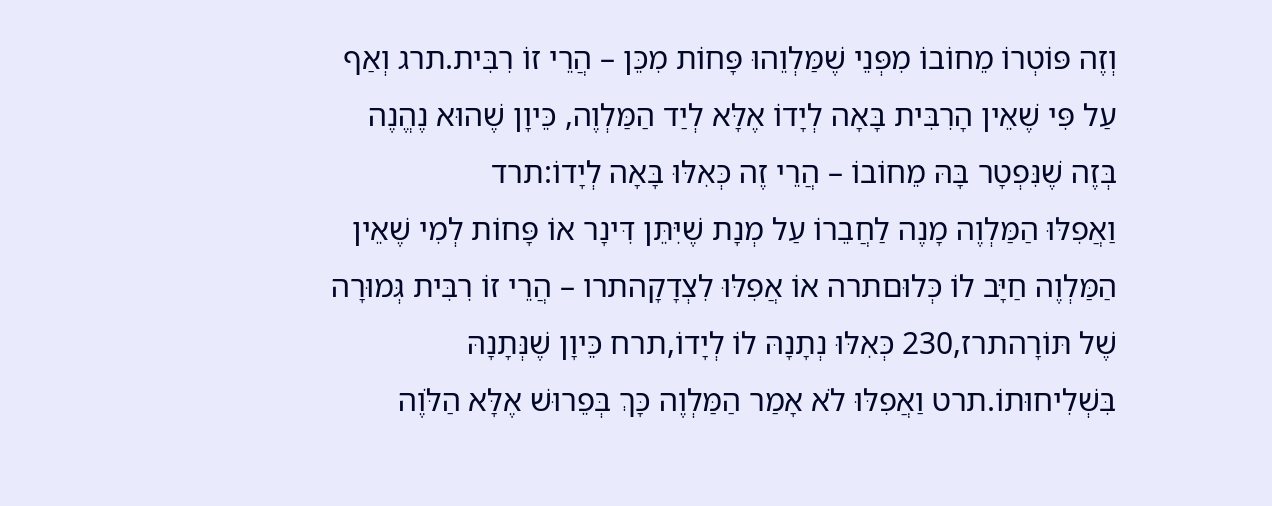וְזֶה פּוֹטְרוֹ מֵחוֹבוֹ מִפְּנֵי שֶׁמַּלְוֵהוּ פָּחוֹת מִכֵּן – הֲרֵי זוֹ רִבִּית.תרג וְאַף עַל פִּי שֶׁאֵין הָרִבִּית בָּאָה לְיָדוֹ אֶלָּא לְיַד הַמַּלְוֶה, כֵּיוָן שֶׁהוּא נֶהֱנֶה בְּזֶה שֶׁנִּפְטָר בָּהּ מֵחוֹבוֹ – הֲרֵי זֶה כְּאִלּוּ בָּאָה לְיָדוֹ:תרד
וַאֲפִלּוּ הַמַּלְוֶה מָנֶה לַחֲבֵרוֹ עַל מְנָת שֶׁיִּתֵּן דִּינָר אוֹ פָּחוֹת לְמִי שֶׁאֵין הַמַּלְוֶה חַיָּב לוֹ כְּלוּםתרה אוֹ אֲפִלּוּ לִצְדָקָהתרו – הֲרֵי זוֹ רִבִּית גְּמוּרָה שֶׁל תּוֹרָהתרז,230 כְּאִלּוּ נְתָנָהּ לוֹ לְיָדוֹ,תרח כֵּיוָן שֶׁנְּתָנָהּ בִּשְׁלִיחוּתוֹ.תרט וַאֲפִלּוּ לֹא אָמַר הַמַּלְוֶה כָּךְ בְּפֵרוּשׁ אֶלָּא הַלֹּוֶה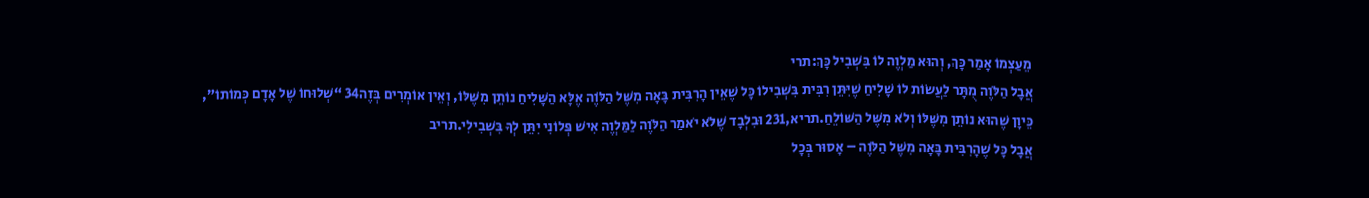מֵעַצְמוֹ אָמַר כָּךְ, וְהוּא מַלְוֶה לוֹ בִּשְׁבִיל כָּךְ:תרי
אֲבָל הַלֹּוֶה מֻתָּר לַעֲשׂוֹת לוֹ שָׁלִיחַ שֶׁיִּתֵּן רִבִּית בִּשְׁבִילוֹ כָּל שֶׁאֵין הָרִבִּית בָּאָה מִשֶּׁל הַלֹּוֶה אֶלָּא הַשָּׁלִיחַ נוֹתֵן מִשֶּׁלּוֹ, וְאֵין אוֹמְרִים בְּזֶה34 “שְׁלוּחוֹ שֶׁל אָדָם כְּמוֹתוֹ”, כֵּיוָן שֶׁהוּא נוֹתֵן מִשֶּׁלּוֹ וְלֹא מִשֶּׁל הַשּׁוֹלֵחַ.תריא,231 וּבִלְבָד שֶׁלֹּא יֹאמַר הַלֹּוֶה לַמַּלְוֶה אִישׁ פְּלוֹנִי יִתֵּן לְךָ בִּשְׁבִילִי.תריב
אֲבָל כָּל שֶׁהָרִבִּית בָּאָה מִשֶּׁל הַלֹּוֶה – אָסוּר בְּכָל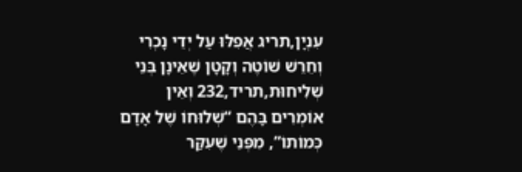עִנְיָן,תריג אֲפִלּוּ עַל יְדֵי נָכְרִי וְחֵרֵשׁ שׁוֹטֶה וְקָטָן שֶׁאֵינָן בְּנֵי שְׁלִיחוּת,תריד,232 וְאֵין אוֹמְרִים בָּהֶם “שְׁלוּחוֹ שֶׁל אָדָם כְּמוֹתוֹ”, מִפְּנֵי שֶׁעִקַּר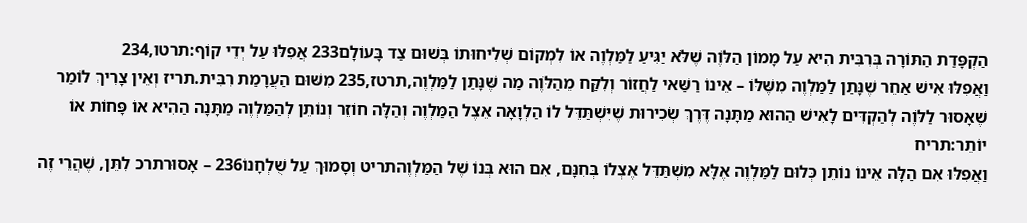הַקְפָּדַת הַתּוֹרָה בְּרִבִּית הִיא עַל מָמוֹן הַלֹּוֶה שֶׁלֹּא יַגִּיעַ לַמַּלְוֶה אוֹ לִמְקוֹם שְׁלִיחוּתוֹ בְּשׁוּם צַד בָּעוֹלָם233 אֲפִלּוּ עַל יְדֵי קוֹף:תרטו,234
וַאֲפִלּוּ אִישׁ אַחֵר שֶׁנָּתַן לַמַּלְוֶה מִשֶּׁלּוֹ – אֵינוֹ רַשַּׁאי לַחֲזוֹר וְלִקַּח מֵהַלֹּוֶה מַה שֶּׁנָּתַן לַמַּלְוֶה,תרטז,235 מִשּׁוּם הַעֲרָמַת רִבִּית.תריז וְאֵין צָרִיךְ לוֹמַר שֶׁאָסוּר לַלֹּוֶה לְהַקְדִּים לָאִישׁ הַהוּא מַתָּנָה דֶּרֶךְ שְׂכִירוּת שֶׁיִּשְׁתַּדֵּל לוֹ הַלְוָאָה אֵצֶל הַמַּלְוֶה וְהַלָּה חוֹזֵר וְנוֹתֵן לְהַמַּלְוֶה מַתָּנָה הַהִיא אוֹ פָּחוֹת אוֹ יוֹתֵר:תריח
וַאֲפִלּוּ אִם הַלָּה אֵינוֹ נוֹתֵן כְּלוּם לַמַּלְוֶה אֶלָּא מִשְׁתַּדֵּל אֶצְלוֹ בְּחִנָּם, אִם הוּא בְּנוֹ שֶׁל הַמַּלְוֶהתריט וְסָמוּךְ עַל שֻׁלְחָנוֹ236 – אָסוּרתרכ לִתֵּן, שֶׁהֲרֵי זֶה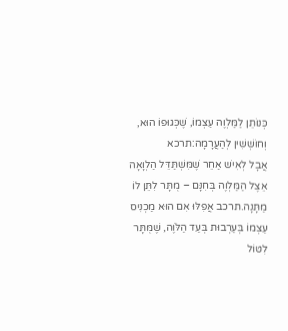כְּנוֹתֵן לַמַּלְוֶה עַצְמוֹ, שֶׁכְּגוּפוֹ הוּא, וְחוֹשְׁשִׁין לְהַעֲרָמָה:תרכא
אֲבָל לְאִישׁ אַחֵר שֶׁמִּשְׁתַּדֵּל הַלְוָאָה אֵצֶל הַמַּלְוֶה בְּחִנָּם – מֻתָּר לִתֵּן לוֹ מַתָּנָה.תרכב אֲפִלּוּ אִם הוּא מַכְנִיס עַצְמוֹ בְּעַרְבוּת בְּעַד הַלֹּוֶה, שֶׁמֻּתָּר לִטּוֹל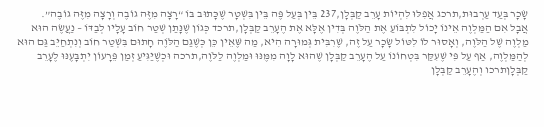שָׂכָר בְּעַד עַרְבוּת,תרכג אֲפִלּוּ לִהְיוֹת עָרֵב קַבְּלָן,237 בֵּין בְּעַל פֶּה בֵּין בִּשְׁטָר שֶׁכָּתוּב בּוֹ “רָצָה מִזֶּה גוֹבֶה וְרָצָה מִזֶּה גוֹבֶה”.
אֲבָל אִם הַמַּלְוֶה אֵינוֹ יָכוֹל לִתְבּוֹעַ אֶת הַלֹּוֶה בְּדִין אֶלָּא אֶת הֶעָרֵב קַבְּלָן,תרכד כְּגוֹן שֶׁנָּתַן שְׁטַר חוֹב עָלָיו לְבַדּוֹ – נַעֲשֶׂה הוּא מַלְוֶה שֶׁל הַלֹּוֶה, וְאָסוּר לוֹ לִטּוֹל שָׂכָר עַל זֶה, שֶׁרִבִּית גְּמוּרָה הִיא, מַה שֶּׁאֵין כֵּן כְּשֶׁגַּם הַלֹּוֶה חָתוּם בִּשְׁטַר חוֹב וְנִתְחַיֵּב גַּם הוּא לְהַמַּלְוֶה, אַף עַל פִּי שֶׁעִקַּר בִּטְחוֹנוֹ עַל הֶעָרֵב קַבְּלָן שֶׁהוּא לָוָה מִמֶּנּוּ וּמַלְוֶה לַלֹּוֶה,תרכה וּכְשֶׁיַּגִּיעַ זְמַן פֵּרָעוֹן יִתְבָּעֶנּוּ לֶעָרֵב קַבְּלָןתרכו וְהֶעָרֵב קַבְּלָן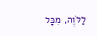לַלֹּוֶה, מִכָּל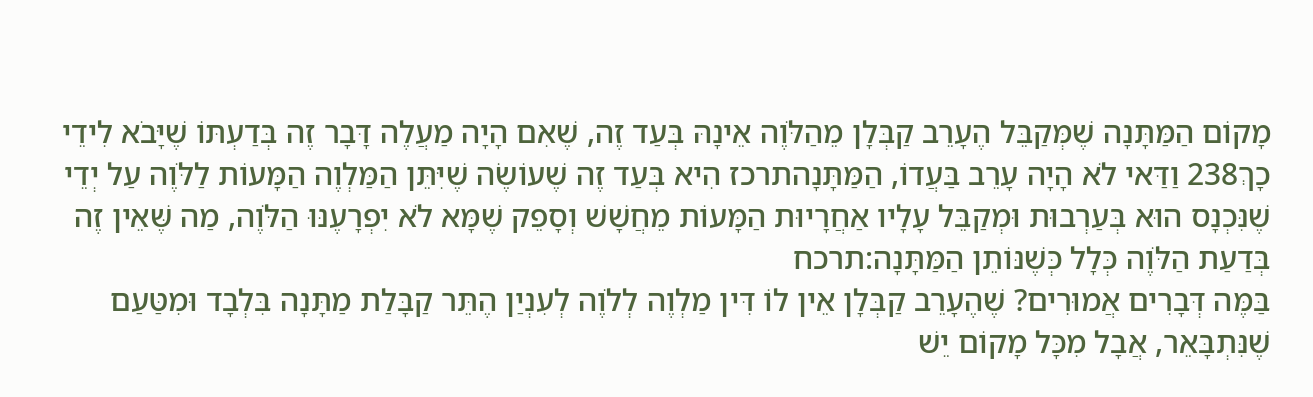מָקוֹם הַמַּתָּנָה שֶׁמְּקַבֵּל הֶעָרֵב קַבְּלָן מֵהַלֹּוֶה אֵינָהּ בְּעַד זֶה, שֶׁאִם הָיָה מַעֲלֶה דָּבָר זֶה בְּדַעְתּוֹ שֶׁיָּבֹא לִידֵי כָךְ238 וַדַּאי לֹא הָיָה עָרֵב בַּעֲדוֹ, הַמַּתָּנָהתרכז הִיא בְּעַד זֶה שֶׁעוֹשֶׂה שֶׁיִּתֵּן הַמַּלְוֶה הַמָּעוֹת לַלֹּוֶה עַל יְדֵי שֶׁנִּכְנָס הוּא בְּעַרְבוּת וּמְקַבֵּל עָלָיו אַחֲרָיוּת הַמָּעוֹת מֵחֲשָׁשׁ וְסָפֵק שֶׁמָּא לֹא יִפְרָעֶנּוּ הַלֹּוֶה, מַה שֶּׁאֵין זֶה בְּדַעַת הַלֹּוֶה כְּלָל כְּשֶׁנּוֹתֵן הַמַּתָּנָה:תרכח
בַּמֶּה דְּבָרִים אֲמוּרִים? שֶׁהֶעָרֵב קַבְּלָן אֵין לוֹ דִּין מַלְוֶה לְלֹוֶה לְעִנְיַן הֶתֵּר קַבָּלַת מַתָּנָה בִּלְבָד וּמִטַּעַם שֶׁנִּתְבָּאֵר, אֲבָל מִכָּל מָקוֹם יֵשׁ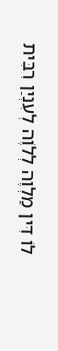לוֹ דִּין מַלְוֶה לְלֹוֶה לְעִנְיַן רִבִּית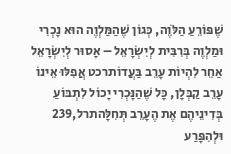שֶׁפּוֹרֵעַ הַלֹּוֶה, כְּגוֹן שֶׁהַמַּלְוֶה הוּא נָכְרִי וּמַלְוֶה בְּרִבִּית לְיִשְׂרָאֵל – אָסוּר לְיִשְׂרָאֵל אַחֵר לִהְיוֹת עָרֵב בַּעֲדוֹתרכט אֲפִלּוּ אֵינוֹ עָרֵב קַבְּלָן, כָּל שֶׁהַנָּכְרִי יָכוֹל לִתְבּוֹעַ בְּדִינֵיהֶם אֶת הֶעָרֵב תְּחִלָּהתרל,239 וּלְהִפָּרַע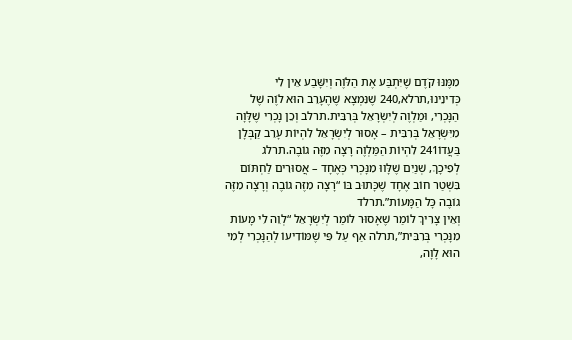מִמֶּנּוּ קֹדֶם שֶׁיִּתְבַּע אֶת הַלֹּוֶה וְיִשָּׁבַע אֵין לִי כְּדִינֵינוּ,תרלא,240 שֶׁנִּמְצָא שֶׁהֶעָרֵב הוּא לֹוֶה שֶׁל הַנָּכְרִי, וּמַלְוֶה לְיִשְׂרָאֵל בְּרִבִּית.תרלב וְכֵן נָכְרִי שֶׁלָּוָה מִיִּשְׂרָאֵל בְּרִבִּית – אָסוּר לְיִשְׂרָאֵל לִהְיוֹת עָרֵב קַבְּלָן בַּעֲדוֹ241 לִהְיוֹת הַמַּלְוֶה רָצָה מִזֶּה גוֹבֶה.תרלג
לְפִיכָךְ, שְׁנַיִם שֶׁלָּווּ מִנָּכְרִי כְּאֶחָד – אֲסוּרִים לַחְתּוֹם בִּשְׁטַר חוֹב אֶחָד שֶׁכָּתוּב בּוֹ “רָצָה מִזֶּה גוֹבֶה וְרָצָה מִזֶּה גוֹבֶה כָּל הַמָּעוֹת”.תרלד
וְאֵין צָרִיךְ לוֹמַר שֶׁאָסוּר לוֹמַר לְיִשְׂרָאֵל “לְוֵה לִי מָעוֹת מִנָּכְרִי בְּרִבִּית”,תרלה אַף עַל פִּי שֶׁמּוֹדִיעוֹ לְהַנָּכְרִי לְמִי הוּא לָוָה,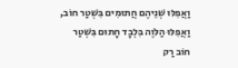וַאֲפִלּוּ שְׁנֵיהֶם חֲתוּמִים בִּשְׁטַר חוֹב, וַאֲפִלּוּ הַלֹּוֶה בִּלְבָד חָתוּם בִּשְׁטַר חוֹב רַק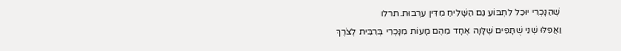שֶׁהַנָּכְרִי יוּכַל לִתְבּוֹעַ גַּם הַשָּׁלִיחַ מִדִּין עַרְבוּת.תרלו
וַאֲפִלּוּ שְׁנֵי שֻׁתָּפִים שֶׁלָּוָה אֶחָד מֵהֶם מָעוֹת מִנָּכְרִי בְּרִבִּית לְצֹרֶךְ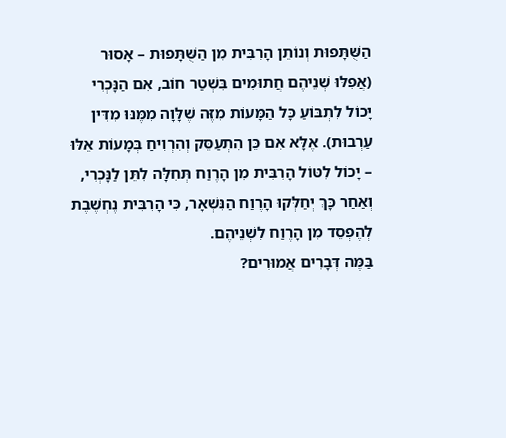הַשֻּׁתָּפוּת וְנוֹתֵן הָרִבִּית מִן הַשֻּׁתָּפוּת – אָסוּר (אֲפִלּוּ שְׁנֵיהֶם חֲתוּמִים בִּשְׁטַר חוֹב, אִם הַנָּכְרִי יָכוֹל לִתְבּוֹעַ כָּל הַמָּעוֹת מִזֶּה שֶׁלָּוָה מִמֶּנּוּ מִדִּין עַרְבוּת). אֶלָּא אִם כֵּן הִתְעַסֵּק וְהִרְוִיחַ בְּמָעוֹת אֵלּוּ – יָכוֹל לִטּוֹל הָרִבִּית מִן הָרֶוַח תְּחִלָּה לִתֵּן לַנָּכְרִי, וְאַחַר כָּךְ יְחַלְּקוּ הָרֶוַח הַנִּשְׁאָר, כִּי הָרִבִּית נֶחְשֶׁבֶת לְהֶפְסֵד מִן הָרֶוַח לִשְׁנֵיהֶם.
בַּמֶּה דְּבָרִים אֲמוּרִים?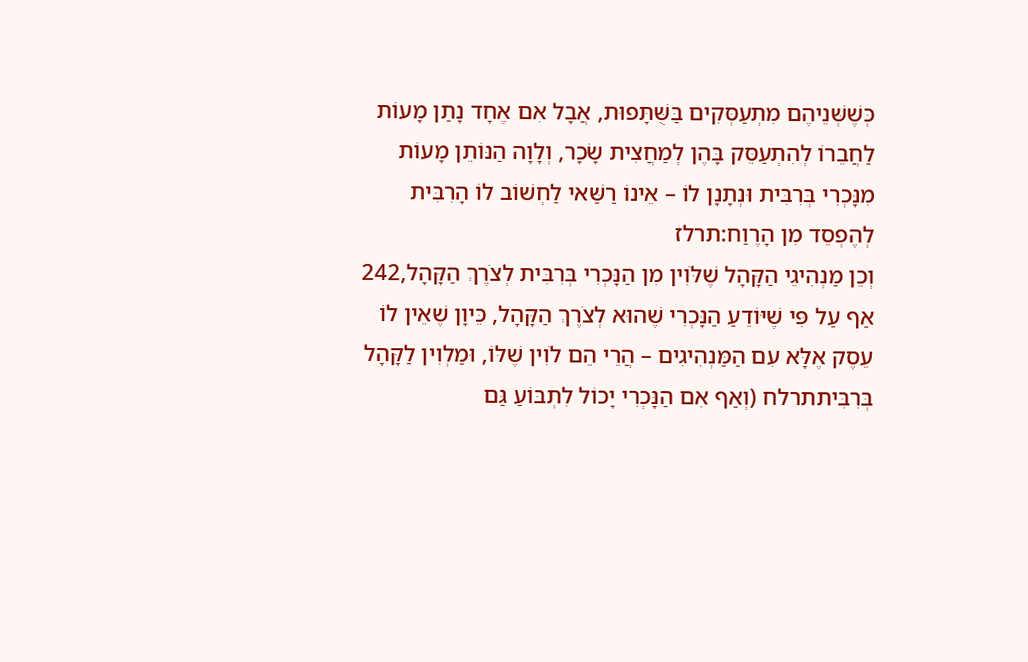כְּשֶׁשְּׁנֵיהֶם מִתְעַסְּקִים בַּשֻּׁתָּפוּת, אֲבָל אִם אֶחָד נָתַן מָעוֹת לַחֲבֵרוֹ לְהִתְעַסֵּק בָּהֶן לְמַחֲצִית שָׂכָר, וְלָוָה הַנּוֹתֵן מָעוֹת מִנָּכְרִי בְּרִבִּית וּנְתָנָן לוֹ – אֵינוֹ רַשַּׁאי לַחְשׁוֹב לוֹ הָרִבִּית לְהֶפְסֵד מִן הָרֶוַח:תרלז
וְכֵן מַנְהִיגֵי הַקָּהָל שֶׁלֹּוִין מִן הַנָּכְרִי בְּרִבִּית לְצֹרֶךְ הַקָּהָל,242 אַף עַל פִּי שֶׁיּוֹדֵעַ הַנָּכְרִי שֶׁהוּא לְצֹרֶךְ הַקָּהָל, כֵּיוָן שֶׁאֵין לוֹ עֵסֶק אֶלָּא עִם הַמַּנְהִיגִים – הֲרֵי הֵם לֹוִין שֶׁלּוֹ, וּמַלְוִין לַקָּהָל בְּרִבִּיתתרלח (וְאַף אִם הַנָּכְרִי יָכוֹל לִתְבּוֹעַ גַּם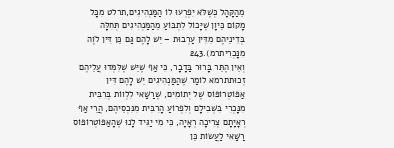מֵהַקָּהָל כְּשֶׁלֹּא יִפְרְעוּ לוֹ הַמַּנְהִיגִים,תרלט מִכָּל מָקוֹם כֵּיוָן שֶׁיָּכוֹל לִתְבּוֹעַ מֵהַמַּנְהִיגִים תְּחִלָּה בְּדִינֵיהֶם מִדִּין עַרְבוּת – יֵשׁ לָהֶם גַּם כֵּן דִּין לֹוֶה מִנָּכְרִיתרמ).243
וְאֵין הֶתֵּר בָּרוּר בַּדָבָר, כִּי אַף שֶׁיֵּשׁ שֶׁלִּמְּדוּ עֲלֵיהֶם זְכוּתתרמא לוֹמַר שֶׁהַמַּנְהִיגִים יֵשׁ לָהֶם דִּין אַפּוֹטְרוֹפּוֹס שֶׁל יְתוֹמִים, שֶׁרַשַּׁאי לִלְווֹת בְּרִבִּית מִנָּכְרִי בִּשְׁבִילָם וְלִפְרוֹעַ הָרִבִּית מִנִּכְסֵיהֶם, הֲרֵי אַף רְאָיָתָם צְרִיכָה רְאָיָה, כִּי מִי יַגִּיד לָנוּ שֶׁהָאַפּוֹטְרוֹפּוֹס רַשַּׁאי לַעֲשׂוֹת כֵּן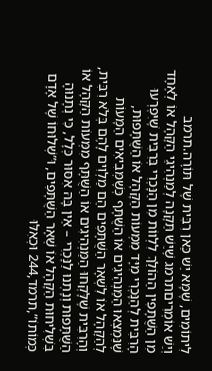לִיתוֹמִים, שֶׁמָּא יֵשׁ כַּאן רִבִּית שֶׁל תּוֹרָה.תרמב
וְיֵשׁ אוֹמְרִיםתרמג שֶׁיֵּשׁ תַּקָּנָה לְמַנְהִיגֵי הַקָּהָל אוֹ לְאֶחָד מִן הַשֻּׁתָּפִין הַהוֹלֵךְ לִלְווֹת מִן הַנָּכְרִי בְּרִבִּית שֶׁיִּפְרְעוּ הָרִבִּית לְהַנָּכְרִי מִיָּד מִמְּעוֹת הַקָּהָל אוֹ הַשֻּׁתָּפוּת, שֶׁנִּמְצְאוּ הַמַּנְהִיגִים אוֹ הַשֻּׁתָּף כְּשֶׁמְּבִיאִים הַמָּעוֹת לְהַקָּהָל אוֹ לִשְׁאָר הַשֻּׁתָּפִים הֵם מַלְוִים לָהֶם בְּלֹא רִבִּית, וְהָרִבִּית שֶׁלָּקְחוּ הַמַּנְהִיגִים אוֹ הַשֻּׁתָּף מִמְּעוֹת הַקָּהָל אוֹ הַשֻּׁתָּפוּת וְנָתְנוּ לַנָּכְרִי – אֵין בָּהּ אִסּוּר כְּלָל, כִּי נְתָנוּהָ בִּשְׁלִיחוּת הַקָּהָל אוֹ שְׁאָר הַשֻּׁתָּפִים, וּ”שְׁלוּחוֹ שֶׁל אָדָם כְּמוֹתוֹ”,תרמד,244 וּכְאִלּוּ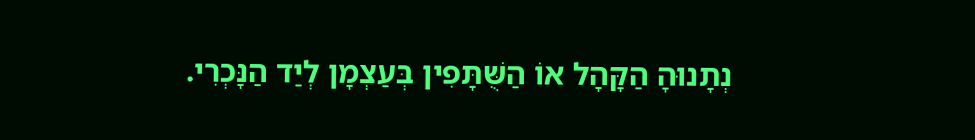נְתָנוּהָ הַקָּהָל אוֹ הַשֻּׁתָּפִין בְּעַצְמָן לְיַד הַנָּכְרִי.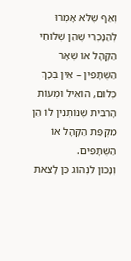וְאַף שֶׁלֹּא אָמְרוּ לְהַנָּכְרִי שֶׁהֵן שְׁלוּחֵי הַקָּהָל אוֹ שְׁאָר הַשֻּׁתָּפִין – אֵין בְּכָךְ כְּלוּם, הוֹאִיל וּמְעוֹת הָרִבִּית שֶׁנּוֹתְנִין לוֹ הֵן מִקֻּפַּת הַקָּהָל אוֹ הַשֻּׁתָּפִים.
וְנָכוֹן לִנְהוֹג כֵּן לָצֵאת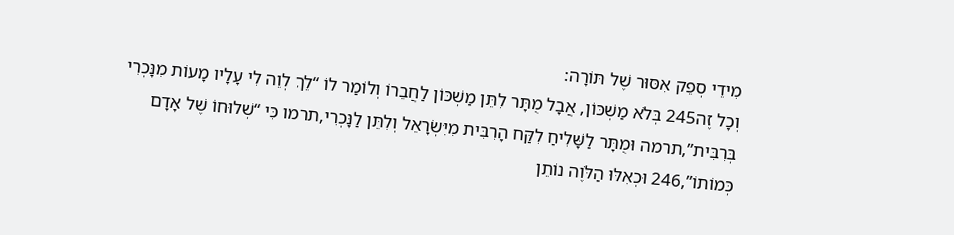מִידֵי סְפֵק אִסּוּר שֶׁל תּוֹרָה:
וְכָל זֶה245 בְּלֹא מַשְׁכּוֹן, אֲבָל מֻתָּר לִתֵּן מַשְׁכּוֹן לַחֲבֵרוֹ וְלוֹמַר לוֹ “לֵךְ לְוֵה לִי עָלָיו מָעוֹת מִנָּכְרִי בְּרִבִּית”,תרמה וּמֻתָּר לַשָּׁלִיחַ לִקַּח הָרִבִּית מִיִּשְׂרָאֵל וְלִתֵּן לַנָּכְרִי,תרמו כִּי “שְׁלוּחוֹ שֶׁל אָדָם כְּמוֹתוֹ”,246 וּכְאִלּוּ הַלֹּוֶה נוֹתֵן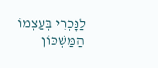לַנָּכְרִי בְּעַצְמוֹ הַמַּשְׁכּוֹן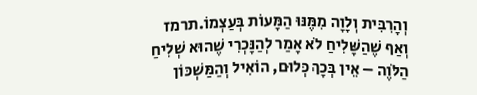וְהָרִבִּית וְלָוָה מִמֶּנּוּ הַמָּעוֹת בְּעַצְמוֹ.תרמז וְאַף שֶׁהַשָּׁלִיחַ לֹא אָמַר לְהַנָּכְרִי שֶׁהוּא שְׁלִיחַ הַלֹּוֶה – אֵין בְּכָךְ כְּלוּם, הוֹאִיל וְהַמַּשְׁכּוֹן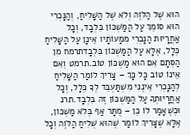הוּא שֶׁל הַלֹּוֶה וְלֹא שֶׁל הַשָּׁלִיחַ, וְהַנָּכְרִי הוּא סוֹמֵךְ עַל הַמַּשְׁכּוֹן בִּלְבָד, וְכָל אַחֲרָיוּת הַנָּכְרִי מִמָעוֹתָיו אֵינָן עַל הַשָּׁלִיחַ כְּלָל, אֶלָּא עַל הַמַּשְׁכּוֹן בִּלְבָדתרמח מִן הַסְּתָם אִם הוּא מַשְׁכּוֹן טוֹב.תרמט וְאִם אֵינוֹ טוֹב כָּל כָּךְ – צָרִיךְ לוֹמַר הַשָּׁלִיחַ לְהַנָּכְרִי אֵינֶנִּי מִשְׁתַּעְבֵּד לְךָ כְּלָל, וְכָל אַחֲרָיוּתְךָ עַל הַמַּשְׁכּוֹן זֶה בִּלְבָד.תרנ וּכְשֶׁאָמַר לוֹ כֵּן – מֻתָּר אַף בְּלֹא מַשְׁכּוֹן, אֶלָּא שֶׁצָּרִיךְ לוֹמַר שֶׁהוּא שְׁלִיחַ הַלֹּוֶה וְכָל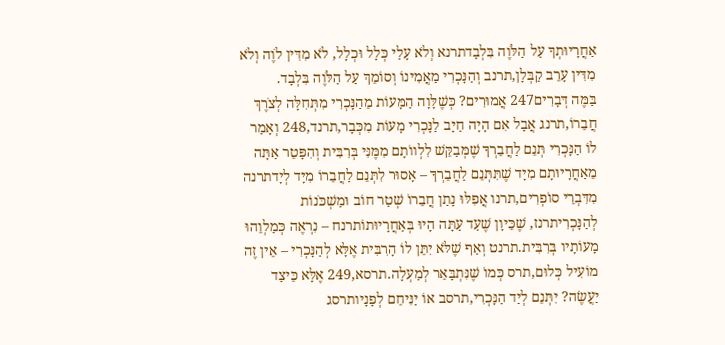אַחֲרָיוּתְךָ עַל הַלֹּוֶה בִּלְבָדתרנא וְלֹא עָלַי כְּלָל וּכְלָל, לֹא מִדִּין לֹוֶה וְלֹא מִדִּין עָרֵב קַבְּלָן,תרנב וְהַנָּכְרִי מַאֲמִינוֹ וְסוֹמֵךְ עַל הַלֹּוֶה בִּלְבָד.
בַּמֶּה דְּבָרִים247 אֲמוּרִים? כְּשֶׁלָּוָה הַמָּעוֹת מֵהַנָּכְרִי מִתְּחִלָּה לְצֹרֶךְ חֲבֵרוֹ,תרנג אֲבָל אִם הָיָה חַיָּב לַנָּכְרִי מָעוֹת מִכְּבָר,תרנד,248 וְאָמַר לוֹ הַנָּכְרִי תְּנֵם לַחֲבֵרְךָ שֶׁמְּבַקֵּשׁ לִלְווֹתָם מִמֶּנִּי בְּרִבִּית וְהִפָּטֵר אַתָּה מֵאַחֲרָיוּתָם מִיָּד שֶׁתִּתְּנֵם לַחֲבֵרְךָ – אָסוּר לִתְּנֵם לַחֲבֵרוֹ מִיָּד לְיָדתרנה מִדִּבְרֵי סוֹפְרִים,תרנו אֲפִלּוּ נָתַן חֲבֵרוֹ שְׁטַר חוֹב וּמַשְׁכֹּנוֹת לְהַנָּכְרִיתרנז, שֶׁכֵּיוָן שֶׁעַד עַתָּה הָיוּ בְּאַחֲרָיוּתוֹתרנח – נִרְאֶה כְּמַלְוֵהוּ מָעוֹתָיו בְּרִבִּית.תרנט וְאַף שֶׁלֹּא יִתֵּן לוֹ הָרִבִּית אֶלָּא לְהַנָּכְרִי – אֵין זֶה מוֹעִיל כְּלוּם,תרס כְּמוֹ שֶׁנִּתְבָּאֵר לְמַעְלָה.תרסא,249 אֶלָּא כֵּיצַד יַעֲשֶׂה? יִתְּנֵם לְיַד הַנָּכְרִי,תרסב אוֹ יַנִּיחֵם לְפָנָיותרסג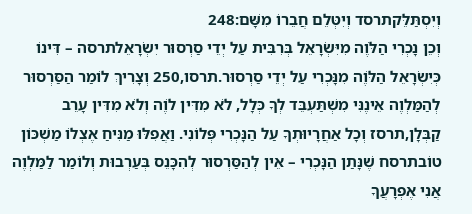וְיִסְתַּלֵּקתרסד וְיִטְּלֵם חֲבֵרוֹ מִשָּׁם:248
וְכֵן נָכְרִי הַלֹּוֶה מִיִּשְׂרָאֵל בְּרִבִּית עַל יְדֵי סַרְסוּר יִשְׂרָאֵלתרסה – דִּינוֹ כְּיִשְׂרָאֵל הַלֹּוֶה מִנָּכְרִי עַל יְדֵי סַרְסוּר.תרסו,250 וְצָרִיךְ לוֹמַר הַסַּרְסוּר לְהַמַּלְוֶה אֵינֶנִּי מִשְׁתַּעְבֵּד לְךָ כְּלָל, לֹא מִדִּין לֹוֶה וְלֹא מִדִּין עָרֵב קַבְּלָן,תרסז וְכָל אַחֲרָיוּתְךָ עַל הַנָּכְרִי פְּלוֹנִי. וַאֲפִלּוּ מַנִּיחַ אֶצְלוֹ מַשְׁכּוֹן טוֹבתרסח שֶׁנָּתַן הַנָּכְרִי – אֵין לְהַסַּרְסוּר לְהִכָּנֵס בְּעַרְבוּת וְלוֹמַר לַמַּלְוֶה אֲנִי אֶפְרָעֲךָ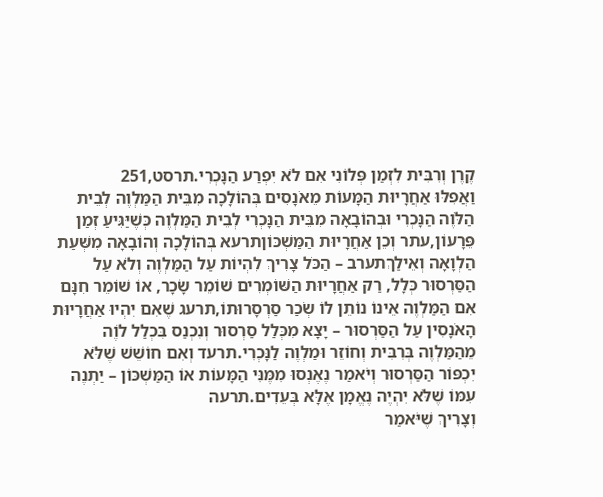קֶרֶן וְרִבִּית לִזְמַן פְּלוֹנִי אִם לֹא יִפְרַע הַנָּכְרִי.תרסט,251
וַאֲפִלּוּ אַחֲרָיוּת הַמָּעוֹת מֵאֹנָסִים בְּהוֹלָכָה מִבֵּית הַמַּלְוֶה לְבֵית הַלֹּוֶה הַנָּכְרִי וּבְהוֹבָאָה מִבֵּית הַנָּכְרִי לְבֵית הַמַּלְוֶה כְּשֶׁיַּגִּיעַ זְמַן פֵּרָעוֹן,עתר וְכֵן אַחֲרָיוּת הַמַּשְׁכּוֹןתרעא בְּהוֹלָכָה וְהוֹבָאָה מִשְּׁעַת הַלְוָאָה וְאֵילַךְתערב – הַכֹּל צָרִיךְ לִהְיוֹת עַל הַמַּלְוֶה וְלֹא עַל הַסַּרְסוּר כְּלָל, רַק אַחֲרָיוּת הַשּׁוֹמְרִים שׁוֹמֵר שָׂכָר, אוֹ שׁוֹמֵר חִנָּם אִם הַמַּלְוֶה אֵינוֹ נוֹתֵן לוֹ שְׂכַר סַרְסָרוּתוֹ,תרעג שֶׁאִם יִהְיוּ אַחֲרָיוּת הָאֹנָסִין עַל הַסַּרְסוּר – יָצָא מִכְּלַל סַרְסוּר וְנִכְנַס בִּכְלַל לֹוֶה מֵהַמַּלְוֶה בְּרִבִּית וְחוֹזֵר וּמַלְוֶה לַנָּכְרִי.תרעד וְאִם חוֹשֵׁשׁ שֶׁלֹּא יִכְפּוֹר הַסַּרְסוּר וְיֹאמַר נֶאֶנְסוּ מִמֶּנִּי הַמָּעוֹת אוֹ הַמַּשְׁכּוֹן – יַתְנֶה עִמּוֹ שֶׁלֹּא יִהְיֶה נֶאֱמָן אֶלָּא בְּעֵדִים.תרעה
וְצָרִיךְ שֶׁיֹּאמַר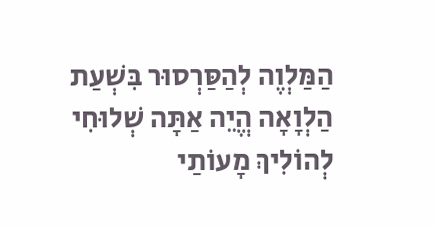הַמַּלְוֶה לְהַסַּרְסוּר בִּשְׁעַת הַלְוָאָה הֱיֵה אַתָּה שְׁלוּחִי לְהוֹלִיךְ מָעוֹתַי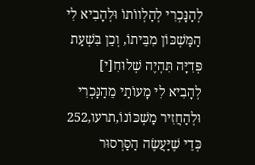לְהַנָּכְרִי לְהַלְווֹתוֹ וּלְהָבִיא לִי הַמַּשְׁכּוֹן מִבֵּיתוֹ, וְכֵן בִּשְׁעַת פְּדִיָּה תִּהְיֶה שְׁלוּחִ[י] לְהָבִיא לִי מָעוֹתַי מֵהַנָּכְרִי וּלְהַחֲזִיר מַשְׁכּוֹנוֹ,תרעו,252 כְּדֵי שֶׁיַּעֲשֶׂה הַסַּרְסוּר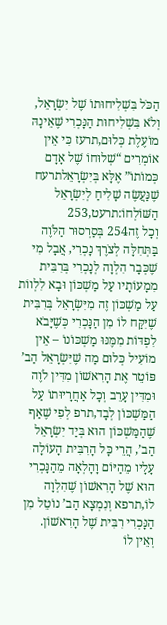הַכֹּל בִּשְׁלִיחוּתוֹ שֶׁל יִשְׂרָאֵל, וְלֹא בִּשְׁלִיחוּת הַנָּכְרִי שֶׁאֵינָהּ מוֹעֶלֶת כְּלוּם,תרעז כִּי אֵין אוֹמְרִים “שְׁלוּחוֹ שֶׁל אָדָם כְּמוֹתוֹ” אֶלָּא בְּיִשְׂרָאֵלתרעח שֶׁנַּעֲשֶׂה שָׁלִיחַ לְיִשְׂרָאֵל הַשּׁוֹלְחוֹ:תרעט,253
וְכָל זֶה254 בְּסַרְסוּר הַלֹּוֶה בַּתְּחִלָּה לְצֹרֶךְ נָכְרִי, אֲבָל מִי שֶׁכְּבָר הִלְוָה לְנָכְרִי בְּרִבִּית מִמָעוֹתָיו עַל מַשְׁכּוֹן וּבָא לִלְווֹת עַל מַשְׁכּוֹן זֶה מִיִּשְׂרָאֵל בְּרִבִּית שֶׁיִּקַּח לוֹ מִן הַנָּכְרִי כְּשֶׁיָּבֹא לִפְדּוֹת מִמֶּנּוּ מַשְׁכּוֹנוֹ – אֵין מוֹעִיל כְּלוּם מַה שֶׁיִּשְׂרָאֵל הַב’ פּוֹטֵר אֶת הָרִאשׁוֹן מִדִּין לֹוֶה וּמִדִּין עָרֵב וְכָל אַחֲרָיוּתוֹ עַל הַמַּשְׁכּוֹן לְבָד,תרפ לְפִי שֶׁאַף שֶׁהַמַּשְׁכּוֹן הוּא בְּיַד יִשְׂרָאֵל הַב’, הֲרֵי כָּל הָרִבִּית הָעוֹלָה עָלָיו מֵהַיּוֹם וָהָלְאָה מֵהַנָּכְרִי הוּא שֶׁל הָרִאשׁוֹן שֶׁהִלְוָה לוֹ,תרפא וְנִמְצָא הַב’ נוֹטֵל מִן הַנָּכְרִי רִבִּית שֶׁל הָרִאשׁוֹן.
וְאֵין לוֹ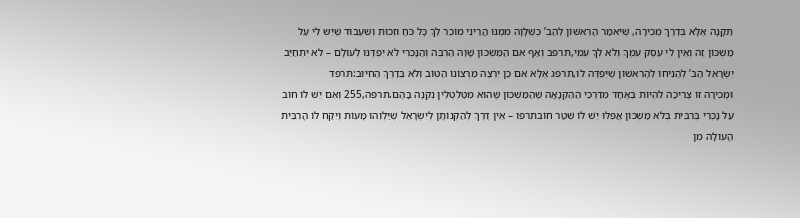תַּקָּנָה אֶלָּא בְּדֶרֶךְ מְכִירָה, שֶׁיֹּאמַר הָרִאשׁוֹן לְהַב’ כְּשֶׁלָּוָה מִמֶּנּוּ הֲרֵינִי מוֹכֵר לְךָ כָּל כֹּחַ וּזְכוּת וְשִׁעְבּוּד שֶׁיֵּשׁ לִי עַל מַשְׁכּוֹן זֶה וְאֵין לִי עֵסֶק עִמְּךָ וְלֹא לְךָ עִמִּי,תרפב וְאַף אִם הַמַּשְׁכּוֹן שָׁוֶה הַרְבֵּה וְהַנָּכְרִי לֹא יִפְדֶּנּוּ לְעוֹלָם – לֹא יִתְחַיֵּב יִשְׂרָאֵל הַב’ לְהַנִּיחוֹ לְהָרִאשׁוֹן שֶׁיִּפְדֶּה לוֹ,תרפג אֶלָּא אִם כֵּן יִרְצֶה מֵרְצוֹנוֹ הַטּוֹב וְלֹא בְּדֶרֶךְ הַחִיּוּב:תרפד
וּמְכִירָה זוֹ צְרִיכָה לִהְיוֹת בְּאֶחָד מִדַּרְכֵי הַהַקְנָאָה שֶׁהַמַּשְׁכּוֹן שֶׁהוּא מִטַּלְטְלִין נִקְנֶה בָּהֶם.תרפה,255 וְאִם יֵשׁ לוֹ חוֹב עַל נָכְרִי בְּרִבִּית בְּלֹא מַשְׁכּוֹן אֲפִלּוּ יֵשׁ לוֹ שְׁטַר חוֹבתרפו – אֵין דֶּרֶךְ לְהַקְנוֹתָן לְיִשְׂרָאֵל שֶׁיַּלְוֵהוּ מָעוֹת וְיִקַּח לוֹ הָרִבִּית הָעוֹלָה מִן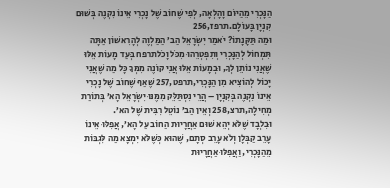הַנָּכְרִי מֵהַיּוֹם וָהָלְאָה, לְפִי שֶׁחוֹב שֶׁל נָכְרִי אֵינוֹ נִקְנֶה בְּשׁוּם קִנְיָן בָּעוֹלָם.תרפז,256
וּמַה תַּקָּנָתוֹ? יֹאמַר יִשְׂרָאֵל הַב’ הַמַּלְוֶה לְהָרִאשׁוֹן אַתָּה תִּמְחוֹל לְהַנָּכְרִי וְתִפְטְרֵהוּ מִכֹּל וָכֹלתרפח בְּעַד מָעוֹת אֵלּוּ שֶׁאֲנִי נוֹתֵן לְךָ, וּבְמָעוֹת אֵלּוּ אֲנִי קוֹנֶה מִמְּךָ כָּל מַה שֶׁאֲנִי יָכוֹל לְהוֹצִיא מִן הַנָּכְרִי,תרפט,257 שֶׁאַף שֶׁחוֹב שֶׁל נָכְרִי אֵינוֹ נִקְנֶה בְּקִנְיָן – הֲרֵי נִסְתַּלֵּק מִמֶּנּוּ יִשְׂרָאֵל הָא’ בְּתוֹרַת מְחִילָה,תרצ,258 וְאֵין הַב’ נוֹטֵל רִבִּית שֶׁל הא’.
וּבִלְבָד שֶׁלֹּא יְהֵא שׁוּם אַחֲרָיוּת הַחוֹב עַל הָא’, אֲפִלּוּ אֵינוֹ עָרֵב קַבְּלָן וְלֹא עָרֵב סְתָם, שֶׁהוּא כְּשֶׁלֹּא יִמְצָא מַה לִּגְבּוֹת מֵהַנָּכְרִי, וַאֲפִלּוּ אַחֲרָיוּת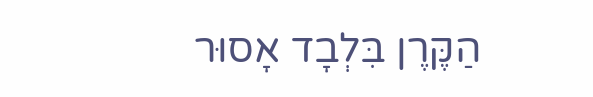הַקֶּרֶן בִּלְבָד אָסוּר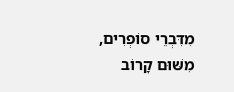מִדִּבְרֵי סוֹפְרִים, מִשּׁוּם קָרוֹב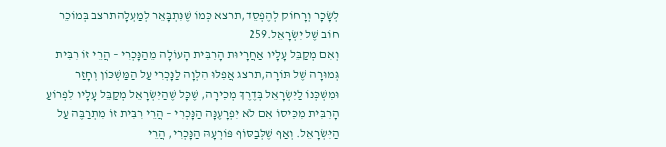לְשָׂכָר וְרָחוֹק לְהֶפְסֵד,תרצא כְּמוֹ שֶׁנִּתְבָּאֵר לְמַעְלָהתרצב בְּמוֹכֵר חוֹב שֶׁל יִשְׂרָאֵל.259
וְאִם מְקַבֵּל עָלָיו אַחֲרָיוּת הָרִבִּית הָעוֹלָה מֵהַנָּכְרִי – הֲרֵי זוֹ רִבִּית גְּמוּרָה שֶׁל תּוֹרָה,תרצג אֲפִלּוּ הִלְוָה לַנָּכְרִי עַל הַמַּשְׁכּוֹן וְחָזַר וּמִשְׁכְּנוֹ לַיִּשְׂרָאֵל בְּדֶרֶךְ מְכִירָה, שֶׁכָּל שֶׁהַיִּשְׂרָאֵל מְקַבֵּל עָלָיו לִפְרוֹעַ הָרִבִּית מִכִּיסוֹ אִם לֹא יִפְרָעֶנָּה הַנָּכְרִי – הֲרֵי רִבִּית זוֹ מִתְרַבֶּה עַל הַיִּשְׂרָאֵל. וְאַף שֶׁלְּבַסּוֹף פּוֹרְעָהּ הַנָּכְרִי, הֲרֵי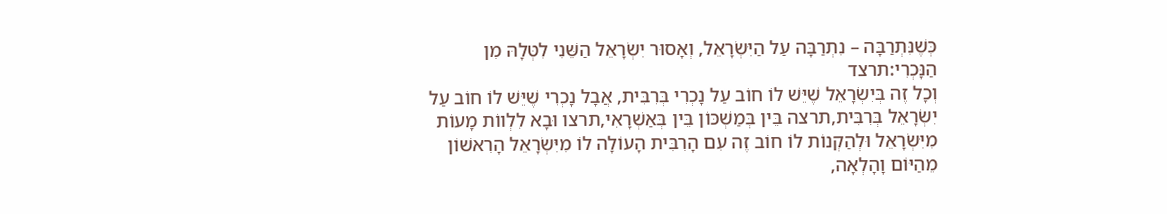כְּשֶׁנִּתְרַבָּה – נִתְרַבָּה עַל הַיִּשְׂרָאֵל, וְאָסוּר יִשְׂרָאֵל הַשֵּׁנִי לִטְּלָהּ מִן הַנָּכְרִי:תרצד
וְכָל זֶה בְּיִשְׂרָאֵל שֶׁיֵּשׁ לוֹ חוֹב עַל נָכְרִי בְּרִבִּית, אֲבָל נָכְרִי שֶׁיֵּשׁ לוֹ חוֹב עַל יִשְׂרָאֵל בְּרִבִּית,תרצה בֵּין בְּמַשְׁכּוֹן בֵּין בְּאַשְׁרָאִי,תרצו וּבָא לִלְווֹת מָעוֹת מִיִּשְׂרָאֵל וּלְהַקְנוֹת לוֹ חוֹב זֶה עִם הָרִבִּית הָעוֹלָה לוֹ מִיִּשְׂרָאֵל הָרִאשׁוֹן מֵהַיּוֹם וָהָלְאָה,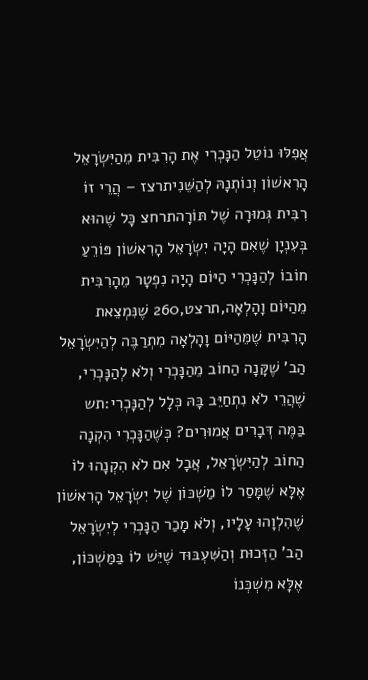אֲפִלּוּ נוֹטֵל הַנָּכְרִי אֶת הָרִבִּית מֵהַיִּשְׂרָאֵל הָרִאשׁוֹן וְנוֹתְנָהּ לְהַשֵּׁנִיתרצז – הֲרֵי זוֹ רִבִּית גְּמוּרָה שֶׁל תּוֹרָהתרחצ כָּל שֶׁהוּא בְּעִנְיָן שֶׁאִם הָיָה יִשְׂרָאֵל הָרִאשׁוֹן פּוֹרֵעַ חוֹבוֹ לְהַנָּכְרִי הַיּוֹם הָיָה נִפְטָר מֵהָרִבִּית מֵהַיּוֹם וָהָלְאָה,תרצט,260 שֶׁנִּמְצֵאת הָרִבִּית שֶׁמֵּהַיּוֹם וָהָלְאָה מִתְרַבֶּה לְהַיִּשְׂרָאֵל הַב’ שֶׁקָּנָה הַחוֹב מֵהַנָּכְרִי וְלֹא לְהַנָּכְרִי, שֶׁהֲרֵי לֹא נִתְחַיֵּב בָּהּ כְּלָל לְהַנָּכְרִי:תש
בַּמֶּה דְּבָרִים אֲמוּרִים? כְּשֶׁהַנָּכְרִי הִקְנָה הַחוֹב לְהַיִּשְׂרָאֵל, אֲבָל אִם לֹא הִקְנָהוּ לוֹ אֶלָּא שֶׁמָּסַר לוֹ מַשְׁכּוֹן שֶׁל יִשְׂרָאֵל הָרִאשׁוֹן שֶׁהִלְוָהוּ עָלָיו, וְלֹא מָכַר הַנָּכְרִי לְיִשְׂרָאֵל הַב’ הַזְּכוּת וְהַשִּׁעְבּוּד שֶׁיֵּשׁ לוֹ בַּמַּשְׁכּוֹן, אֶלָּא מִשְׁכְּנוֹ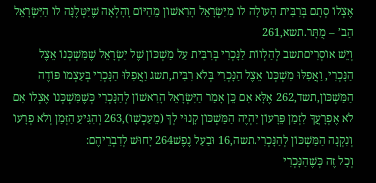אֶצְלוֹ סְתָם בְּרִבִּית הָעוֹלָה לוֹ מִיִּשְׂרָאֵל הָרִאשׁוֹן מֵהַיּוֹם וָהָלְאָה שֶׁיִּטְּלֶנָּה לוֹ הַיִּשְׂרָאֵל הַב’ – מֻתָּר.תשא,261
וְיֵשׁ אוֹסְרִיםתשב לְהַלְווֹת לַנָּכְרִי בְּרִבִּית עַל מַשְׁכּוֹן שֶׁל יִשְׂרָאֵל שֶׁמִּשְׁכְּנוֹ אֵצֶל הַנָּכְרִי, וַאֲפִלּוּ מִשְׁכְּנוֹ אֵצֶל הַנָּכְרִי בְּלֹא רִבִּית,תשג וַאֲפִלּוּ הַנָּכְרִי בְּעַצְמוֹ פּוֹדֶה הַמַּשְׁכּוֹן,תשד,262 אֶלָּא אִם כֵּן אָמַר הַיִּשְׂרָאֵל הָרִאשׁוֹן לְהַנָּכְרִי כְּשֶׁמִּשְׁכְּנוֹ אֶצְלוֹ אִם לֹא אֶפְרָעֲךָ לִזְמַן פֵּרָעוֹן יִהְיֶה הַמַּשְׁכּוֹן קָנוּי לְךָ (מֵעַכְשָׁו),263 וְהִגִּיעַ הַזְּמַן וְלֹא פְרָעוֹ וְנִקְנָה הַמַּשְׁכּוֹן לְהַנָּכְרִי.תשה,16 וּבַעַל נֶפֶשׁ264 יָחוּשׁ לְדִבְרֵיהֶם:
וְכָל זֶה כְּשֶׁהַנָּכְרִי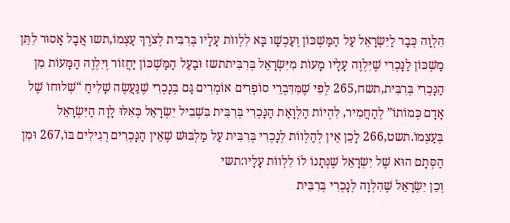הִלְוָה כְּבָר לַיִּשְׂרָאֵל עַל הַמַּשְׁכּוֹן וְעַכְשָׁו בָּא לִלְווֹת עָלָיו בְּרִבִּית לְצֹרֶךְ עַצְמוֹ,תשו אֲבָל אָסוּר לִתֵּן מַשְׁכּוֹן לַנָּכְרִי שֶׁיִּלְוֶה עָלָיו מָעוֹת מִיִּשְׂרָאֵל בְּרִבִּיתתשז וּבַעַל הַמַּשְׁכּוֹן יַחֲזוֹר וְיִלְוֶה הַמָּעוֹת מִן הַנָּכְרִי בְּרִבִּית,תשח,265 לְפִי שֶׁמִּדִּבְרֵי סוֹפְרִים אוֹמְרִים גַּם בְּנָכְרִי שֶׁנַּעֲשֶׂה שָׁלִיחַ “שְׁלוּחוֹ שֶׁל אָדָם כְּמוֹתוֹ” לְהַחֲמִיר, לִהְיוֹת הַלְוָאַת הַנָּכְרִי בְּרִבִּית בִּשְׁבִיל יִשְׂרָאֵל כְּאִלּוּ לָוָה הַיִּשְׂרָאֵל בְּעַצְמוֹ.תשט,266 לָכֵן אֵין לְהַלְווֹת לְנָכְרִי בְּרִבִּית עַל מַלְבּוּשׁ שֶׁאֵין הַנָּכְרִים רְגִילִים בּוֹ,267 וּמִן הַסְּתָם הוּא שֶׁל יִשְׂרָאֵל שֶׁנְּתָנוֹ לוֹ לִלְווֹת עָלָיו:תשי
וְכֵן יִשְׂרָאֵל שֶׁהִלְוָה לְנָכְרִי בְּרִבִּית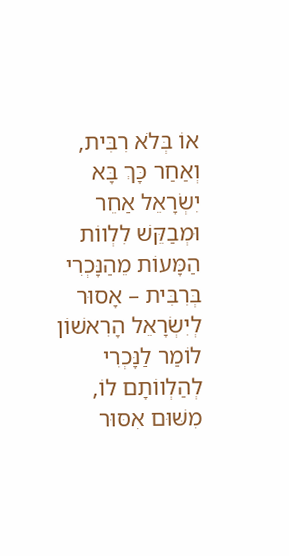אוֹ בְּלֹא רִבִּית, וְאַחַר כָּךְ בָּא יִשְׂרָאֵל אַחֵר וּמְבַקֵּשׁ לִלְווֹת הַמָּעוֹת מֵהַנָּכְרִי בְּרִבִּית – אָסוּר לְיִשְׂרָאֵל הָרִאשׁוֹן לוֹמַר לַנָּכְרִי לְהַלְווֹתָם לוֹ, מִשּׁוּם אִסּוּר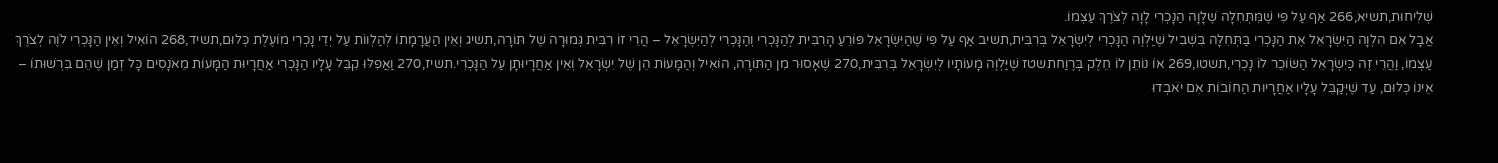שְׁלִיחוּת,תשיא,266 אַף עַל פִּי שֶׁמִּתְּחִלָּה שֶׁלָּוָה הַנָּכְרִי לָוָה לְצֹרֶךְ עַצְמוֹ.
אֲבָל אִם הִלְוָה הַיִּשְׂרָאֵל אֶת הַנָּכְרִי בַּתְּחִלָּה בִּשְׁבִיל שֶׁיַּלְוֶה הַנָּכְרִי לְיִשְׂרָאֵל בְּרִבִּית,תשיב אַף עַל פִּי שֶׁהַיִּשְׂרָאֵל פּוֹרֵעַ הָרִבִּית לְהַנָּכְרִי וְהַנָּכְרִי לְהַיִּשְׂרָאֵל – הֲרֵי זוֹ רִבִּית גְּמוּרָה שֶׁל תּוֹרָה,תשיג וְאֵין הַעֲרָמָתוֹ לְהַלְווֹת עַל יְדֵי נָכְרִי מוֹעֶלֶת כְּלוּם,תשיד,268 הוֹאִיל וְאֵין הַנָּכְרִי לֹוֶה לְצֹרֶךְ עַצְמוֹ, וַהֲרֵי זֶה כְּיִשְׂרָאֵל הַשּׂוֹכֵר לוֹ נָכְרִי,תשטו,269 אוֹ נוֹתֵן לוֹ חֵלֶק בְּרֶוַחתשטז שֶׁיַּלְוֶה מָעוֹתָיו לְיִשְׂרָאֵל בְּרִבִּית,270 שֶׁאָסוּר מִן הַתּוֹרָה, הוֹאִיל וְהַמָּעוֹת הֵן שֶׁל יִשְׂרָאֵל וְאֵין אַחֲרָיוּתָן עַל הַנָּכְרִי.תשיז,270 וַאֲפִלּוּ קִבֵּל עָלָיו הַנָּכְרִי אַחֲרָיוּת הַמָּעוֹת מֵאֹנָסִים כָּל זְמַן שֶׁהֵם בִּרְשׁוּתוֹ – אֵינוֹ כְּלוּם, עַד שֶׁיְּקַבֵּל עָלָיו אַחֲרָיוּת הַחוֹבוֹת אִם יֹאבְדוּ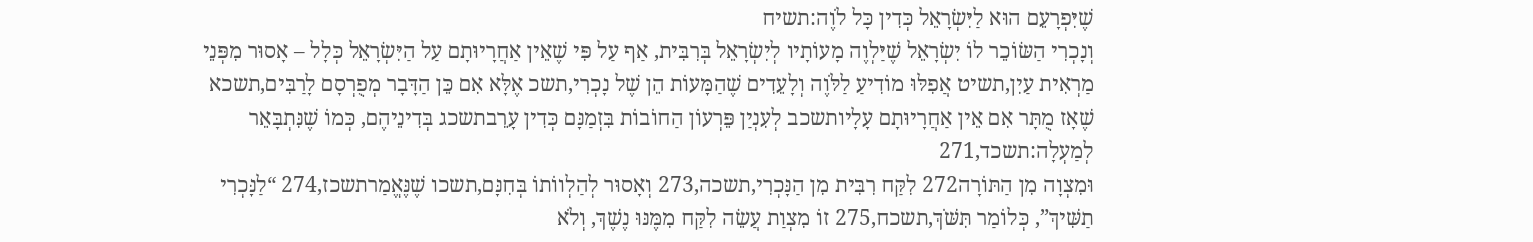שֶׁיִּפְרָעֵם הוּא לַיִּשְׂרָאֵל כְּדִין כָּל לֹוֶה:תשיח
וְנָכְרִי הַשּׂוֹכֵר לוֹ יִשְׂרָאֵל שֶׁיַּלְוֶה מָעוֹתָיו לְיִשְׂרָאֵל בְּרִבִּית, אַף עַל פִּי שֶׁאֵין אַחֲרָיוּתָם עַל הַיִּשְׂרָאֵל כְּלָל – אָסוּר מִפְּנֵי מַרְאִית עַיִן,תשיט אֲפִלּוּ מוֹדִיעַ לַלֹּוֶה וְלָעֵדִים שֶׁהַמָּעוֹת הֵן שֶׁל נָכְרִי,תשכ אֶלָּא אִם כֵּן הַדָּבָר מְפֻרְסָם לָרַבִּים,תשכא שֶׁאָז מֻתָּר אִם אֵין אַחֲרָיוּתָם עָלָיותשכב לְעִנְיַן פֵּרְעוֹן הַחוֹבוֹת בִּזְמַנָּם כְּדִין עָרֵבתשכג בְּדִינֵיהֶם, כְּמוֹ שֶׁנִּתְבָּאֵר לְמַעְלָה:תשכד,271
וּמִצְוָה מִן הַתּוֹרָה272 לִקַּח רִבִּית מִן הַנָּכְרִי,תשכה,273 וְאָסוּר לְהַלְווֹתוֹ בְּחִנָּם,תשכו שֶׁנֶּאֱמַרתשכז,274 “לַנָּכְרִי תַשִּׁיךְ”, כְּלוֹמַר תִּשֹּׁךְ,תשכח,275 זוֹ מִצְוַת עֲשֵׂה לִקַּח מִמֶּנּוּ נֶשֶׁךְ, וְלֹא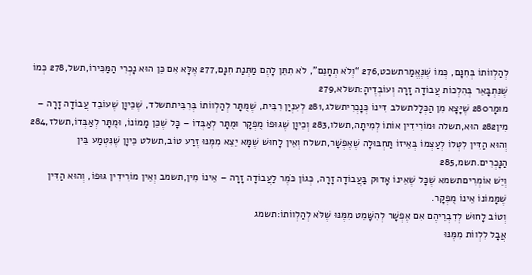לְהַלְווֹתוֹ בְּחִנָּם, כְּמוֹ שֶׁנֶּאֱמַרתשכט,276 “וְלֹא תְחָנֵּם”, לֹא תִתֵּן לָהֶם מַתְּנַת חִנָּם,277 אֶלָּא אִם כֵּן הוּא נָכְרִי הַמַּכִּירוֹ,תשל,278 כְּמוֹ שֶׁנִּתְבָּאֵר בְּהִלְכוֹת עֲבוֹדָה זָרָה וְעוֹבְדֶיהָ:תשלא,279
מוּמָר280 שֶׁיָּצָא מִן הַכְּלָלתשלב דִּינוֹ כְּנָכְרִיתשלג,281 לְעִנְיַן רִבִּית, שֶׁמֻּתָּר לְהַלְווֹתוֹ בְּרִבִּיתתשלד, שֶׁכֵּיוָן שֶׁעוֹבֵד עֲבוֹדָה זָרָה – מִין282 הוּא,תשלה וּמוֹרִידִין אוֹתוֹ לְמִיתָה,תשלו,283 וְכֵיוָן שֶׁגּוּפוֹ מֻפְקָר וּמֻתָּר לְאַבְּדוֹ – כָּל שֶׁכֵּן מָמוֹנוֹ, וּמֻתָּר לְאַבְּדוֹ,תשלז,284 וְהוּא הַדִּין לִטְּלוֹ לְעַצְמוֹ בְּאֵיזוֹ תַּחְבּוּלָה שֶׁאֶפְשָׁר,תשלח וְאֵין לָחוּשׁ שֶׁמָּא יֵצֵא מִמֶּנּוּ זֶרַע טוֹב,תשלט כֵּיוָן שֶׁנִּטְמַע בֵּין הַנָּכְרִים.תשמ,285
וְיֵשׁ אוֹמְרִיםתשמא שֶׁכָּל שֶׁאֵינוֹ אָדוּק בַּעֲבוֹדָה זָרָה, כְּגוֹן כֹּמֶר לַעֲבוֹדָה זָרָה – אֵינוֹ מִין,תשמב וְאֵין מוֹרִידִין גּוּפוֹ, וְהוּא הַדִּין שֶׁמָּמוֹנוֹ אֵינוֹ מֻפְקָר.
וְטוֹב לָחוּשׁ לְדִבְרֵיהֶם אִם אֶפְשָׁר לְהִשָּׁמֵט מִמֶּנּוּ שֶׁלֹּא לְהַלְווֹתוֹ:תשמג
אֲבָל לִלְווֹת מִמֶּנּוּ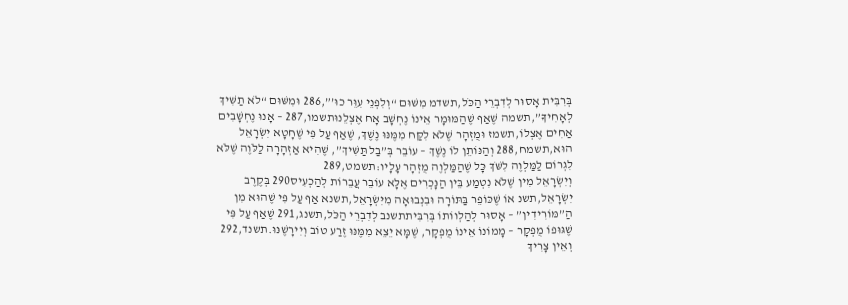בְּרִבִּית אָסוּר לְדִבְרֵי הַכֹּל,תשדמ מִשּׁוּם “וְלִפְנֵי עִוֵּר כוּ’”,286 וּמִשּׁוּם “לֹא תַשִּׁיךְ לְאָחִיךָ”,תשמה שֶׁאַף שֶׁהַמּוּמָר אֵינוֹ נֶחְשָׁב אָח אֶצְלֵנוּתשמו,287 – אָנוּ נֶחְשָׁבִים אַחִים אֶצְלוֹ,תשמז וּמֻזְהָר שֶׁלֹּא לִקַּח מִמֶּנּוּ נֶשֶׁךְ, שֶׁאַף עַל פִּי שֶׁחָטָא יִשְׂרָאֵל הוּא,תשמח,288 וְהַנּוֹתֵן לוֹ נֶשֶׁךְ – עוֹבֵר בְּ”בַל תַּשִּׁיךְ”, שֶׁהִיא אַזְהָרָה לַלֹּוֶה שֶׁלֹּא לִגְרוֹם לַמַּלְוֶה לִשֹּׁךְ כָּל שֶׁהַמַּלְוֶה מֻזְהָר עָלָיו:תשמט,289
וְיִשְׂרָאֵל מִין שֶׁלֹּא נִטְמַע בֵּין הַנָּכְרִים אֶלָּא עוֹבֵר עֲבֵרוֹת לְהַכְעִיס290 בְּקֶרֶב יִשְׂרָאֵל,תשנ אוֹ שֶׁכּוֹפֵר בַּתּוֹרָה וּבִנְבוּאָה מִיִּשְׂרָאֵל,תשנא אַף עַל פִּי שֶׁהוּא מִן הַ”מּוֹרִידִין” – אָסוּר לְהַלְווֹתוֹ בְּרִבִּיתתשנב לְדִבְרֵי הַכֹּל,תשנג,291 שֶׁאַף עַל פִּי שֶׁגּוּפוֹ מֻפְקָר – מָמוֹנוֹ אֵינוֹ מֻפְקָר, שֶׁמָּא יֵצֵא מִמֶּנּוּ זֶרַע טוֹב וְיִירָשֶׁנּוּ.תשנד,292
וְאֵין צָרִיךְ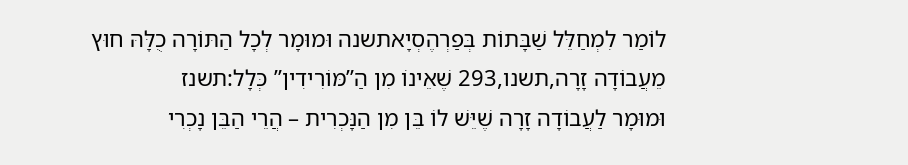לוֹמַר לִמְחַלֵּל שַׁבָּתוֹת בְּפַרְהֶסְיָאתשנה וּמוּמָר לְכָל הַתּוֹרָה כֻלָּהּ חוּץ מֵעֲבוֹדָה זָרָה,תשנו,293 שֶׁאֵינוֹ מִן הַ”מּוֹרִידִין” כְּלָל:תשנז
וּמוּמָר לַעֲבוֹדָה זָרָה שֶׁיֵּשׁ לוֹ בֵּן מִן הַנָּכְרִית – הֲרֵי הַבֵּן נָכְרִי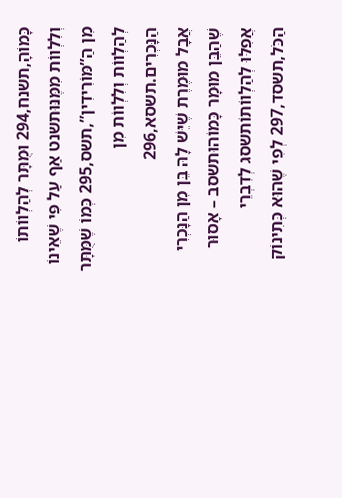כָּמוֹהָ,תשנח,294 וּמֻתָּר לְהַלְווֹתוֹ וְלִלְווֹת מִמֶּנּוּתשנט אַף עַל פִּי שֶׁאֵינוֹ מִן הַ”מּוֹרִידִין”,תשס,295 כְּמוֹ שֶׁמֻּתָּר לְהַלְווֹת וְלִלְווֹת מִן הַנָּכְרִים.תשסא,296
אֲבָל מוּמֶרֶת שֶׁיֵּשׁ לָהּ בֵּן מִן הַנָּכְרִי שֶׁהַבֵּן מוּמָר כָּמוֹהוּתשסב – אָסוּר אֲפִלּוּ לְהַלְווֹתוֹתשסג לְדִבְרֵי הַכֹּל,תשסד,297 לְפִי שֶׁהוּא כְּתִינוֹק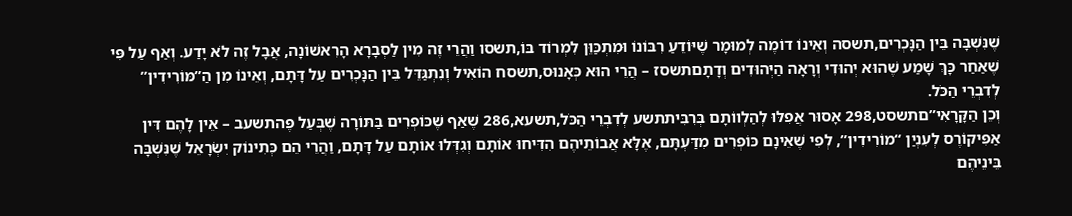שֶׁנִּשְׁבָּה בֵּין הַנָּכְרִים,תשסה וְאֵינוֹ דוֹמֶה לְמוּמָר שֶׁיּוֹדֵעַ רִבּוֹנוֹ וּמִתְכַּוֵּן לִמְרוֹד בּוֹ,תשסו וַהֲרֵי זֶה מִין לַסְבָרָא הָרִאשׁוֹנָה, אֲבָל זֶה לֹא יָדַע. וְאַף עַל פִּי שֶׁאַחַר כָּךְ שָׁמַע שֶׁהוּא יְהוּדִי וְרָאָה הַיְּהוּדִים וְדָתָםתשסז – הֲרֵי הוּא כְּאָנוּס,תשסח הוֹאִיל וְנִתְגַּדֵּל בֵּין הַנָּכְרִים עַל דָּתָם, וְאֵינוֹ מִן הַ”מּוֹרִידִין” לְדִבְרֵי הַכֹּל.
וְכֵן הַקָּרָאִי”םתשסט,298 אָסוּר אֲפִלּוּ לְהַלְווֹתָם בְּרִבִּיתתשע לְדִבְרֵי הַכֹּל,תשעא,286 שֶׁאַף שֶׁכּוֹפְרִים בַּתּוֹרָה שֶׁבְּעַל פֶּהתשעב – אֵין לָהֶם דִּין אַפִּיקוֹרֶס לְעִנְיַן “מוֹרִידִין”, לְפִי שֶׁאֵינָם כּוֹפְרִים מִדַּעְתָּם, אֶלָּא אֲבוֹתֵיהֶם הִדִּיחוּ אוֹתָם וְגִדְּלוּ אוֹתָם עַל דָּתָם, וַהֲרֵי הֵם כְּתִינוֹק יִשְׂרָאֵל שֶׁנִּשְׁבָּה בֵּינֵיהֶם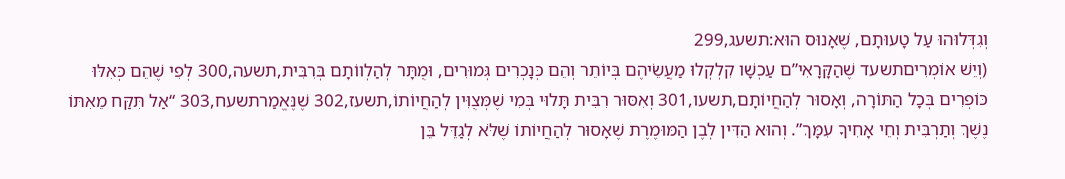וְגִדְּלוּהוּ עַל טָעוּתָם, שֶׁאָנוּס הוּא:תשעג,299
(וְיֵשׁ אוֹמְרִיםתשעד שֶׁהַקָּרָאִי”ם עַכְשָׁו קִלְקְלוּ מַעֲשֵׂיהֶם בְּיוֹתֵר וְהֵם כְּנָכְרִים גְּמוּרִים, וּמֻתָּר לְהַלְווֹתָם בְּרִבִּית,תשעה,300 לְפִי שֶׁהֵם כְּאִלּוּ כּוֹפְרִים בְּכָל הַתּוֹרָה, וְאָסוּר לְהַחֲיוֹתָם,תשעו,301 וְאִסּוּר רִבִּית תָּלוּי בְּמִי שֶׁמְּצֻוִּין לְהַחֲיוֹתוֹ,תשעז,302 שֶׁנֶּאֱמַרתשעח,303 “אַל תִּקַּח מֵאִתּוֹ נֶשֶׁךְ וְתַרְבִּית וְחֵי אָחִיךָ עִמָּךְ”. וְהוּא הַדִּין לְבֶן הַמּוּמֶרֶת שֶׁאָסוּר לְהַחֲיוֹתוֹ שֶׁלֹּא לְגַדֵּל בֵּן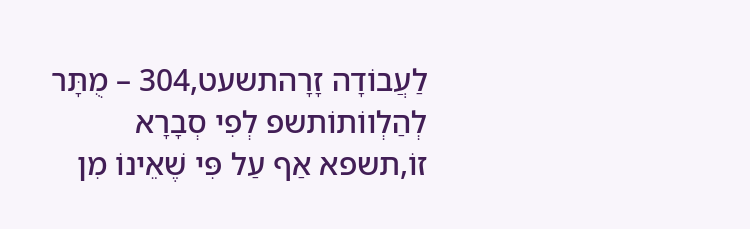לַעֲבוֹדָה זָרָהתשעט,304 – מֻתָּר לְהַלְווֹתוֹתשפ לְפִי סְבָרָא זוֹ,תשפא אַף עַל פִּי שֶׁאֵינוֹ מִן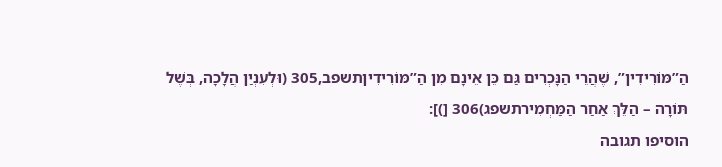הַ”מּוֹרִידִין”, שֶׁהֲרֵי הַנָּכְרִים גַּם כֵּן אֵינָם מִן הַ”מּוֹרִידִיןתשפב,305 (וּלְעִנְיַן הֲלָכָה, בְּשֶׁל תּוֹרָה – הַלֵּךְ אַחַר הַמַּחְמִירתשפג)306 [)]:
הוסיפו תגובה